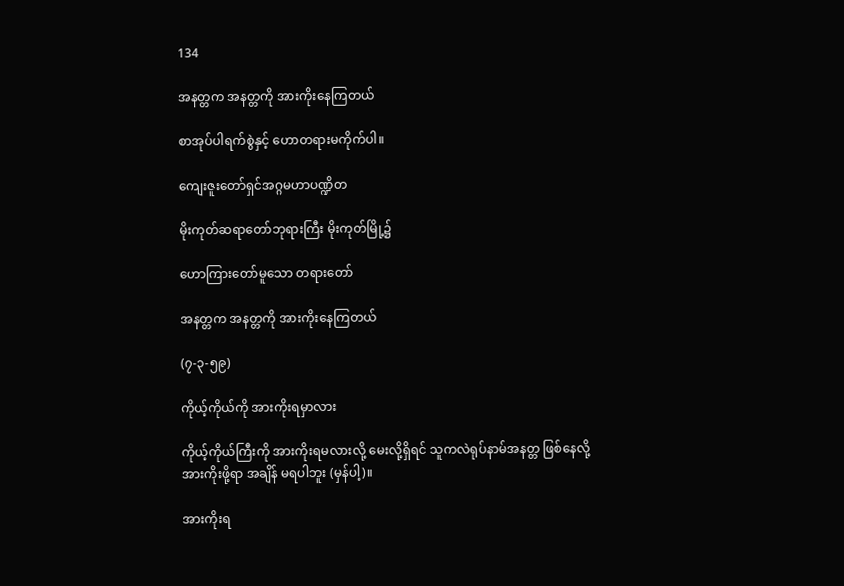134

အနတ္တက အနတ္တကို အားကိုးနေကြတယ်

စာအုပ်ပါရက်စွဲနှင့် ဟောတရားမကိုက်ပါ။

ကျေးဇူးတော်ရှင်အဂ္ဂမဟာပဏ္ဍိတ

မိုးကုတ်ဆရာတော်ဘုရားကြီး မိုးကုတ်မြို့၌

ဟောကြားတော်မူသော တရားတော်

အနတ္တက အနတ္တကို အားကိုးနေကြတယ်

(၇-၃-၅၉)

ကိုယ့်ကိုယ်ကို အားကိုးရမှာလား

ကိုယ့်ကိုယ်ကြီးကို အားကိုးရမလားလို့ မေးလို့ရှိရင် သူကလဲရုပ်နာမ်အနတ္တ ဖြစ်နေလို့ အားကိုးဖို့ရာ အချိန် မရပါဘူး (မှန်ပါ့)။

အားကိုးရ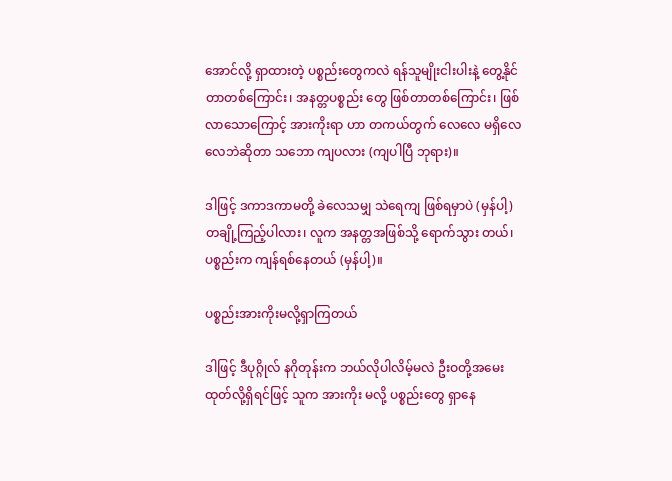အောင်လို့ ရှာထားတဲ့ ပစ္စည်းတွေကလဲ ရန်သူမျိုးငါးပါးနဲ့ တွေ့နိုင်တာတစ်ကြောင်း၊ အနတ္တပစ္စည်း တွေ ဖြစ်တာတစ်ကြောင်း၊ ဖြစ်လာသောကြောင့် အားကိုးရာ ဟာ တကယ်တွက် လေလေ မရှိလေလေဘဲဆိုတာ သဘော ကျပလား (ကျပါပြီ ဘုရား)။

ဒါဖြင့် ဒကာဒကာမတို့ ခဲလေသမျှ သဲရေကျ ဖြစ်ရမှာပဲ (မှန်ပါ့) တချို့ကြည့်ပါလား၊ လူက အနတ္တအဖြစ်သို့ ရောက်သွား တယ်၊ ပစ္စည်းက ကျန်ရစ်နေတယ် (မှန်ပါ့)။

ပစ္စည်းအားကိုးမလို့ရှာကြတယ်

ဒါဖြင့် ဒီပုဂ္ဂိုလ် နဂိုတုန်းက ဘယ်လိုပါလိမ့်မလဲ ဦးဝတို့အမေးထုတ်လို့ရှိရင်ဖြင့် သူက အားကိုး မလို့ ပစ္စည်းတွေ ရှာနေ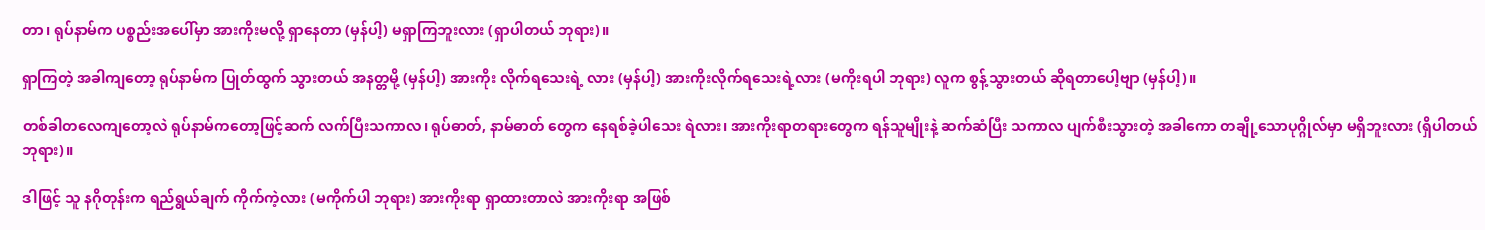တာ၊ ရုပ်နာမ်က ပစ္စည်းအပေါ်မှာ အားကိုးမလို့ ရှာနေတာ (မှန်ပါ့) မရှာကြဘူးလား (ရှာပါတယ် ဘုရား)။

ရှာကြတဲ့ အခါကျတော့ ရုပ်နာမ်က ပြုတ်ထွက် သွားတယ် အနတ္တမို့ (မှန်ပါ့) အားကိုး လိုက်ရသေးရဲ့ လား (မှန်ပါ့) အားကိုးလိုက်ရသေးရဲ့လား (မကိုးရပါ ဘုရား) လူက စွန့်သွားတယ် ဆိုရတာပေါ့ဗျာ (မှန်ပါ့)။

တစ်ခါတလေကျတော့လဲ ရုပ်နာမ်ကတော့ဖြင့်ဆက် လက်ပြီးသကာလ၊ ရုပ်ဓာတ်, နာမ်ဓာတ် တွေက နေရစ်ခဲ့ပါသေး ရဲလား၊ အားကိုးရာတရားတွေက ရန်သူမျိုးနဲ့ ဆက်ဆံပြီး သကာလ ပျက်စီးသွားတဲ့ အခါကော တချို့သောပုဂ္ဂိုလ်မှာ မရှိဘူးလား (ရှိပါတယ် ဘုရား)။

ဒါဖြင့် သူ နဂိုတုန်းက ရည်ရွယ်ချက် ကိုက်ကဲ့လား (မကိုက်ပါ ဘုရား) အားကိုးရာ ရှာထားတာလဲ အားကိုးရာ အဖြစ်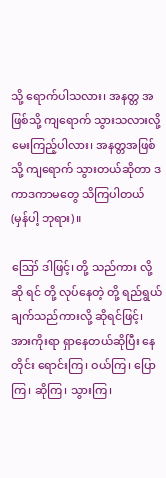သို့ ရောက်ပါသလား၊ အနတ္တ အဖြစ်သို့ ကျရောက် သွားသလားလို့ မေးကြည့်ပါလား၊ အနတ္တအဖြစ်သို့ ကျရောက် သွားတယ်ဆိုတာ ဒကာဒကာမတွေ သိကြပါတယ် (မှန်ပါ့ ဘုရား)။

ဪ ဒါဖြင့်၊ တို့ သည်ကား လို့ဆို ရင် တို့ လုပ်နေတဲ့ တို့ ရည်ရွယ်ချက်သည်ကားလို့ ဆိုရင်ဖြင့်၊ အားကိုးရာ ရှာနေတယ်ဆိုပြီး နေတိုင်း ရောင်းကြ၊ ဝယ်ကြ၊ ပြောကြ၊ ဆိုကြ၊ သွားကြ၊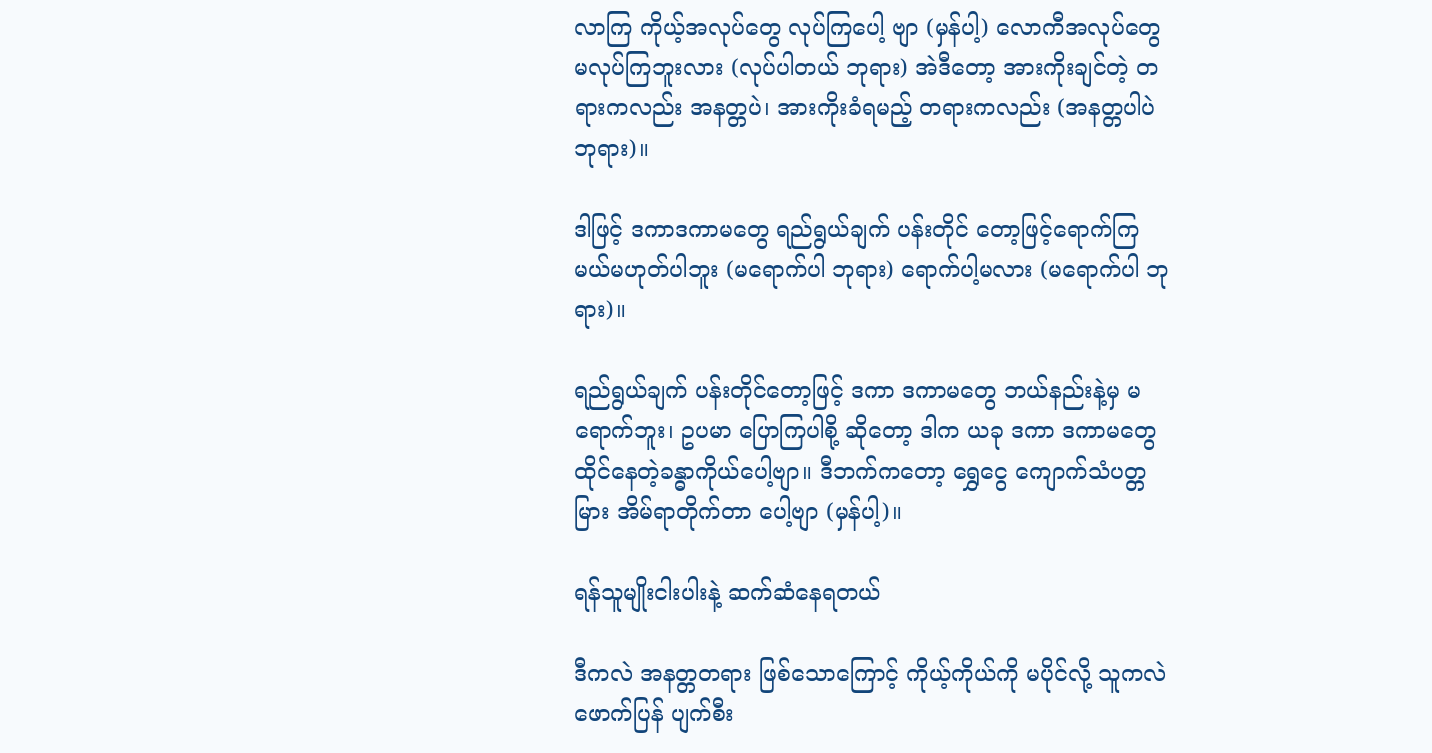လာကြ ကိုယ့်အလုပ်တွေ လုပ်ကြပေါ့ ဗျာ (မှန်ပါ့) လောကီအလုပ်တွေ မလုပ်ကြဘူးလား (လုပ်ပါတယ် ဘုရား) အဲဒီတော့ အားကိုးချင်တဲ့ တရားကလည်း အနတ္တပဲ၊ အားကိုးခံရမည့် တရားကလည်း (အနတ္တပါပဲ ဘုရား)။

ဒါဖြင့် ဒကာဒကာမတွေ ရည်ရွယ်ချက် ပန်းတိုင် တော့ဖြင့်ရောက်ကြမယ်မဟုတ်ပါဘူး (မရောက်ပါ ဘုရား) ရောက်ပါ့မလား (မရောက်ပါ ဘုရား)။

ရည်ရွယ်ချက် ပန်းတိုင်တော့ဖြင့် ဒကာ ဒကာမတွေ ဘယ်နည်းနဲ့မှ မရောက်ဘူး၊ ဥပမာ ပြောကြပါစို့ ဆိုတော့ ဒါက ယခု ဒကာ ဒကာမတွေ ထိုင်နေတဲ့ခန္ဓာကိုယ်ပေါ့ဗျာ။ ဒီဘက်ကတော့ ရွှေငွေ ကျောက်သံပတ္တမြား အိမ်ရာတိုက်တာ ပေါ့ဗျာ (မှန်ပါ့)။

ရန်သူမျိုးငါးပါးနဲ့ ဆက်ဆံနေရတယ်

ဒီကလဲ အနတ္တတရား ဖြစ်သောကြောင့် ကိုယ့်ကိုယ်ကို မပိုင်လို့ သူကလဲ ဖောက်ပြန် ပျက်စီး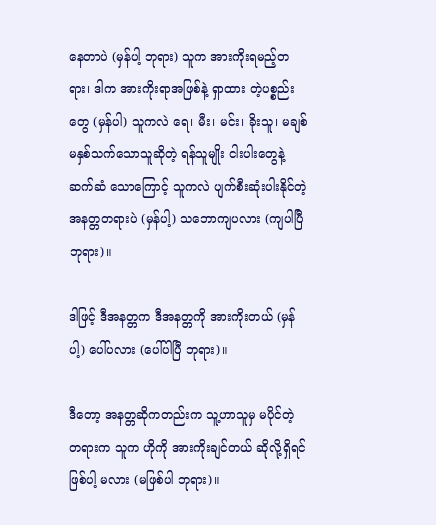နေတာပဲ (မှန်ပါ့ ဘုရား) သူက အားကိုးရမည့်တရား၊ ဒါက အားကိုးရာအဖြစ်နဲ့ ရှာထား တဲ့ပစ္စည်းတွေ (မှန်ပါ) သူကလဲ ရေ၊ မီး၊ မင်း၊ ခိုးသူ၊ မချစ်မနှစ်သက်သောသူဆိုတဲ့ ရန်သူမျိုး ငါးပါးတွေနဲ့ ဆက်ဆံ သောကြောင့် သူကလဲ ပျက်စီးဆုံးပါးနိုင်တဲ့ အနတ္တတရားပဲ (မှန်ပါ့) သဘောကျပလား (ကျပါပြီ ဘုရား)။

ဒါဖြင့် ဒီအနတ္တက ဒီအနတ္တကို အားကိုးတယ် (မှန်ပါ့) ပေါ်ပလား (ပေါ်ပါပြီ ဘုရား)။

ဒီတော့ အနတ္တဆိုကတည်းက သူ့ဟာသူမှ မပိုင်တဲ့ တရားက သူက ဟိုကို အားကိုးချင်တယ် ဆိုလို့ရှိရင် ဖြစ်ပါ့ မလား (မဖြစ်ပါ ဘုရား)။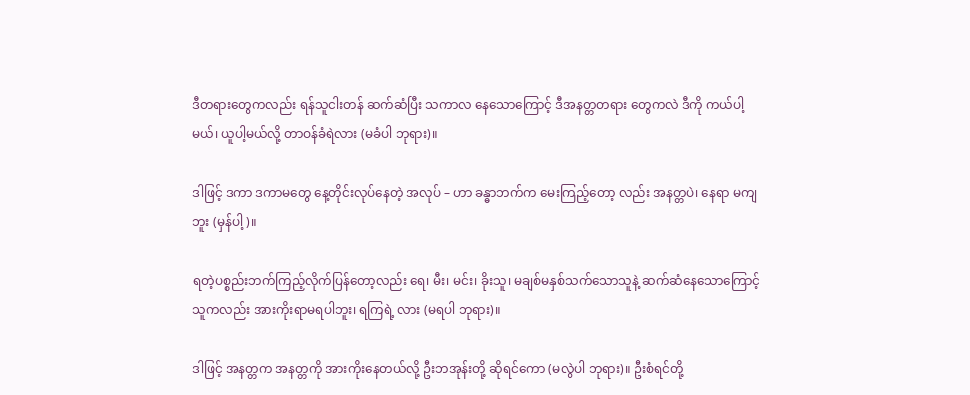ဒီတရားတွေကလည်း ရန်သူငါးတန် ဆက်ဆံပြီး သကာလ နေသောကြောင့် ဒီအနတ္တတရား တွေကလဲ ဒီကို ကယ်ပါ့မယ်၊ ယူပါ့မယ်လို့ တာဝန်ခံရဲလား (မခံပါ ဘုရား)။

ဒါဖြင့် ဒကာ ဒကာမတွေ နေ့တိုင်းလုပ်နေတဲ့ အလုပ် – ဟာ ခန္ဓာဘက်က မေးကြည့်တော့ လည်း အနတ္တပဲ၊ နေရာ မကျဘူး (မှန်ပါ့)။

ရတဲ့ပစ္စည်းဘက်ကြည့်လိုက်ပြန်တော့လည်း ရေ၊ မီး၊ မင်း၊ ခိုးသူ၊ မချစ်မနှစ်သက်သောသူနဲ့ ဆက်ဆံနေသောကြောင့် သူကလည်း အားကိုးရာမရပါဘူး၊ ရကြရဲ့ လား (မရပါ ဘုရား)။

ဒါဖြင့် အနတ္တက အနတ္တကို အားကိုးနေတယ်လို့ ဦးဘအုန်းတို့ ဆိုရင်ကော (မလွဲပါ ဘုရား)။ ဦးစံရင်တို့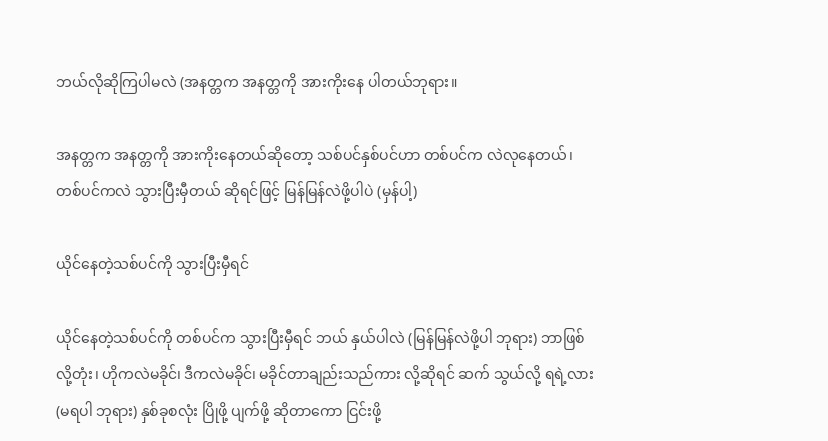ဘယ်လိုဆိုကြပါမလဲ (အနတ္တက အနတ္တကို အားကိုးနေ ပါတယ်ဘုရား။

အနတ္တက အနတ္တကို အားကိုးနေတယ်ဆိုတော့ သစ်ပင်နှစ်ပင်ဟာ တစ်ပင်က လဲလုနေတယ်၊ တစ်ပင်ကလဲ သွားပြီးမှီတယ် ဆိုရင်ဖြင့် မြန်မြန်လဲဖို့ပါပဲ (မှန်ပါ့)

ယိုင်နေတဲ့သစ်ပင်ကို သွားပြီးမှီရင်

ယိုင်နေတဲ့သစ်ပင်ကို တစ်ပင်က သွားပြီးမှီရင် ဘယ် နှယ်ပါလဲ (မြန်မြန်လဲဖို့ပါ ဘုရား) ဘာဖြစ်လို့တုံး၊ ဟိုကလဲမခိုင်၊ ဒီကလဲမခိုင်၊ မခိုင်တာချည်းသည်ကား လို့ဆိုရင် ဆက် သွယ်လို့ ရရဲ့လား (မရပါ ဘုရား) နှစ်ခုစလုံး ပြိုဖို့ ပျက်ဖို့ ဆိုတာကော ငြင်းဖို့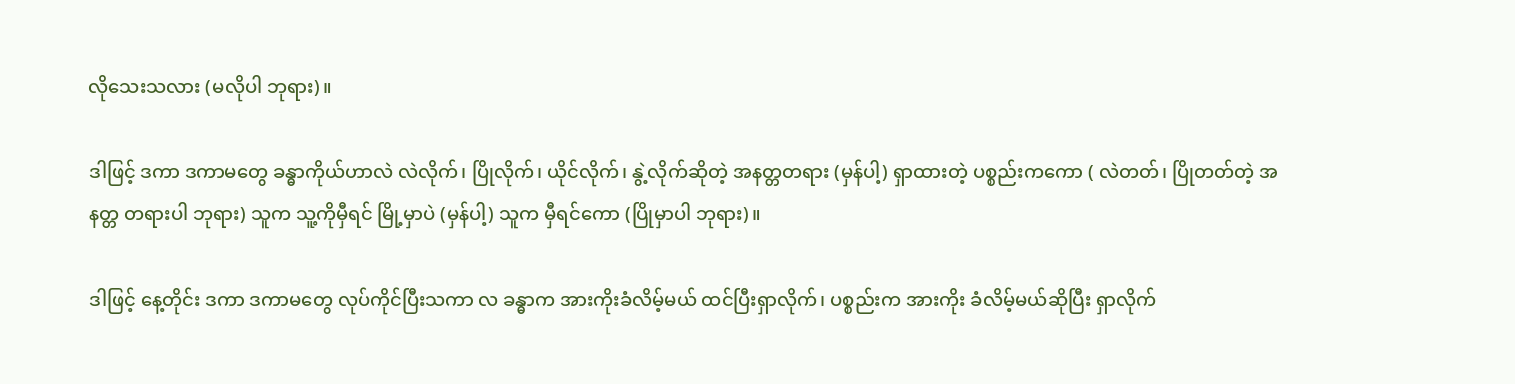လိုသေးသလား (မလိုပါ ဘုရား)။

ဒါဖြင့် ဒကာ ဒကာမတွေ ခန္ဓာကိုယ်ဟာလဲ လဲလိုက်၊ ပြိုလိုက်၊ ယိုင်လိုက်၊ နွဲ့လိုက်ဆိုတဲ့ အနတ္တတရား (မှန်ပါ့) ရှာထားတဲ့ ပစ္စည်းကကော ( လဲတတ်၊ ပြိုတတ်တဲ့ အနတ္တ တရားပါ ဘုရား) သူက သူ့ကိုမှီရင် မြို့မှာပဲ (မှန်ပါ့) သူက မှီရင်ကော (ပြိုမှာပါ ဘုရား)။

ဒါဖြင့် နေ့တိုင်း ဒကာ ဒကာမတွေ လုပ်ကိုင်ပြီးသကာ လ ခန္ဓာက အားကိုးခံလိမ့်မယ် ထင်ပြီးရှာလိုက်၊ ပစ္စည်းက အားကိုး ခံလိမ့်မယ်ဆိုပြီး ရှာလိုက်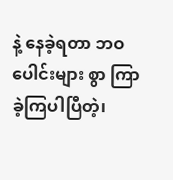နဲ့ နေခဲ့ရတာ ဘဝပေါင်းများ စွာ ကြာခဲ့ကြပါပြီတဲ့၊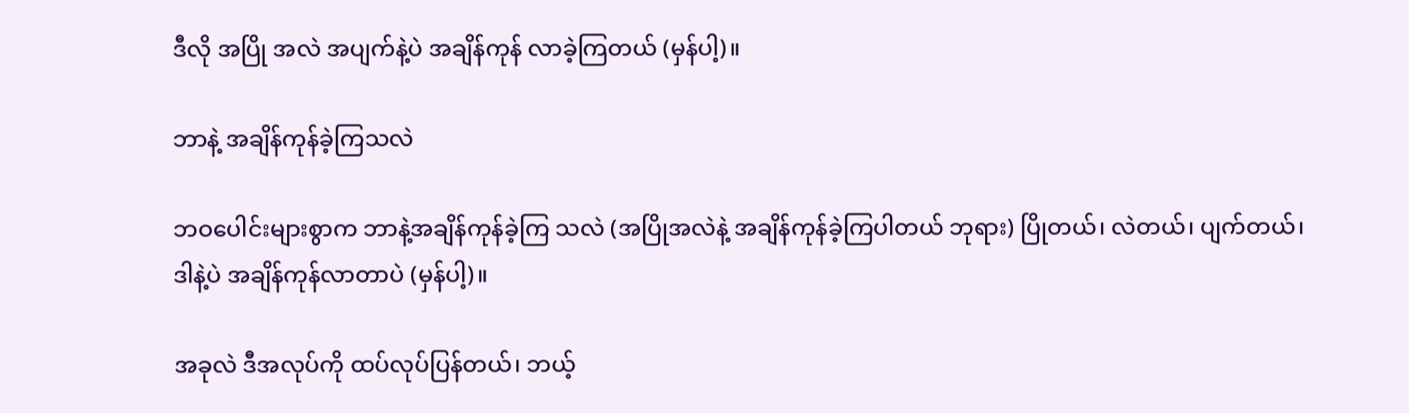ဒီလို အပြို အလဲ အပျက်နဲ့ပဲ အချိန်ကုန် လာခဲ့ကြတယ် (မှန်ပါ့)။

ဘာနဲ့ အချိန်ကုန်ခဲ့ကြသလဲ

ဘဝပေါင်းများစွာက ဘာနဲ့အချိန်ကုန်ခဲ့ကြ သလဲ (အပြိုအလဲနဲ့ အချိန်ကုန်ခဲ့ကြပါတယ် ဘုရား) ပြိုတယ်၊ လဲတယ်၊ ပျက်တယ်၊ ဒါနဲ့ပဲ အချိန်ကုန်လာတာပဲ (မှန်ပါ့)။

အခုလဲ ဒီအလုပ်ကို ထပ်လုပ်ပြန်တယ်၊ ဘယ့်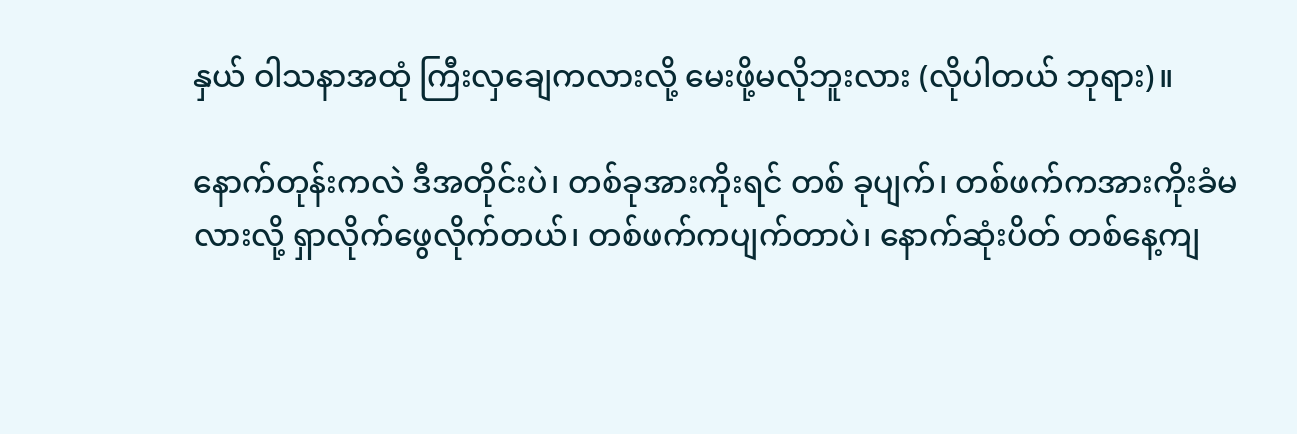နှယ် ဝါသနာအထုံ ကြီးလှချေကလားလို့ မေးဖို့မလိုဘူးလား (လိုပါတယ် ဘုရား)။

နောက်တုန်းကလဲ ဒီအတိုင်းပဲ၊ တစ်ခုအားကိုးရင် တစ် ခုပျက်၊ တစ်ဖက်ကအားကိုးခံမလားလို့ ရှာလိုက်ဖွေလိုက်တယ်၊ တစ်ဖက်ကပျက်တာပဲ၊ နောက်ဆုံးပိတ် တစ်နေ့ကျ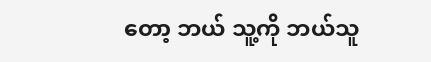တော့ ဘယ် သူ့ကို ဘယ်သူ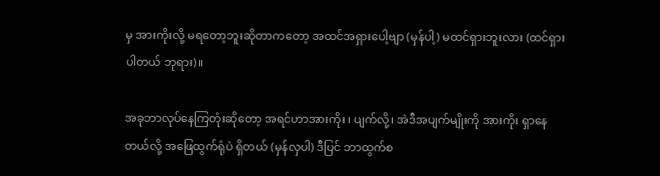မှ အားကိုးလို့ မရတော့ဘူးဆိုတာကတော့ အထင်အရှားပေါ့ဗျာ (မှန်ပါ့) မထင်ရှားဘူးလား (ထင်ရှား ပါတယ် ဘုရား)။

အခုဘာလုပ်နေကြတုံးဆိုတော့ အရင်ဟာအားကိုး ၊ ပျက်လို့၊ အဲဒီအပျက်မျိုးကို အားကိုး ရှာနေတယ်လို့ အဖြေထွက်ရုံပဲ ရှိတယ် (မှန်လှပါ) ဒီပြင် ဘာထွက်စ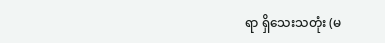ရာ ရှိသေးသတုံး (မ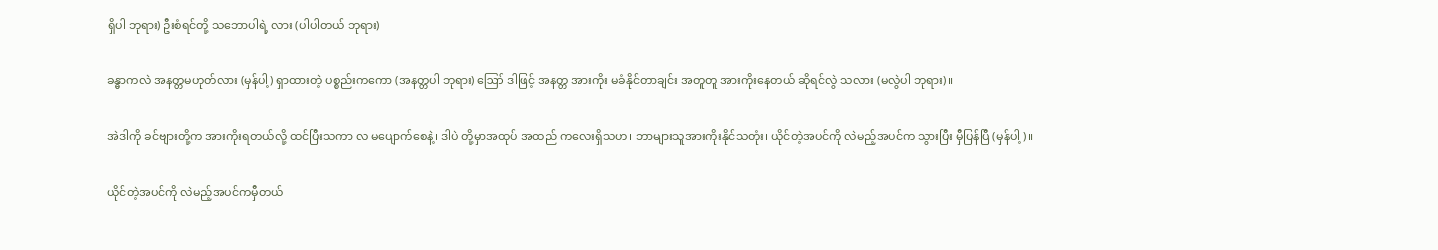ရှိပါ ဘုရား) ဦးစံရင်တို့ သဘောပါရဲ့ လား (ပါပါတယ် ဘုရား)

ခန္ဓာကလဲ အနတ္တမဟုတ်လား (မှန်ပါ့) ရှာထားတဲ့ ပစ္စည်းကကော (အနတ္တပါ ဘုရား) ဪ ဒါဖြင့် အနတ္တ အားကိုး မခံနိုင်တာချင်း အတူတူ အားကိုးနေတယ် ဆိုရင်လွဲ သလား (မလွဲပါ ဘုရား)။

အဲဒါကို ခင်ဗျားတို့က အားကိုးရတယ်လို့ ထင်ပြီးသကာ လ မပျောက်စေနဲ့၊ ဒါပဲ တို့မှာအထုပ် အထည် ကလေးရှိသဟ၊ ဘာများသူအားကိုးနိုင်သတုံး၊ ယိုင်တဲ့အပင်ကို လဲမည့်အပင်က သွားပြီး မှီပြန်ပြီ (မှန်ပါ့)။

ယိုင်တဲ့အပင်ကို လဲမည့်အပင်ကမှီတယ်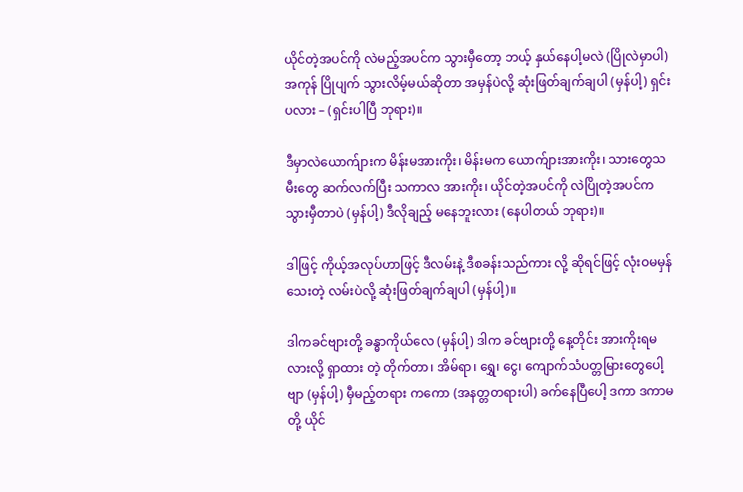ယိုင်တဲ့အပင်ကို လဲမည့်အပင်က သွားမှီတော့ ဘယ့် နှယ်နေပါ့မလဲ (ပြိုလဲမှာပါ) အကုန် ပြိုပျက် သွားလိမ့်မယ်ဆိုတာ အမှန်ပဲလို့ ဆုံးဖြတ်ချက်ချပါ (မှန်ပါ့) ရှင်းပလား – (ရှင်းပါပြီ ဘုရား)။

ဒီမှာလဲယောက်ျားက မိန်းမအားကိုး၊ မိန်းမက ယောက်ျားအားကိုး၊ သားတွေသမီးတွေ ဆက်လက်ပြီး သကာလ အားကိုး၊ ယိုင်တဲ့အပင်ကို လဲပြိုတဲ့အပင်က သွားမှီတာပဲ (မှန်ပါ့) ဒီလိုချည့် မနေဘူးလား (နေပါတယ် ဘုရား)။

ဒါဖြင့် ကိုယ့်အလုပ်ဟာဖြင့် ဒီလမ်းနဲ့ ဒီစခန်းသည်ကား လို့ ဆိုရင်ဖြင့် လုံးဝမမှန်သေးတဲ့ လမ်းပဲလို့ ဆုံးဖြတ်ချက်ချပါ (မှန်ပါ့)။

ဒါကခင်ဗျားတို့ ခန္ဓာကိုယ်လေ (မှန်ပါ့) ဒါက ခင်ဗျားတို့ နေ့တိုင်း အားကိုးရမလားလို့ ရှာထား တဲ့ တိုက်တာ၊ အိမ်ရာ၊ ရွှေ၊ ငွေ၊ ကျောက်သံပတ္တမြားတွေပေါ့ဗျာ (မှန်ပါ့) မှီမည့်တရား ကကော (အနတ္တတရားပါ) ခက်နေပြီပေါ့ ဒကာ ဒကာမတို့ ယိုင်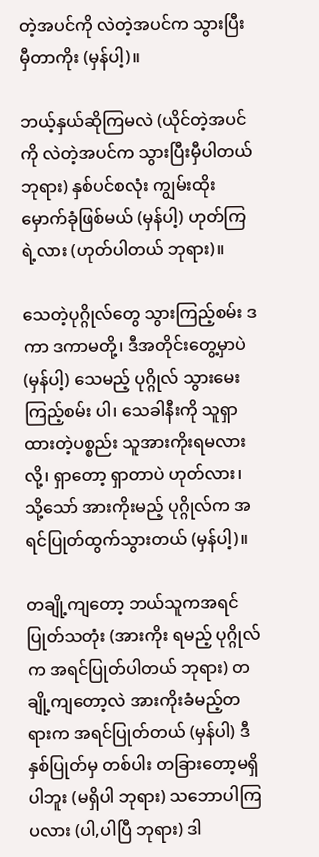တဲ့အပင်ကို လဲတဲ့အပင်က သွားပြီးမှီတာကိုး (မှန်ပါ့)။

ဘယ့်နှယ်ဆိုကြမလဲ (ယိုင်တဲ့အပင်ကို လဲတဲ့အပင်က သွားပြီးမှီပါတယ် ဘုရား) နှစ်ပင်စလုံး ကျွမ်းထိုး မှောက်ခုံဖြစ်မယ် (မှန်ပါ့) ဟုတ်ကြရဲ့လား (ဟုတ်ပါတယ် ဘုရား)။

သေတဲ့ပုဂ္ဂိုလ်တွေ သွားကြည့်စမ်း ဒကာ ဒကာမတို့၊ ဒီအတိုင်းတွေ့မှာပဲ (မှန်ပါ့) သေမည့် ပုဂ္ဂိုလ် သွားမေးကြည့်စမ်း ပါ၊ သေခါနီးကို သူရှာထားတဲ့ပစ္စည်း သူအားကိုးရမလားလို့၊ ရှာတော့ ရှာတာပဲ ဟုတ်လား၊ သို့သော် အားကိုးမည့် ပုဂ္ဂိုလ်က အရင်ပြုတ်ထွက်သွားတယ် (မှန်ပါ့)။

တချို့ကျတော့ ဘယ်သူကအရင်ပြုတ်သတုံး (အားကိုး ရမည့် ပုဂ္ဂိုလ်က အရင်ပြုတ်ပါတယ် ဘုရား) တချို့ကျတော့လဲ အားကိုးခံမည့်တရားက အရင်ပြုတ်တယ် (မှန်ပါ) ဒီနှစ်ပြုတ်မှ တစ်ပါး တခြားတော့မရှိပါဘူး (မရှိပါ ဘုရား) သဘောပါကြ ပလား (ပါ,ပါပြီ ဘုရား) ဒါ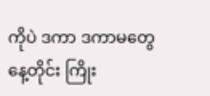ကိုပဲ ဒကာ ဒကာမတွေ နေ့တိုင်း ကြိုး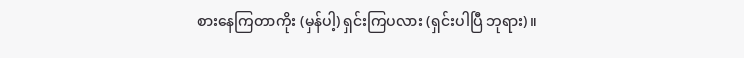စားနေကြတာကိုး (မှန်ပါ့) ရှင်းကြပလား (ရှင်းပါပြီ ဘုရား)။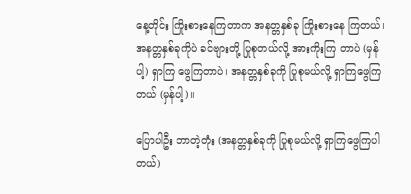နေ့တိုင်း ကြိုးစားနေကြတာက အနတ္တနှစ်ခု ကြိုးစားနေ ကြတယ်၊ အနတ္တနှစ်ခုကိုပဲ ခင်ဗျားတို့ ပြုစုတယ်လို့ အားကိုးကြ တာပဲ (မှန်ပါ့) ရှာကြ ဖွေကြတာပဲ၊ အနတ္တနှစ်ခုကို ပြုစုမယ်လို့ ရှာကြဖွေကြတယ် (မှန်ပါ့)။

ပြောပါဦး ဘာတဲ့တုံး (အနတ္တနှစ်ခုကို ပြုစုမယ်လို့ ရှာကြဖွေကြပါတယ်)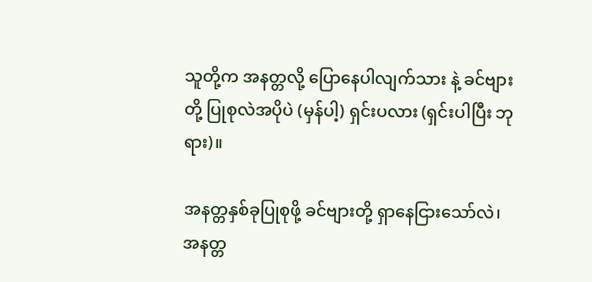သူတို့က အနတ္တလို့ ပြောနေပါလျက်သား နဲ့ ခင်ဗျားတို့ ပြုစုလဲအပိုပဲ (မှန်ပါ့) ရှင်းပလား (ရှင်းပါပြီး ဘုရား)။

အနတ္တနှစ်ခုပြုစုဖို့ ခင်ဗျားတို့ ရှာနေငြားသော်လဲ၊ အနတ္တ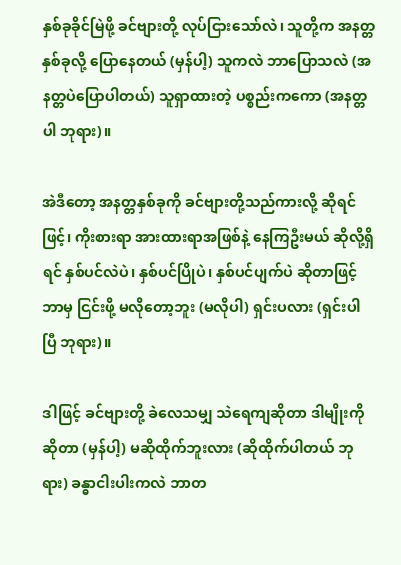နှစ်ခုခိုင်မြဲဖို့ ခင်ဗျားတို့ လုပ်ငြားသော်လဲ၊ သူတို့က အနတ္တနှစ်ခုလို့ ပြောနေတယ် (မှန်ပါ့) သူကလဲ ဘာပြောသလဲ (အနတ္တပဲပြောပါတယ်) သူရှာထားတဲ့ ပစ္စည်းကကော (အနတ္တပါ ဘုရား)။

အဲဒီတော့ အနတ္တနှစ်ခုကို ခင်ဗျားတို့သည်ကားလို့ ဆိုရင်ဖြင့်၊ ကိုးစားရာ အားထားရာအဖြစ်နဲ့ နေကြဦးမယ် ဆိုလို့ရှိရင် နှစ်ပင်လဲပဲ၊ နှစ်ပင်ပြိုပဲ၊ နှစ်ပင်ပျက်ပဲ ဆိုတာဖြင့် ဘာမှ ငြင်းဖို့ မလိုတော့ဘူး (မလိုပါ) ရှင်းပလား (ရှင်းပါပြီ ဘုရား)။

ဒါဖြင့် ခင်ဗျားတို့ ခဲလေသမျှ သဲရေကျဆိုတာ ဒါမျိုးကို ဆိုတာ (မှန်ပါ့) မဆိုထိုက်ဘူးလား (ဆိုထိုက်ပါတယ် ဘုရား) ခန္ဓာငါးပါးကလဲ ဘာတ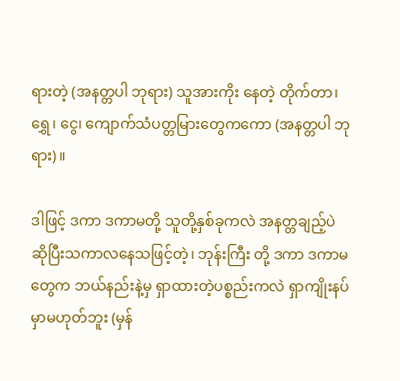ရားတဲ့ (အနတ္တပါ ဘုရား) သူအားကိုး နေတဲ့ တိုက်တာ၊ ရွှေ၊ ငွေ၊ ကျောက်သံပတ္တမြားတွေကကော (အနတ္တပါ ဘုရား)။

ဒါဖြင့် ဒကာ ဒကာမတို့ သူတို့နှစ်ခုကလဲ အနတ္တချည့်ပဲ ဆိုပြီးသကာလနေသဖြင့်တဲ့၊ ဘုန်းကြီး တို့ ဒကာ ဒကာမတွေက ဘယ်နည်းနဲ့မှ ရှာထားတဲ့ပစ္စည်းကလဲ ရှာကျိုးနပ်မှာမဟုတ်ဘူး (မှန်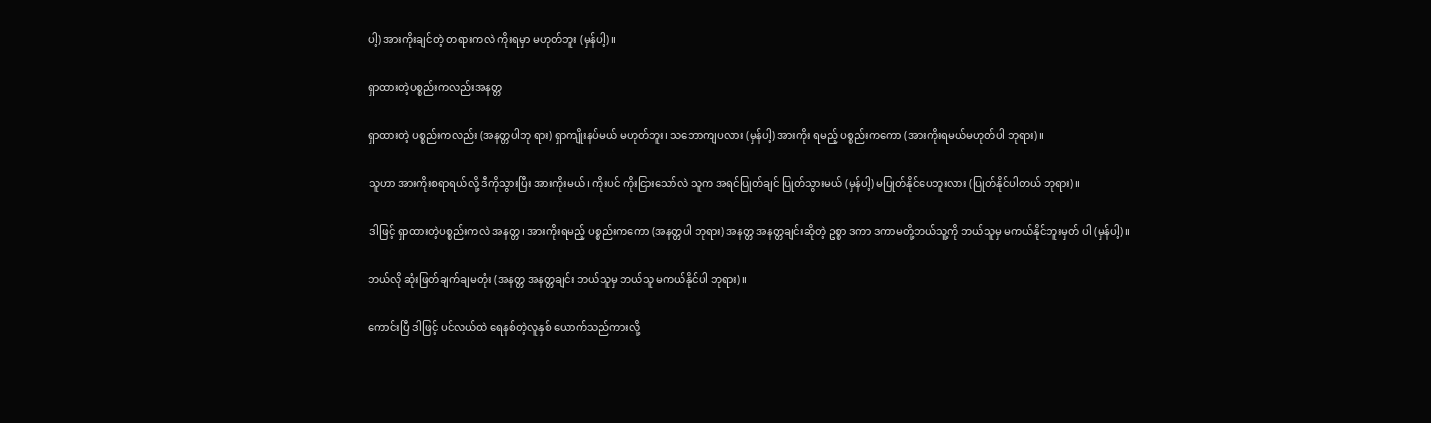ပါ့) အားကိုးချင်တဲ့ တရားကလဲ ကိုးရမှာ မဟုတ်ဘူး (မှန်ပါ့)။

ရှာထားတဲ့ပစ္စည်းကလည်းအနတ္တ

ရှာထားတဲ့ ပစ္စည်းကလည်း (အနတ္တပါဘု ရား) ရှာကျိုးနပ်မယ် မဟုတ်ဘူး၊ သဘောကျပလား (မှန်ပါ့) အားကိုး ရမည့် ပစ္စည်းကကော (အားကိုးရမယ်မဟုတ်ပါ ဘုရား)။

သူဟာ အားကိုးစရာရယ်လို့ ဒီကိုသွားပြီး အားကိုးမယ်၊ ကိုးပင် ကိုးငြားသော်လဲ သူက အရင်ပြုတ်ချင် ပြုတ်သွားမယ် (မှန်ပါ့) မပြုတ်နိုင်ပေဘူးလား (ပြုတ်နိုင်ပါတယ် ဘုရား)။

ဒါဖြင့် ရှာထားတဲ့ပစ္စည်းကလဲ အနတ္တ၊ အားကိုးရမည့် ပစ္စည်းကကော (အနတ္တပါ ဘုရား) အနတ္တ အနတ္တချင်းဆိုတဲ့ ဥစ္စာ ဒကာ ဒကာမတို့ဘယ်သူ့ကို ဘယ်သူမှ မကယ်နိုင်ဘူးမှတ် ပါ (မှန်ပါ့)။

ဘယ်လို ဆုံးဖြတ်ချက်ချမတုံး (အနတ္တ အနတ္တချင်း ဘယ်သူမှ ဘယ်သူ မကယ်နိုင်ပါ ဘုရား)။

ကောင်းပြီ ဒါဖြင့် ပင်လယ်ထဲ ရေနစ်တဲ့လူနှစ် ယောက်သည်ကားလို့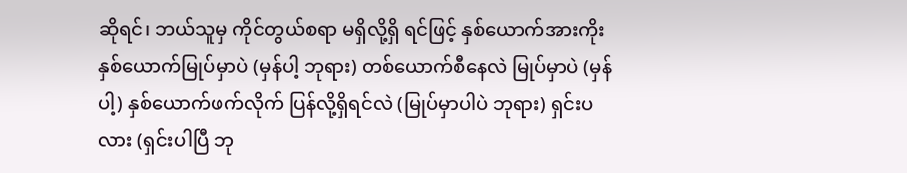ဆိုရင်၊ ဘယ်သူမှ ကိုင်တွယ်စရာ မရှိလို့ရှိ ရင်ဖြင့် နှစ်ယောက်အားကိုး နှစ်ယောက်မြုပ်မှာပဲ (မှန်ပါ့ ဘုရား) တစ်ယောက်စီနေလဲ မြုပ်မှာပဲ (မှန်ပါ့) နှစ်ယောက်ဖက်လိုက် ပြန်လို့ရှိရင်လဲ (မြုပ်မှာပါပဲ ဘုရား) ရှင်းပလား (ရှင်းပါပြီ ဘု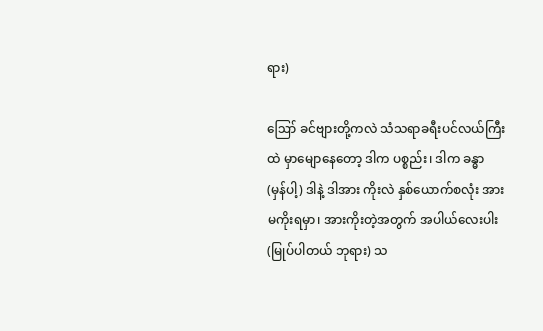ရား)

ဪ ခင်ဗျားတို့ကလဲ သံသရာခရီးပင်လယ်ကြီးထဲ မှာမျောနေတော့ ဒါက ပစ္စည်း၊ ဒါက ခန္ဓာ (မှန်ပါ့) ဒါနဲ့ ဒါအား ကိုးလဲ နှစ်ယောက်စလုံး အားမကိုးရမှာ၊ အားကိုးတဲ့အတွက် အပါယ်လေးပါး (မြုပ်ပါတယ် ဘုရား) သ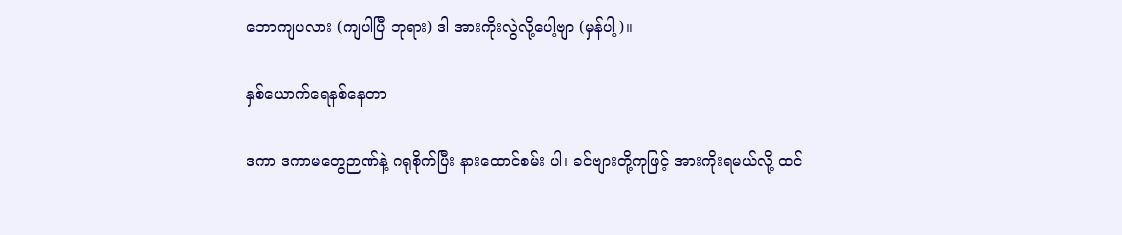ဘောကျပလား (ကျပါပြီ ဘုရား) ဒါ အားကိုးလွဲလို့ပေါ့ဗျာ (မှန်ပါ့)။

နှစ်ယောက်ရေနစ်နေတာ

ဒကာ ဒကာမတွေဉာဏ်နဲ့ ဂရုစိုက်ပြီး နားထောင်စမ်း ပါ၊ ခင်ဗျားတို့ကုဖြင့် အားကိုးရမယ်လို့ ထင်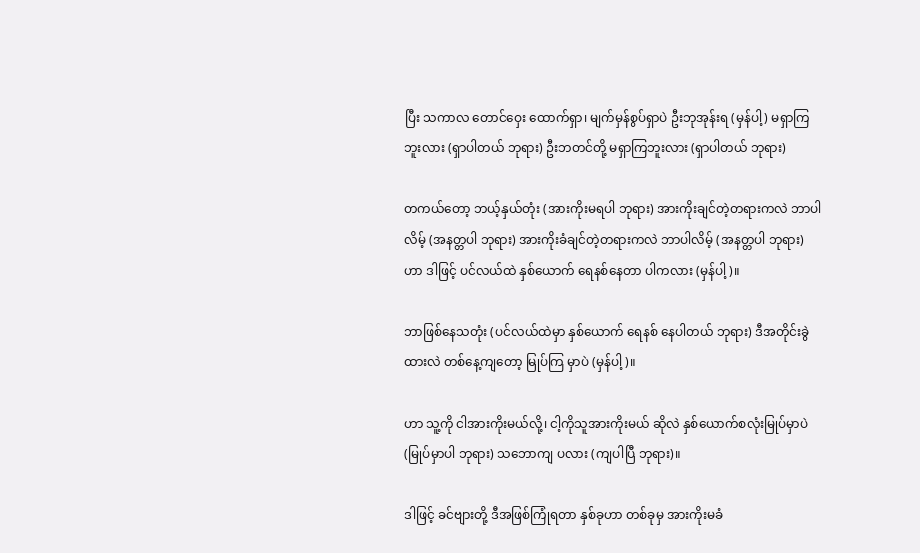ပြီး သကာလ တောင်ဝှေး ထောက်ရှာ၊ မျက်မှန်စွပ်ရှာပဲ ဦးဘုအုန်းရ (မှန်ပါ့) မရှာကြ ဘူးလား (ရှာပါတယ် ဘုရား) ဦးဘတင်တို့ မရှာကြဘူးလား (ရှာပါတယ် ဘုရား)

တကယ်တော့ ဘယ့်နှယ်တုံး (အားကိုးမရပါ ဘုရား) အားကိုးချင်တဲ့တရားကလဲ ဘာပါလိမ့် (အနတ္တပါ ဘုရား) အားကိုးခံချင်တဲ့တရားကလဲ ဘာပါလိမ့် (အနတ္တပါ ဘုရား) ဟာ ဒါဖြင့် ပင်လယ်ထဲ နှစ်ယောက် ရေနစ်နေတာ ပါကလား (မှန်ပါ့)။

ဘာဖြစ်နေသတုံး (ပင်လယ်ထဲမှာ နှစ်ယောက် ရေနစ် နေပါတယ် ဘုရား) ဒီအတိုင်းခွဲထားလဲ တစ်နေ့ကျတော့ မြုပ်ကြ မှာပဲ (မှန်ပါ့)။

ဟာ သူ့ကို ငါအားကိုးမယ်လို့၊ ငါ့ကိုသူအားကိုးမယ် ဆိုလဲ နှစ်ယောက်စလုံးမြုပ်မှာပဲ (မြုပ်မှာပါ ဘုရား) သဘောကျ ပလား (ကျပါပြီ ဘုရား)။

ဒါဖြင့် ခင်ဗျားတို့ ဒီအဖြစ်ကြုံရတာ နှစ်ခုဟာ တစ်ခုမှ အားကိုးမခံ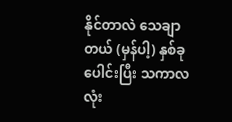နိုင်တာလဲ သေချာတယ် (မှန်ပါ့) နှစ်ခုပေါင်းပြီး သကာလ လုံး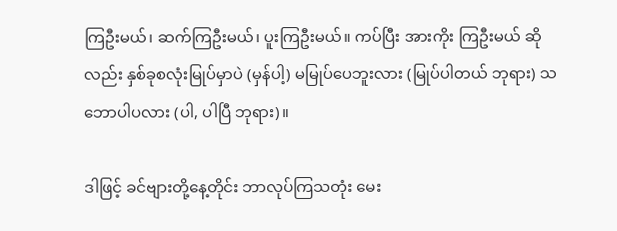ကြဦးမယ်၊ ဆက်ကြဦးမယ်၊ ပူးကြဦးမယ်။ ကပ်ပြီး အားကိုး ကြဦးမယ် ဆိုလည်း နှစ်ခုစလုံးမြုပ်မှာပဲ (မှန်ပါ့) မမြုပ်ပေဘူးလား (မြုပ်ပါတယ် ဘုရား) သဘောပါပလား (ပါ, ပါပြီ ဘုရား)။

ဒါဖြင့် ခင်ဗျားတို့နေ့တိုင်း ဘာလုပ်ကြသတုံး မေး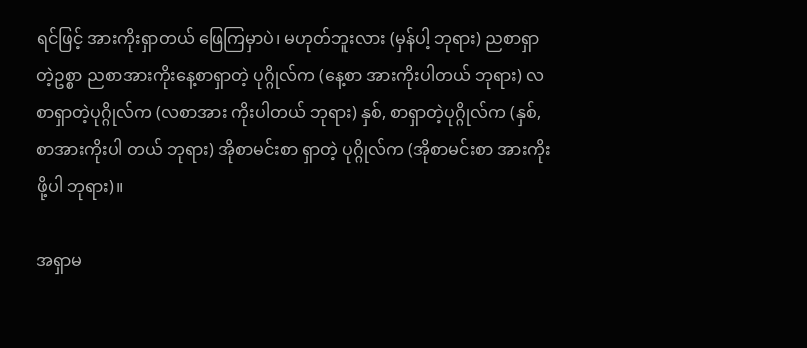ရင်ဖြင့် အားကိုးရှာတယ် ဖြေကြမှာပဲ၊ မဟုတ်ဘူးလား (မှန်ပါ့ ဘုရား) ညစာရှာတဲ့ဥစ္စာ ညစာအားကိုးနေ့စာရှာတဲ့ ပုဂ္ဂိုလ်က (နေ့စာ အားကိုးပါတယ် ဘုရား) လစာရှာတဲ့ပုဂ္ဂိုလ်က (လစာအား ကိုးပါတယ် ဘုရား) နှစ်, စာရှာတဲ့ပုဂ္ဂိုလ်က (နှစ်, စာအားကိုးပါ တယ် ဘုရား) အိုစာမင်းစာ ရှာတဲ့ ပုဂ္ဂိုလ်က (အိုစာမင်းစာ အားကိုးဖို့ပါ ဘုရား)။

အရှာမ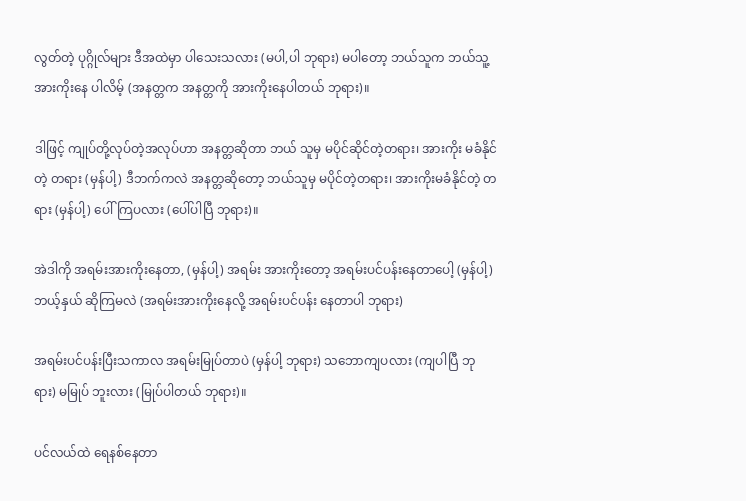လွတ်တဲ့ ပုဂ္ဂိုလ်များ ဒီအထဲမှာ ပါသေးသလား (မပါ,ပါ ဘုရား) မပါတော့ ဘယ်သူက ဘယ်သူ့အားကိုးနေ ပါလိမ့် (အနတ္တက အနတ္တကို အားကိုးနေပါတယ် ဘုရား)။

ဒါဖြင့် ကျုပ်တို့လုပ်တဲ့အလုပ်ဟာ အနတ္တဆိုတာ ဘယ် သူမှ မပိုင်ဆိုင်တဲ့တရား၊ အားကိုး မခံနိုင်တဲ့ တရား (မှန်ပါ့) ဒီဘက်ကလဲ အနတ္တဆိုတော့ ဘယ်သူမှ မပိုင်တဲ့တရား၊ အားကိုးမခံနိုင်တဲ့ တရား (မှန်ပါ့) ပေါ်ကြပလား (ပေါ်ပါပြီ ဘုရား)။

အဲဒါကို အရမ်းအားကိုးနေတာ, (မှန်ပါ့) အရမ်း အားကိုးတော့ အရမ်းပင်ပန်းနေတာပေါ့ (မှန်ပါ့) ဘယ့်နှယ် ဆိုကြမလဲ (အရမ်းအားကိုးနေလို့ အရမ်းပင်ပန်း နေတာပါ ဘုရား)

အရမ်းပင်ပန်းပြီးသကာလ အရမ်းမြုပ်တာပဲ (မှန်ပါ့ ဘုရား) သဘောကျပလား (ကျပါပြီ ဘုရား) မမြုပ် ဘူးလား (မြုပ်ပါတယ် ဘုရား)။

ပင်လယ်ထဲ ရေနစ်နေတာ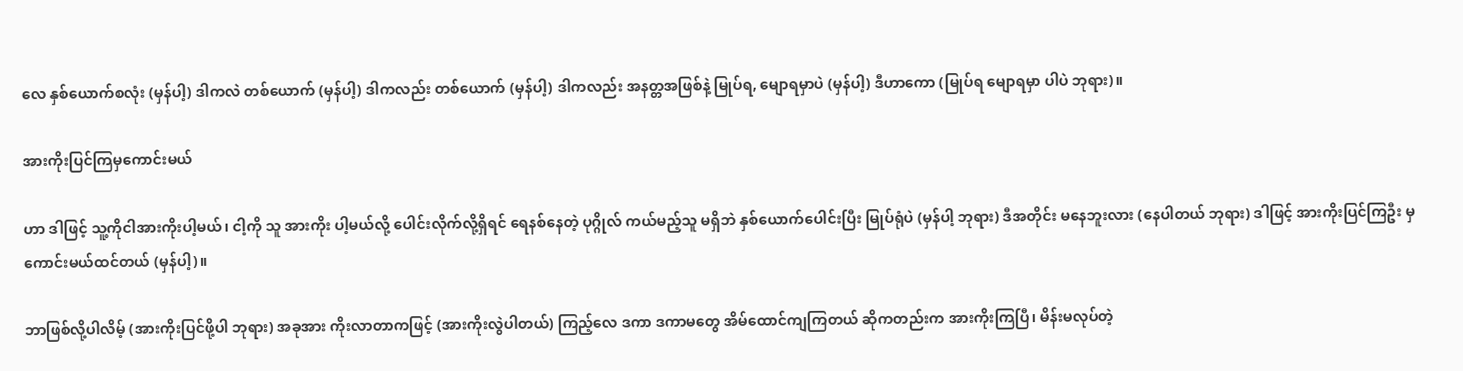လေ နှစ်ယောက်စလုံး (မှန်ပါ့) ဒါကလဲ တစ်ယောက် (မှန်ပါ့) ဒါကလည်း တစ်ယောက် (မှန်ပါ့) ဒါကလည်း အနတ္တအဖြစ်နဲ့ မြုပ်ရ, မျောရမှာပဲ (မှန်ပါ့) ဒီဟာကော (မြုပ်ရ မျောရမှာ ပါပဲ ဘုရား)။

အားကိုးပြင်ကြမှကောင်းမယ်

ဟာ ဒါဖြင့် သူ့ကိုငါအားကိုးပါ့မယ်၊ ငါ့ကို သူ အားကိုး ပါ့မယ်လို့ ပေါင်းလိုက်လို့ရှိရင် ရေနစ်နေတဲ့ ပုဂ္ဂိုလ် ကယ်မည့်သူ မရှိဘဲ နှစ်ယောက်ပေါင်းပြီး မြုပ်ရုံပဲ (မှန်ပါ့ ဘုရား) ဒီအတိုင်း မနေဘူးလား (နေပါတယ် ဘုရား) ဒါဖြင့် အားကိုးပြင်ကြဦး မှ ကောင်းမယ်ထင်တယ် (မှန်ပါ့)။

ဘာဖြစ်လို့ပါလိမ့် (အားကိုးပြင်ဖို့ပါ ဘုရား) အခုအား ကိုးလာတာကဖြင့် (အားကိုးလွဲပါတယ်) ကြည့်လေ ဒကာ ဒကာမတွေ အိမ်ထောင်ကျကြတယ် ဆိုကတည်းက အားကိုးကြပြီ၊ မိန်းမလုပ်တဲ့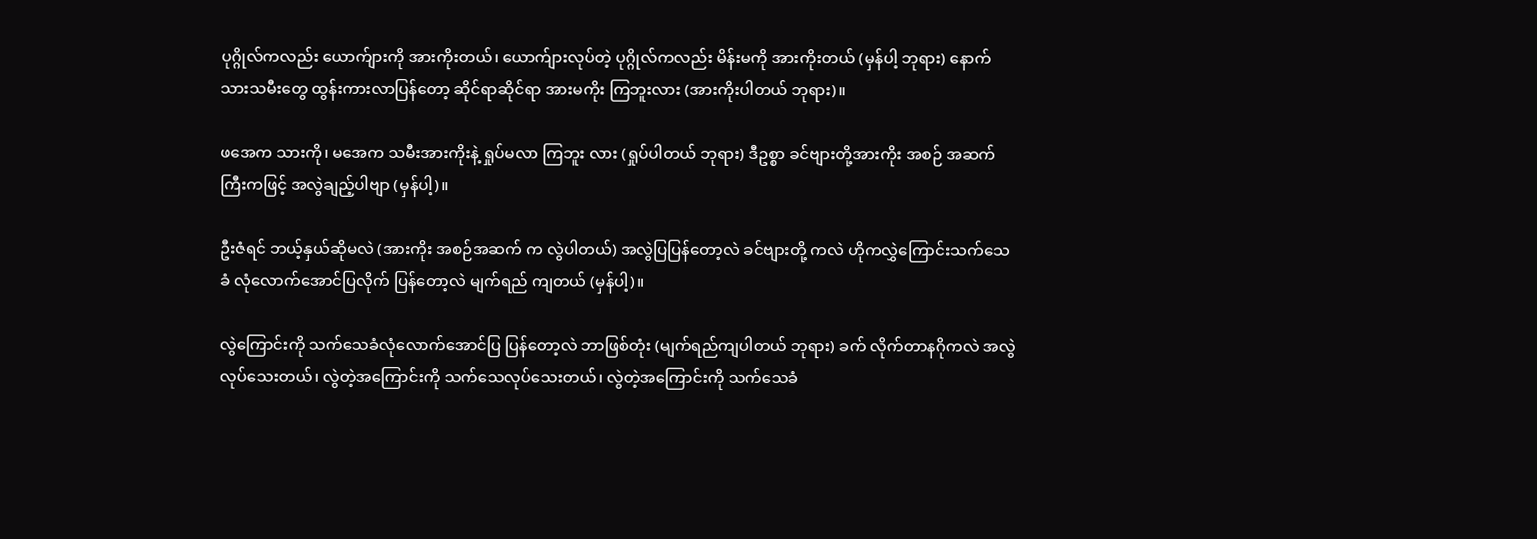ပုဂ္ဂိုလ်ကလည်း ယောက်ျားကို အားကိုးတယ်၊ ယောက်ျားလုပ်တဲ့ ပုဂ္ဂိုလ်ကလည်း မိန်းမကို အားကိုးတယ် (မှန်ပါ့ ဘုရား) နောက် သားသမီးတွေ ထွန်းကားလာပြန်တော့ ဆိုင်ရာဆိုင်ရာ အားမကိုး ကြဘူးလား (အားကိုးပါတယ် ဘုရား)။

ဖအေက သားကို၊ မအေက သမီးအားကိုးနဲ့ ရှုပ်မလာ ကြဘူး လား (ရှုပ်ပါတယ် ဘုရား) ဒီဥစ္စာ ခင်ဗျားတို့အားကိုး အစဉ် အဆက်ကြီးကဖြင့် အလွဲချည့်ပါဗျာ (မှန်ပါ့)။

ဦးဇံရင် ဘယ့်နှယ်ဆိုမလဲ (အားကိုး အစဉ်အဆက် က လွဲပါတယ်) အလွဲပြပြန်တော့လဲ ခင်ဗျားတို့ ကလဲ ဟိုကလွှဲကြောင်းသက်သေခံ လုံလောက်အောင်ပြလိုက် ပြန်တော့လဲ မျက်ရည် ကျတယ် (မှန်ပါ့)။

လွဲကြောင်းကို သက်သေခံလုံလောက်အောင်ပြ ပြန်တော့လဲ ဘာဖြစ်တုံး (မျက်ရည်ကျပါတယ် ဘုရား) ခက် လိုက်တာနဂိုကလဲ အလွဲလုပ်သေးတယ်၊ လွဲတဲ့အကြောင်းကို သက်သေလုပ်သေးတယ်၊ လွဲတဲ့အကြောင်းကို သက်သေခံ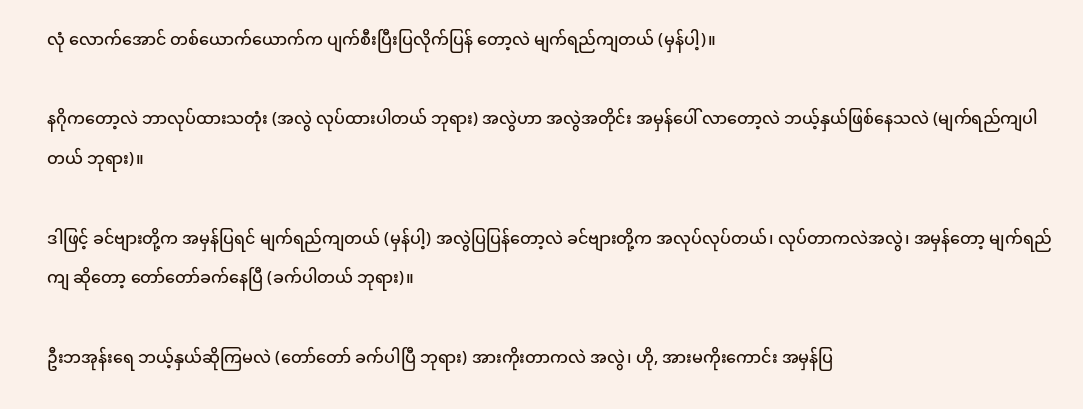လုံ လောက်အောင် တစ်ယောက်ယောက်က ပျက်စီးပြီးပြလိုက်ပြန် တော့လဲ မျက်ရည်ကျတယ် (မှန်ပါ့)။

နဂိုကတော့လဲ ဘာလုပ်ထားသတုံး (အလွဲ လုပ်ထားပါတယ် ဘုရား) အလွဲဟာ အလွဲအတိုင်း အမှန်ပေါ် လာတော့လဲ ဘယ့်နှယ်ဖြစ်နေသလဲ (မျက်ရည်ကျပါတယ် ဘုရား)။

ဒါဖြင့် ခင်ဗျားတို့က အမှန်ပြရင် မျက်ရည်ကျတယ် (မှန်ပါ့) အလွဲပြပြန်တော့လဲ ခင်ဗျားတို့က အလုပ်လုပ်တယ်၊ လုပ်တာကလဲအလွဲ၊ အမှန်တော့ မျက်ရည်ကျ ဆိုတော့ တော်တော်ခက်နေပြီ (ခက်ပါတယ် ဘုရား)။

ဦးဘအုန်းရေ ဘယ့်နှယ်ဆိုကြမလဲ (တော်တော် ခက်ပါပြီ ဘုရား) အားကိုးတာကလဲ အလွဲ၊ ဟို, အားမကိုးကောင်း အမှန်ပြ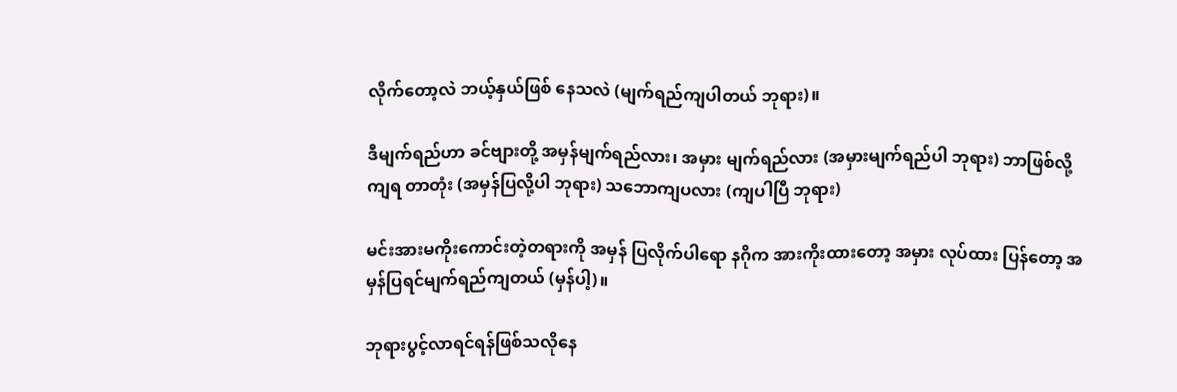လိုက်တော့လဲ ဘယ့်နှယ်ဖြစ် နေသလဲ (မျက်ရည်ကျပါတယ် ဘုရား)။

ဒီမျက်ရည်ဟာ ခင်ဗျားတို့ အမှန်မျက်ရည်လား၊ အမှား မျက်ရည်လား (အမှားမျက်ရည်ပါ ဘုရား) ဘာဖြစ်လို့ ကျရ တာတုံး (အမှန်ပြလို့ပါ ဘုရား) သဘောကျပလား (ကျပါပြီ ဘုရား)

မင်းအားမကိုးကောင်းတဲ့တရားကို အမှန် ပြလိုက်ပါရော နဂိုက အားကိုးထားတော့ အမှား လုပ်ထား ပြန်တော့ အမှန်ပြရင်မျက်ရည်ကျတယ် (မှန်ပါ့)။

ဘုရားပွင့်လာရင်ရန်ဖြစ်သလိုနေ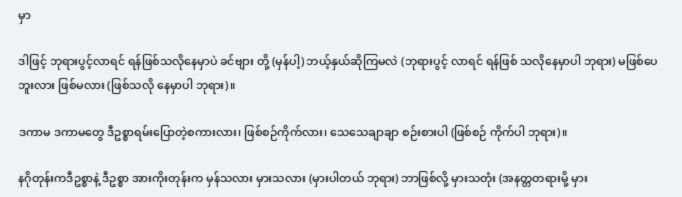မှာ

ဒါဖြင့် ဘုရားပွင့်လာရင် ရန်ဖြစ်သလိုနေမှာပဲ ခင်ဗျား တို့ (မှန်ပါ့) ဘယ့်နှယ်ဆိုကြမလဲ (ဘုရားပွင့် လာရင် ရန်ဖြစ် သလိုနေမှာပါ ဘုရား) မဖြစ်ပေဘူးလား ဖြစ်မလား (ဖြစ်သလို နေမှာပါ ဘုရား)။

ဒကာမ ဒကာမတွေ ဒီဥစ္စာရမ်းပြောတဲ့စကားလား၊ ဖြစ်စဉ်ကိုက်လား၊ သေသေချာချာ စဉ်းစားပါ (ဖြစ်စဉ် ကိုက်ပါ ဘုရား)။

နဂိုတုန်းကဒီဥစ္စာနဲ့ ဒီဥစ္စာ အားကိုးတုန်းက မှန်သလား မှားသလား (မှားပါတယ် ဘုရား) ဘာဖြစ်လို့ မှားသတုံး (အနတ္တတရားမို့ မှား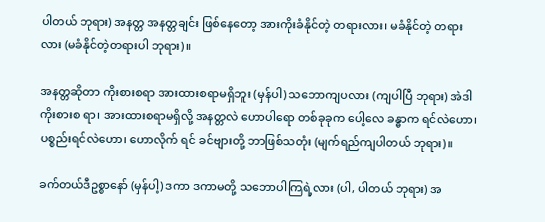ပါတယ် ဘုရား) အနတ္တ အနတ္တချင်း ဖြစ်နေတော့ အားကိုးခံနိုင်တဲ့ တရားလား၊ မခံနိုင်တဲ့ တရားလား (မခံနိုင်တဲ့တရားပါ ဘုရား)။

အနတ္တဆိုတာ ကိုးစားစရာ အားထားစရာမရှိဘူး (မှန်ပါ) သဘောကျပလား (ကျပါပြီ ဘုရား) အဲဒါ ကိုးစားစ ရာ၊ အားထားစရာမရှိလို့ အနတ္တလဲ ဟောပါရော တစ်ခုခုက ပေါ့လေ ခန္ဓာက ရင်လဲဟော၊ ပစ္စည်းရင်လဲဟော၊ ဟောလိုက် ရင် ခင်ဗျားတို့ ဘာဖြစ်သတုံး (မျက်ရည်ကျပါတယ် ဘုရား)။

ခက်တယ်ဒီဥစ္စာနော် (မှန်ပါ့) ဒကာ ဒကာမတို့ သဘောပါကြရဲ့လား (ပါ, ပါတယ် ဘုရား) အ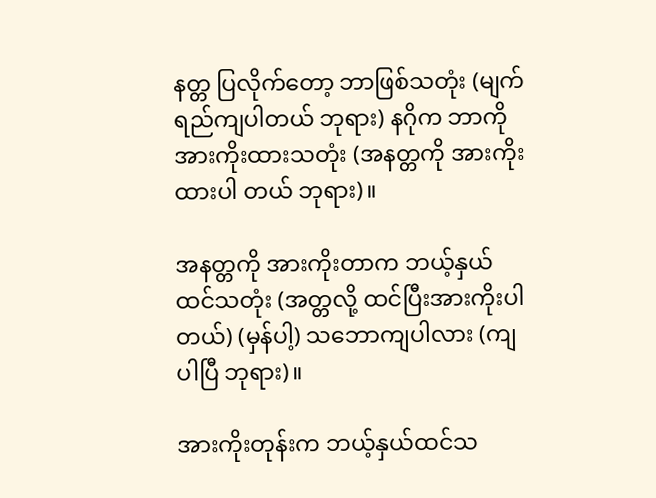နတ္တ ပြလိုက်တော့ ဘာဖြစ်သတုံး (မျက်ရည်ကျပါတယ် ဘုရား) နဂိုက ဘာကို အားကိုးထားသတုံး (အနတ္တကို အားကိုးထားပါ တယ် ဘုရား)။

အနတ္တကို အားကိုးတာက ဘယ့်နှယ်ထင်သတုံး (အတ္တလို့ ထင်ပြီးအားကိုးပါတယ်) (မှန်ပါ့) သဘောကျပါလား (ကျပါပြီ ဘုရား)။

အားကိုးတုန်းက ဘယ့်နှယ်ထင်သ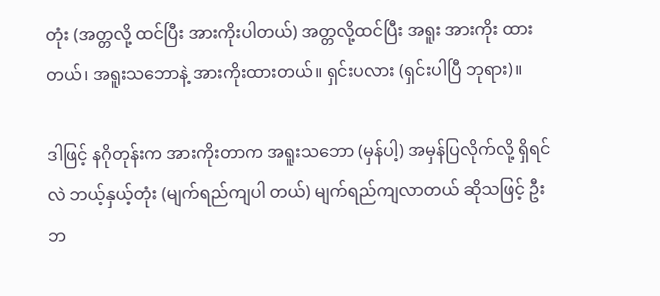တုံး (အတ္တလို့ ထင်ပြီး အားကိုးပါတယ်) အတ္တလို့ထင်ပြီး အရူး အားကိုး ထားတယ်၊ အရူးသဘောနဲ့ အားကိုးထားတယ်။ ရှင်းပလား (ရှင်းပါပြီ ဘုရား)။

ဒါဖြင့် နဂိုတုန်းက အားကိုးတာက အရူးသဘော (မှန်ပါ့) အမှန်ပြလိုက်လို့ ရှိရင်လဲ ဘယ့်နှယ့်တုံး (မျက်ရည်ကျပါ တယ်) မျက်ရည်ကျလာတယ် ဆိုသဖြင့် ဦးဘ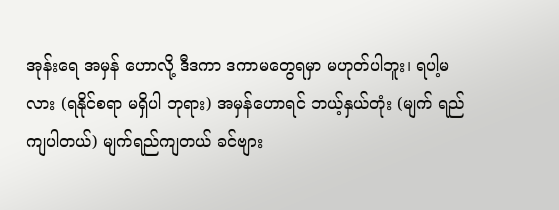အုန်းရေ အမှန် ဟောလို့ ဒီဒကာ ဒကာမတွေရမှာ မဟုတ်ပါဘူး၊ ရပါ့မလား (ရနိုင်စရာ မရှိပါ ဘုရား) အမှန်ဟောရင် ဘယ့်နှယ်တုံး (မျက် ရည်ကျပါတယ်) မျက်ရည်ကျတယ် ခင်ဗျား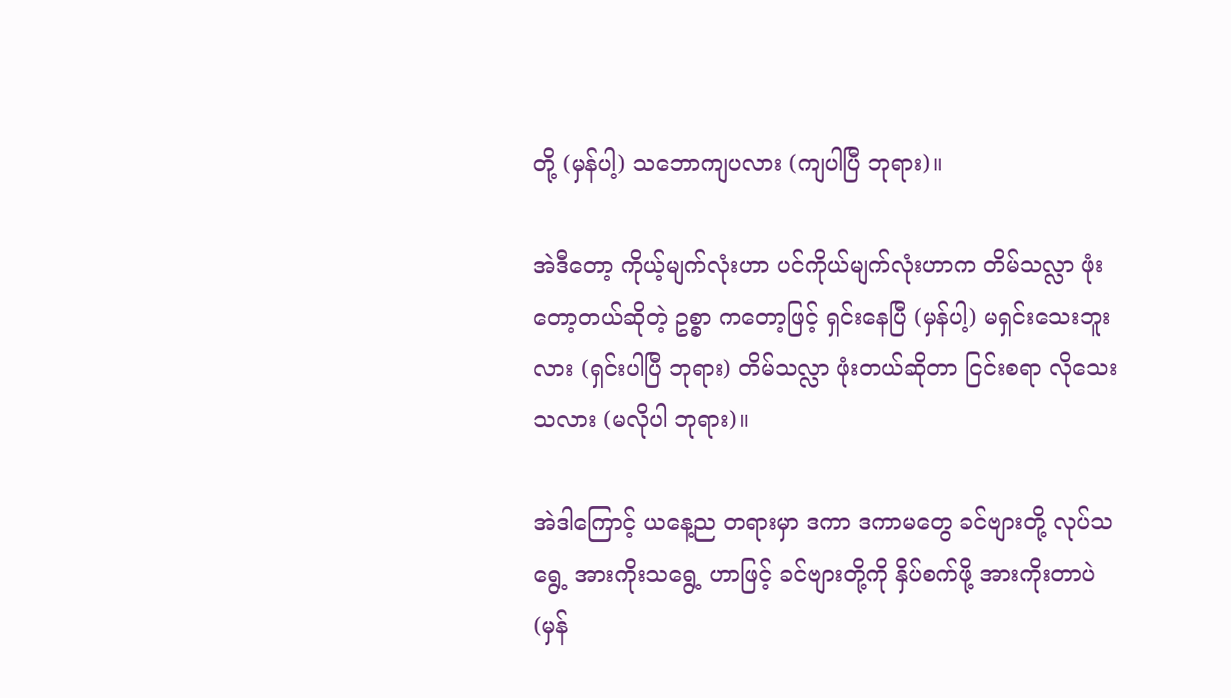တို့ (မှန်ပါ့) သဘောကျပလား (ကျပါပြီ ဘုရား)။

အဲဒီတော့ ကိုယ့်မျက်လုံးဟာ ပင်ကိုယ်မျက်လုံးဟာက တိမ်သလ္လာ ဖုံးတော့တယ်ဆိုတဲ့ ဥစ္စာ ကတော့ဖြင့် ရှင်းနေပြီ (မှန်ပါ့) မရှင်းသေးဘူးလား (ရှင်းပါပြီ ဘုရား) တိမ်သလ္လာ ဖုံးတယ်ဆိုတာ ငြင်းစရာ လိုသေးသလား (မလိုပါ ဘုရား)။

အဲဒါကြောင့် ယနေ့ည တရားမှာ ဒကာ ဒကာမတွေ ခင်ဗျားတို့ လုပ်သရွေ့ အားကိုးသရွေ့ ဟာဖြင့် ခင်ဗျားတို့ကို နှိပ်စက်ဖို့ အားကိုးတာပဲ (မှန်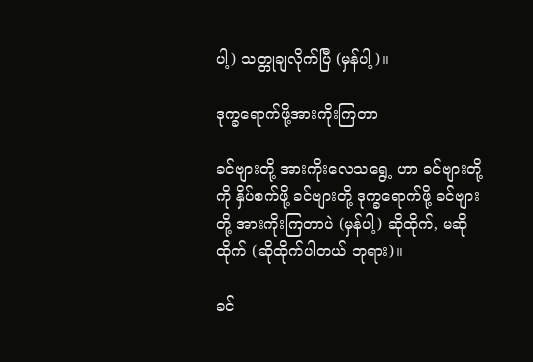ပါ့) သတ္တုချလိုက်ပြီ (မှန်ပါ့)။

ဒုက္ခရောက်ဖို့အားကိုးကြတာ

ခင်ဗျားတို့ အားကိုးလေသရွေ့ ဟာ ခင်ဗျားတို့ကို နှိပ်စက်ဖို့ ခင်ဗျားတို့ ဒုက္ခရောက်ဖို့ ခင်ဗျားတို့ အားကိုးကြတာပဲ (မှန်ပါ့) ဆိုထိုက်, မဆိုထိုက် (ဆိုထိုက်ပါတယ် ဘုရား)။

ခင်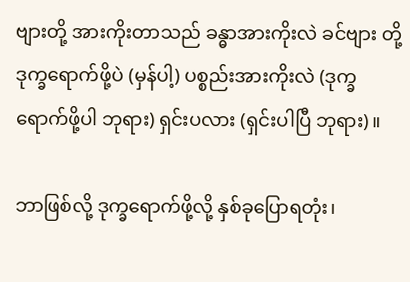ဗျားတို့ အားကိုးတာသည် ခန္ဓာအားကိုးလဲ ခင်ဗျား တို့ ဒုက္ခရောက်ဖို့ပဲ (မှန်ပါ့) ပစ္စည်းအားကိုးလဲ (ဒုက္ခရောက်ဖို့ပါ ဘုရား) ရှင်းပလား (ရှင်းပါပြီ ဘုရား)။

ဘာဖြစ်လို့ ဒုက္ခရောက်ဖို့လို့ နှစ်ခုပြောရတုံး၊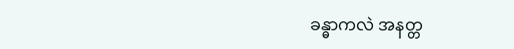ခန္ဓာကလဲ အနတ္တ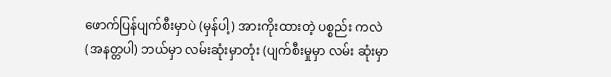ဖောက်ပြန်ပျက်စီးမှာပဲ (မှန်ပါ့) အားကိုးထားတဲ့ ပစ္စည်း ကလဲ (အနတ္တပါ) ဘယ်မှာ လမ်းဆုံးမှာတုံး (ပျက်စီးမှုမှာ လမ်း ဆုံးမှာ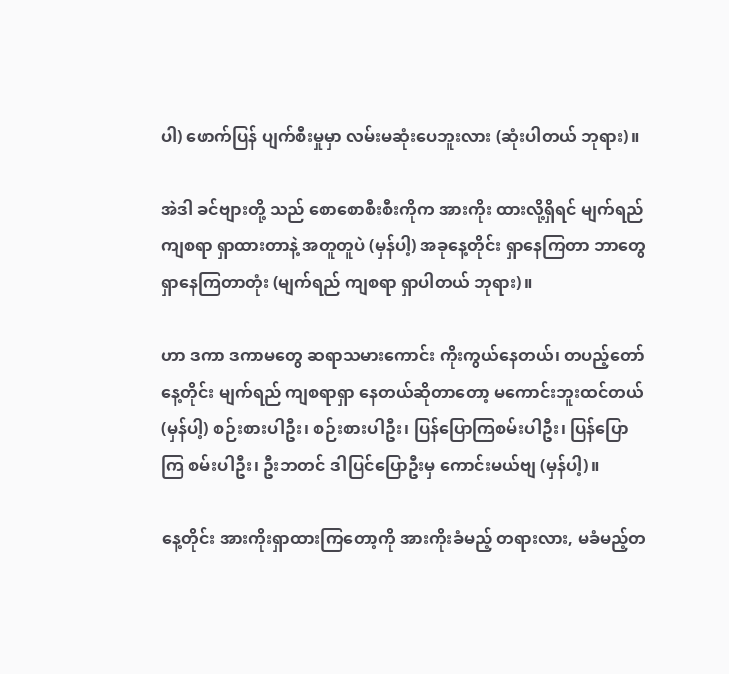ပါ) ဖောက်ပြန် ပျက်စီးမှုမှာ လမ်းမဆုံးပေဘူးလား (ဆုံးပါတယ် ဘုရား)။

အဲဒါ ခင်ဗျားတို့ သည် စောစောစီးစီးကိုက အားကိုး ထားလို့ရှိရင် မျက်ရည်ကျစရာ ရှာထားတာနဲ့ အတူတူပဲ (မှန်ပါ့) အခုနေ့တိုင်း ရှာနေကြတာ ဘာတွေရှာနေကြတာတုံး (မျက်ရည် ကျစရာ ရှာပါတယ် ဘုရား)။

ဟာ ဒကာ ဒကာမတွေ ဆရာသမားကောင်း ကိုးကွယ်နေတယ်၊ တပည့်တော် နေ့တိုင်း မျက်ရည် ကျစရာရှာ နေတယ်ဆိုတာတော့ မကောင်းဘူးထင်တယ် (မှန်ပါ့) စဉ်းစားပါဦး၊ စဉ်းစားပါဦး၊ ပြန်ပြောကြစမ်းပါဦး၊ ပြန်ပြောကြ စမ်းပါဦး၊ ဦးဘတင် ဒါပြင်ပြောဦးမှ ကောင်းမယ်ဗျ (မှန်ပါ့)။

နေ့တိုင်း အားကိုးရှာထားကြတော့ကို အားကိုးခံမည့် တရားလား, မခံမည့်တ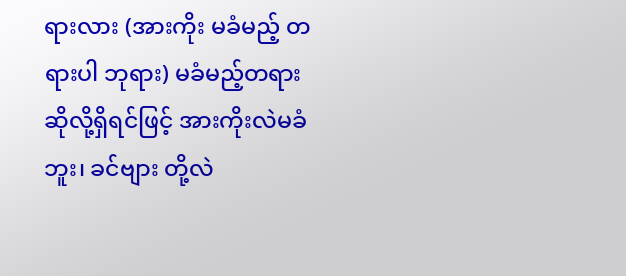ရားလား (အားကိုး မခံမည့် တရားပါ ဘုရား) မခံမည့်တရား ဆိုလို့ရှိရင်ဖြင့် အားကိုးလဲမခံဘူး၊ ခင်ဗျား တို့လဲ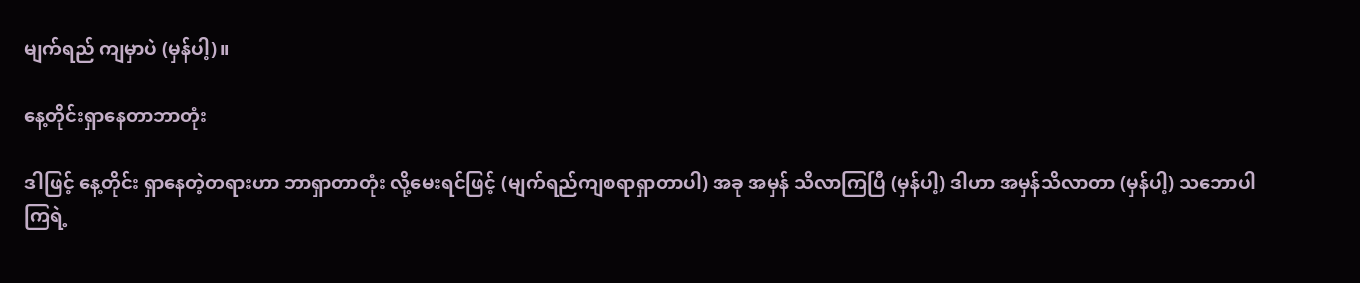မျက်ရည် ကျမှာပဲ (မှန်ပါ့)။

နေ့တိုင်းရှာနေတာဘာတုံး

ဒါဖြင့် နေ့တိုင်း ရှာနေတဲ့တရားဟာ ဘာရှာတာတုံး လို့မေးရင်ဖြင့် (မျက်ရည်ကျစရာရှာတာပါ) အခု အမှန် သိလာကြပြီ (မှန်ပါ့) ဒါဟာ အမှန်သိလာတာ (မှန်ပါ့) သဘောပါကြရဲ့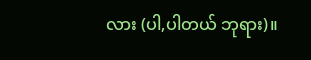လား (ပါ,ပါတယ် ဘုရား)။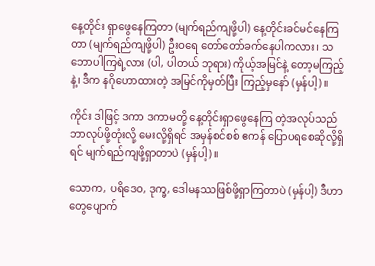နေ့တိုင်း ရှာဖွေနေကြတာ (မျက်ရည်ကျဖို့ပါ) နေ့တိုင်းခင်မင်နေကြတာ (မျက်ရည်ကျဖို့ပါ) ဦးဝရေ တော်တော်ခက်နေပါကလား၊ သဘောပါကြရဲ့လား (ပါ, ပါတယ် ဘုရား) ကိုယ့်အမြင်နဲ့ တော့မကြည့်နဲ့၊ ဒီက နဂိုဟောထားတဲ့ အမြင်ကိုမှတ်ပြီး ကြည့်မှနော် (မှန်ပါ့)။

ကိုင်း ဒါဖြင့် ဒကာ ဒကာမတို့ နေ့တိုင်းရှာဖွေနေကြ တဲ့အလုပ်သည် ဘာလုပ်ဖို့တုံးလို့ မေးလို့ရှိရင် အမှန်စင်စစ် ဧကန် ပြောပရစေဆိုလို့ရှိရင် မျက်ရည်ကျဖို့ရှာတာပဲ (မှန်ပါ့)။

သောက, ပရိဒေဝ, ဒုက္ခ, ဒေါမနဿဖြစ်ဖို့ရှာကြတာပဲ (မှန်ပါ့) ဒီဟာတွေပျောက်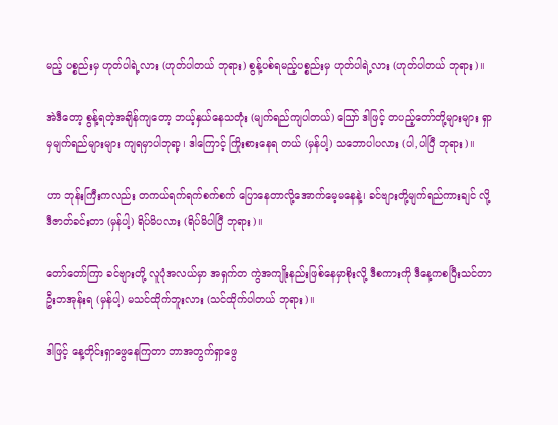မည့် ပစ္စည်းမှ ဟုတ်ပါရဲ့လား (ဟုတ်ပါတယ် ဘုရား) စွန့်ပစ်ရမည့်ပစ္စည်းမှ ဟုတ်ပါရဲ့လား (ဟုတ်ပါတယ် ဘုရား)။

အဲဒီတော့ စွန့်ရတဲ့အချိန်ကျတော့ ဘယ့်နှယ်နေသတုံး (မျက်ရည်ကျပါတယ်) ဪ ဒါဖြင့် တပည့်တော်တို့များများ ရှာမှမျက်ရည်များများ ကျရမှာပါဘုရာ့၊ ဒါကြောင့် ကြိုးစားနေရ တယ် (မှန်ပါ့) သဘောပါပလား (ပါ,ပါပြီ ဘုရား)။

ဟာ ဘုန်းကြီးကလည်း တကယ်ရက်ရက်စက်စက် ပြောနေတာလို့အောက်မေ့မနေနဲ့၊ ခင်ဗျားတို့မျက်ရည်ကားချင် လို့ ဒီဇာတ်ခင်းတာ (မှန်ပါ့) ရိပ်မိပလား (ရိပ်မိပါပြီ ဘုရား)။

တော်တော်ကြာ ခင်ဗျားတို့ လူပုံအလယ်မှာ အရှက်တ ကွဲအကျိုးနည်းဖြစ်နေမှာစိုးလို့ ဒီစကားကို ဒီနေ့ကစပြီးသင်တာ ဦးဘအုန်းရ (မှန်ပါ့) မသင်ထိုက်ဘူးလား (သင်ထိုက်ပါတယ် ဘုရား)။

ဒါဖြင့် နေ့တိုင်းရှာဖွေနေကြတာ ဘာအတွက်ရှာဖွေ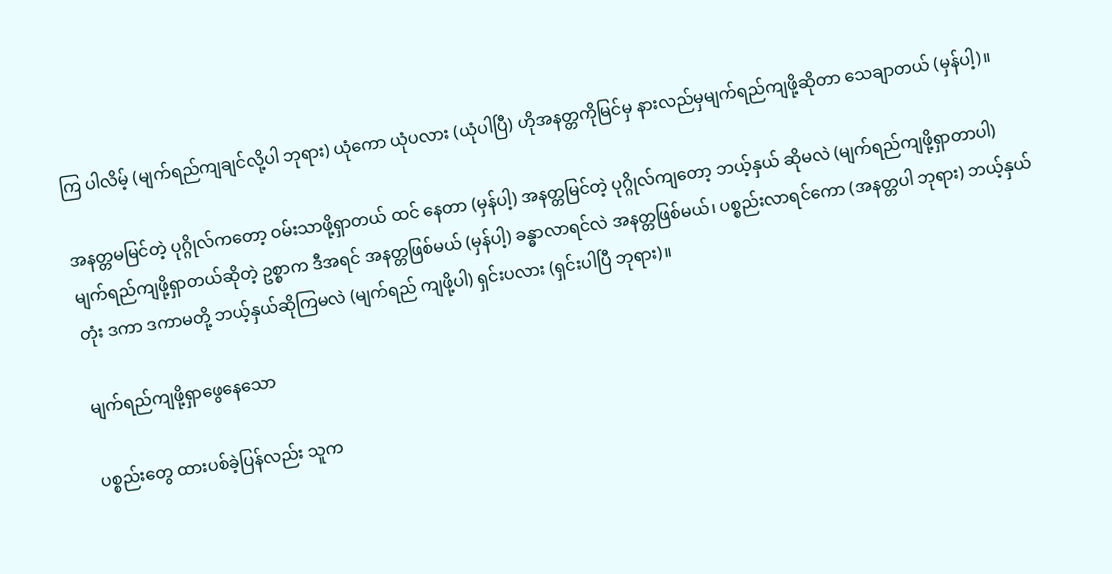ကြ ပါလိမ့် (မျက်ရည်ကျချင်လို့ပါ ဘုရား) ယုံကော ယုံပလား (ယုံပါပြီ) ဟိုအနတ္တကိုမြင်မှ နားလည်မှမျက်ရည်ကျဖို့ဆိုတာ သေချာတယ် (မှန်ပါ့)။

အနတ္တမမြင်တဲ့ ပုဂ္ဂိုလ်ကတော့ ဝမ်းသာဖို့ရှာတယ် ထင် နေတာ (မှန်ပါ့) အနတ္တမြင်တဲ့ ပုဂ္ဂိုလ်ကျတော့ ဘယ့်နှယ် ဆိုမလဲ (မျက်ရည်ကျဖို့ရှာတာပါ) မျက်ရည်ကျဖို့ရှာတယ်ဆိုတဲ့ ဥစ္စာက ဒီအရင် အနတ္တဖြစ်မယ် (မှန်ပါ့) ခန္ဓာလာရင်လဲ အနတ္တဖြစ်မယ်၊ ပစ္စည်းလာရင်ကော (အနတ္တပါ ဘုရား) ဘယ့်နှယ်တုံး ဒကာ ဒကာမတို့ ဘယ့်နှယ်ဆိုကြမလဲ (မျက်ရည် ကျဖို့ပါ) ရှင်းပလား (ရှင်းပါပြီ ဘုရား)။

မျက်ရည်ကျဖို့ရှာဖွေနေသော

ပစ္စည်းတွေ ထားပစ်ခဲ့ပြန်လည်း သူက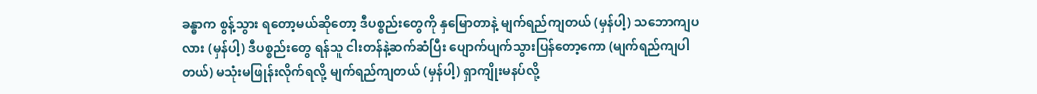ခန္ဓာက စွန့်သွား ရတော့မယ်ဆိုတော့ ဒီပစ္စည်းတွေကို နှမြောတာနဲ့ မျက်ရည်ကျတယ် (မှန်ပါ့) သဘောကျပလား (မှန်ပါ့) ဒီပစ္စည်းတွေ ရန်သူ ငါးတန်နဲ့ဆက်ဆံပြီး ပျောက်ပျက်သွားပြန်တော့ကော (မျက်ရည်ကျပါတယ်) မသုံးမဖြုန်းလိုက်ရလို့ မျက်ရည်ကျတယ် (မှန်ပါ့) ရှာကျိုးမနပ်လို့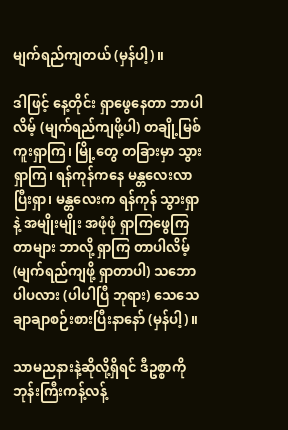မျက်ရည်ကျတယ် (မှန်ပါ့)။

ဒါဖြင့် နေ့တိုင်း ရှာဖွေနေတာ ဘာပါလိမ့် (မျက်ရည်ကျဖို့ပါ) တချို့မြစ်ကူးရှာကြ၊ မြို့တွေ တခြားမှာ သွား ရှာကြ၊ ရန်ကုန်ကနေ မန္တလေးလာပြီးရှာ၊ မန္တလေးက ရန်ကုန် သွားရှာနဲ့ အမျိုးမျိုး အဖုံဖုံ ရှာကြဖွေကြတာများ ဘာလို့ ရှာကြ တာပါလိမ့် (မျက်ရည်ကျဖို့ ရှာတာပါ) သဘောပါပလား (ပါပါပြီ ဘုရား) သေသေချာချာစဉ်းစားပြီးနာနော် (မှန်ပါ့)။

သာမညနားနဲ့ဆိုလို့ရှိရင် ဒီဥစ္စာကို ဘုန်းကြီးကန့်လန့်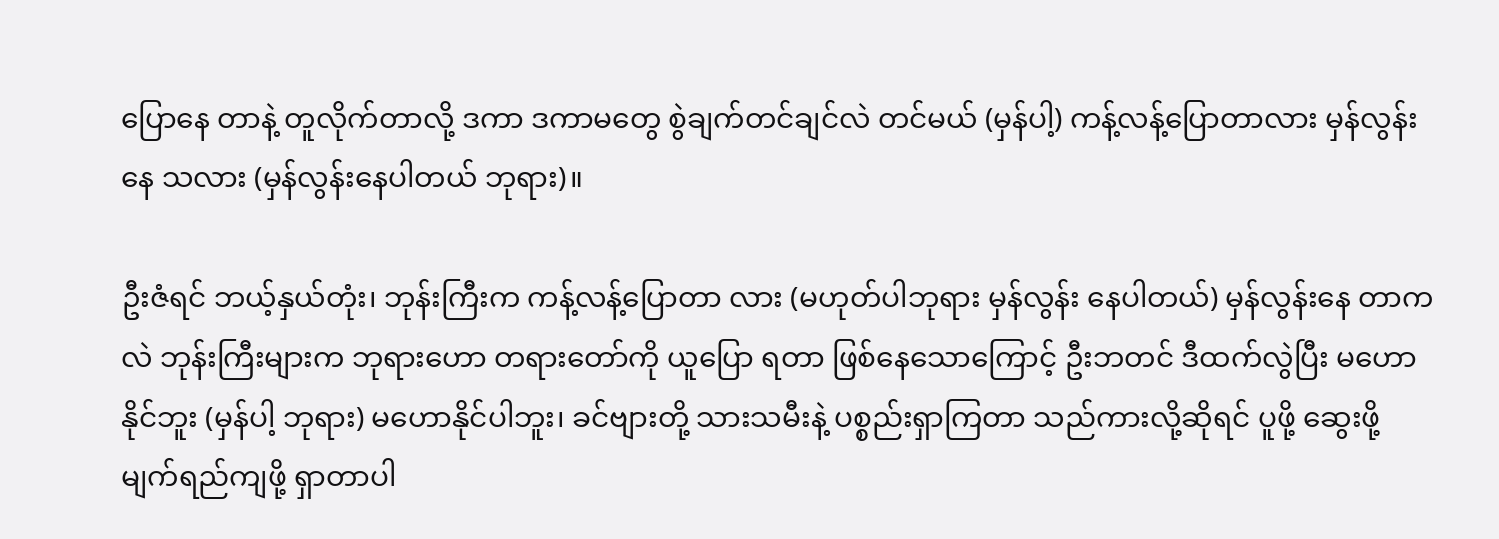ပြောနေ တာနဲ့ တူလိုက်တာလို့ ဒကာ ဒကာမတွေ စွဲချက်တင်ချင်လဲ တင်မယ် (မှန်ပါ့) ကန့်လန့်ပြောတာလား မှန်လွန်းနေ သလား (မှန်လွန်းနေပါတယ် ဘုရား)။

ဦးဇံရင် ဘယ့်နှယ်တုံး၊ ဘုန်းကြီးက ကန့်လန့်ပြောတာ လား (မဟုတ်ပါဘုရား မှန်လွန်း နေပါတယ်) မှန်လွန်းနေ တာကလဲ ဘုန်းကြီးများက ဘုရားဟော တရားတော်ကို ယူပြော ရတာ ဖြစ်နေသောကြောင့် ဦးဘတင် ဒီထက်လွဲပြီး မဟော နိုင်ဘူး (မှန်ပါ့ ဘုရား) မဟောနိုင်ပါဘူး၊ ခင်ဗျားတို့ သားသမီးနဲ့ ပစ္စည်းရှာကြတာ သည်ကားလို့ဆိုရင် ပူဖို့ ဆွေးဖို့ မျက်ရည်ကျဖို့ ရှာတာပါ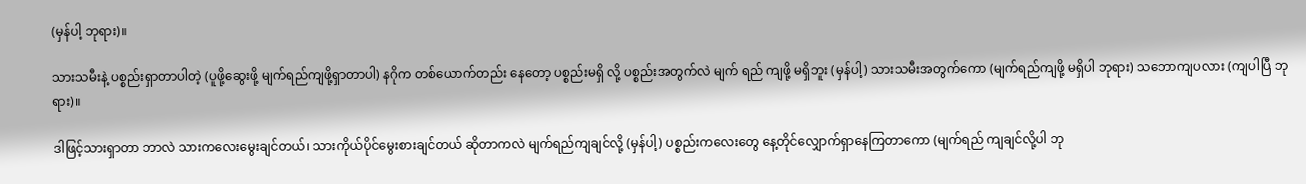(မှန်ပါ့ ဘုရား)။

သားသမီးနဲ့ ပစ္စည်းရှာတာပါတဲ့ (ပူဖို့ဆွေးဖို့ မျက်ရည်ကျဖို့ရှာတာပါ) နဂိုက တစ်ယောက်တည်း နေတော့ ပစ္စည်းမရှိ လို့ ပစ္စည်းအတွက်လဲ မျက် ရည် ကျဖို့ မရှိဘူး (မှန်ပါ့) သားသမီးအတွက်ကော (မျက်ရည်ကျဖို့ မရှိပါ ဘုရား) သဘောကျပလား (ကျပါပြီ ဘုရား)။

ဒါဖြင့်သားရှာတာ ဘာလဲ သားကလေးမွေးချင်တယ်၊ သားကိုယ်ပိုင်မွေးစားချင်တယ် ဆိုတာကလဲ မျက်ရည်ကျချင်လို့ (မှန်ပါ့) ပစ္စည်းကလေးတွေ နေ့တိုင်လျှောက်ရှာနေကြတာကော (မျက်ရည် ကျချင်လို့ပါ ဘု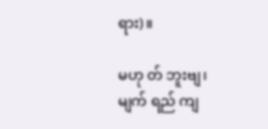ရား)။

မဟု တ် ဘူးဗျ၊ မျက် ရည် ကျ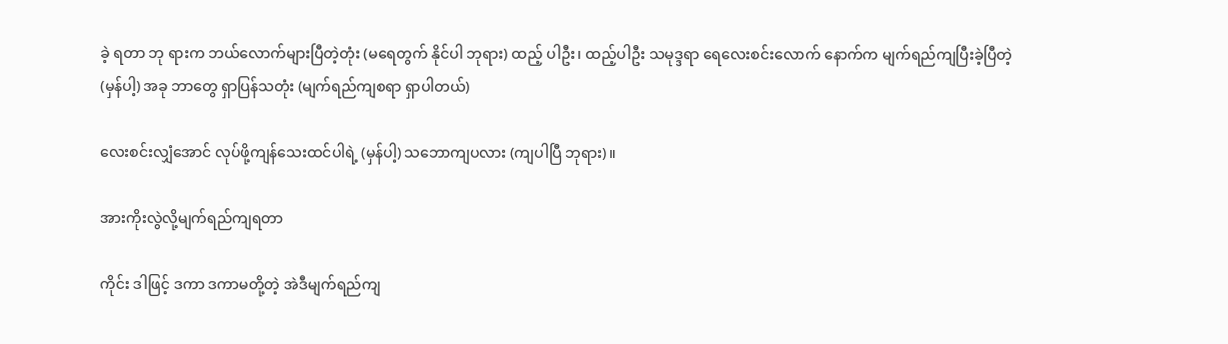ခဲ့ ရတာ ဘု ရားက ဘယ်လောက်များပြီတဲ့တုံး (မရေတွက် နိုင်ပါ ဘုရား) ထည့် ပါဦး၊ ထည့်ပါဦး သမုဒ္ဒရာ ရေလေးစင်းလောက် နောက်က မျက်ရည်ကျပြီးခဲ့ပြီတဲ့ (မှန်ပါ့) အခု ဘာတွေ ရှာပြန်သတုံး (မျက်ရည်ကျစရာ ရှာပါတယ်)

လေးစင်းလျှံအောင် လုပ်ဖို့ကျန်သေးထင်ပါရဲ့ (မှန်ပါ့) သဘောကျပလား (ကျပါပြီ ဘုရား)။

အားကိုးလွဲလို့မျက်ရည်ကျရတာ

ကိုင်း ဒါဖြင့် ဒကာ ဒကာမတို့တဲ့ အဲဒီမျက်ရည်ကျ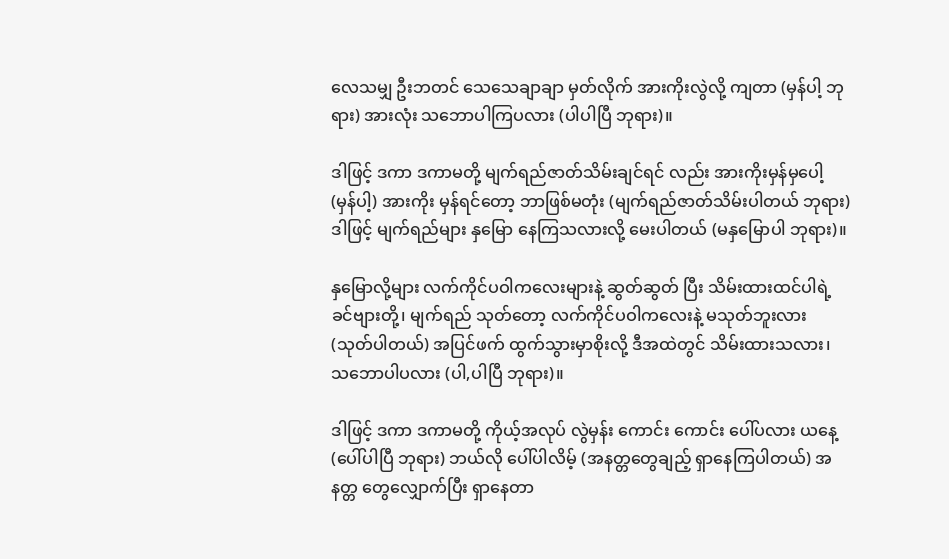လေသမျှ ဦးဘတင် သေသေချာချာ မှတ်လိုက် အားကိုးလွဲလို့ ကျတာ (မှန်ပါ့ ဘုရား) အားလုံး သဘောပါကြပလား (ပါပါပြီ ဘုရား)။

ဒါဖြင့် ဒကာ ဒကာမတို့ မျက်ရည်ဇာတ်သိမ်းချင်ရင် လည်း အားကိုးမှန်မှပေါ့ (မှန်ပါ့) အားကိုး မှန်ရင်တော့ ဘာဖြစ်မတုံး (မျက်ရည်ဇာတ်သိမ်းပါတယ် ဘုရား) ဒါဖြင့် မျက်ရည်များ နှမြော နေကြသလားလို့ မေးပါတယ် (မနှမြောပါ ဘုရား)။

နှမြောလို့များ လက်ကိုင်ပဝါကလေးများနဲ့ ဆွတ်ဆွတ် ပြီး သိမ်းထားထင်ပါရဲ့ ခင်ဗျားတို့၊ မျက်ရည် သုတ်တော့ လက်ကိုင်ပဝါကလေးနဲ့ မသုတ်ဘူးလား (သုတ်ပါတယ်) အပြင်ဖက် ထွက်သွားမှာစိုးလို့ ဒီအထဲတွင် သိမ်းထားသလား၊ သဘောပါပလား (ပါ,ပါပြီ ဘုရား)။

ဒါဖြင့် ဒကာ ဒကာမတို့ ကိုယ့်အလုပ် လွဲမှန်း ကောင်း ကောင်း ပေါ်ပလား ယနေ့ (ပေါ်ပါပြီ ဘုရား) ဘယ်လို ပေါ်ပါလိမ့် (အနတ္တတွေချည့် ရှာနေကြပါတယ်) အနတ္တ တွေလျှောက်ပြီး ရှာနေတာ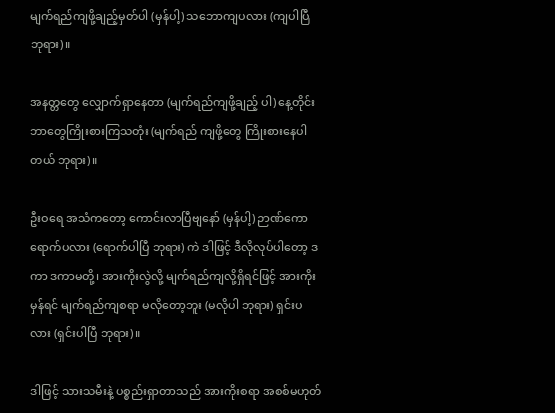မျက်ရည်ကျဖို့ချည့်မှတ်ပါ (မှန်ပါ့) သဘောကျပလား (ကျပါပြီ ဘုရား)။

အနတ္တတွေ လျှောက်ရှာနေတာ (မျက်ရည်ကျဖို့ချည့် ပါ) နေ့တိုင်း ဘာတွေကြိုးစားကြသတုံး (မျက်ရည် ကျဖို့တွေ ကြိုးစားနေပါတယ် ဘုရား)။

ဦးဝရေ အသံကတော့ ကောင်းလာပြီဗျနော် (မှန်ပါ့) ဉာဏ်ကောရောက်ပလား (ရောက်ပါပြီ ဘုရား) ကဲ ဒါဖြင့် ဒီလိုလုပ်ပါတော့ ဒကာ ဒကာမတို့၊ အားကိုးလွဲလို့ မျက်ရည်ကျလို့ရှိရင်ဖြင့် အားကိုးမှန်ရင် မျက်ရည်ကျစရာ မလိုတော့ဘူး (မလိုပါ ဘုရား) ရှင်းပလား (ရှင်းပါပြီ ဘုရား)။

ဒါဖြင့် သားသမီးနဲ့ ပစ္စည်းရှာတာသည် အားကိုးစရာ အစစ်မဟုတ်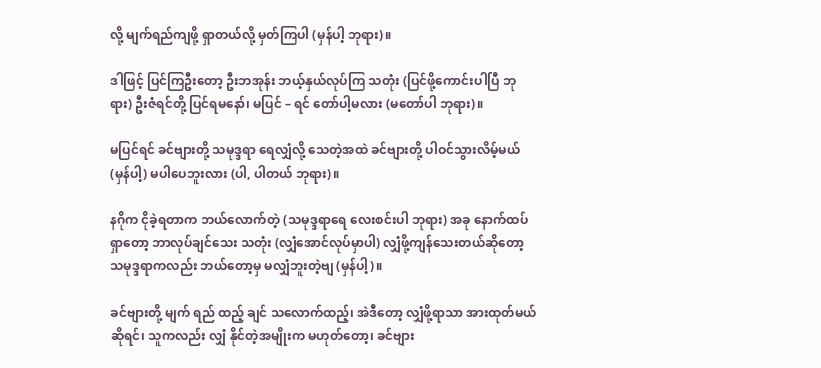လို့ မျက်ရည်ကျဖို့ ရှာတယ်လို့ မှတ်ကြပါ (မှန်ပါ့ ဘုရား)။

ဒါဖြင့် ပြင်ကြဦးတော့ ဦးဘအုန်း ဘယ့်နှယ်လုပ်ကြ သတုံး (ပြင်ဖို့ကောင်းပါပြီ ဘုရား) ဦးဇံရင်တို့ ပြင်ရမနော်၊ မပြင် – ရင် တော်ပါ့မလား (မတော်ပါ ဘုရား)။

မပြင်ရင် ခင်ဗျားတို့ သမုဒ္ဒရာ ရေလျှံလို့ သေတဲ့အထဲ ခင်ဗျားတို့ ပါဝင်သွားလိမ့်မယ် (မှန်ပါ့) မပါပေဘူးလား (ပါ, ပါတယ် ဘုရား)။

နဂိုက ငိုခဲ့ရတာက ဘယ်လောက်တဲ့ (သမုဒ္ဒရာရေ လေးစင်းပါ ဘုရား) အခု နောက်ထပ်ရှာတော့ ဘာလုပ်ချင်သေး သတုံး (လျှံအောင်လုပ်မှာပါ) လျှံဖို့ကျန်သေးတယ်ဆိုတော့ သမုဒ္ဒရာကလည်း ဘယ်တော့မှ မလျှံဘူးတဲ့ဗျ (မှန်ပါ့)။

ခင်ဗျားတို့ မျက် ရည် ထည့် ချင် သလောက်ထည့်၊ အဲဒီတော့ လျှံဖို့ရာသာ အားထုတ်မယ် ဆိုရင်၊ သူကလည်း လျှံ နိုင်တဲ့အမျိုးက မဟုတ်တော့၊ ခင်ဗျား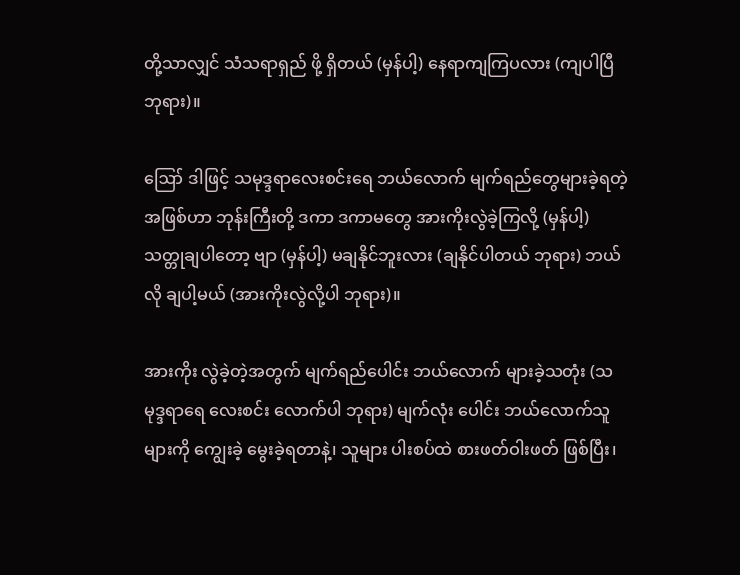တို့သာလျှင် သံသရာရှည် ဖို့ ရှိတယ် (မှန်ပါ့) နေရာကျကြပလား (ကျပါပြီ ဘုရား)။

ဪ ဒါဖြင့် သမုဒ္ဒရာလေးစင်းရေ ဘယ်လောက် မျက်ရည်တွေများခဲ့ရတဲ့အဖြစ်ဟာ ဘုန်းကြီးတို့ ဒကာ ဒကာမတွေ အားကိုးလွဲခဲ့ကြလို့ (မှန်ပါ့) သတ္တုချပါတော့ ဗျာ (မှန်ပါ့) မချနိုင်ဘူးလား (ချနိုင်ပါတယ် ဘုရား) ဘယ်လို ချပါ့မယ် (အားကိုးလွဲလို့ပါ ဘုရား)။

အားကိုး လွဲခဲ့တဲ့အတွက် မျက်ရည်ပေါင်း ဘယ်လောက် များခဲ့သတုံး (သမုဒ္ဒရာရေ လေးစင်း လောက်ပါ ဘုရား) မျက်လုံး ပေါင်း ဘယ်လောက်သူများကို ကျွေးခဲ့ မွေးခဲ့ရတာနဲ့၊ သူများ ပါးစပ်ထဲ စားဖတ်ဝါးဖတ် ဖြစ်ပြီး၊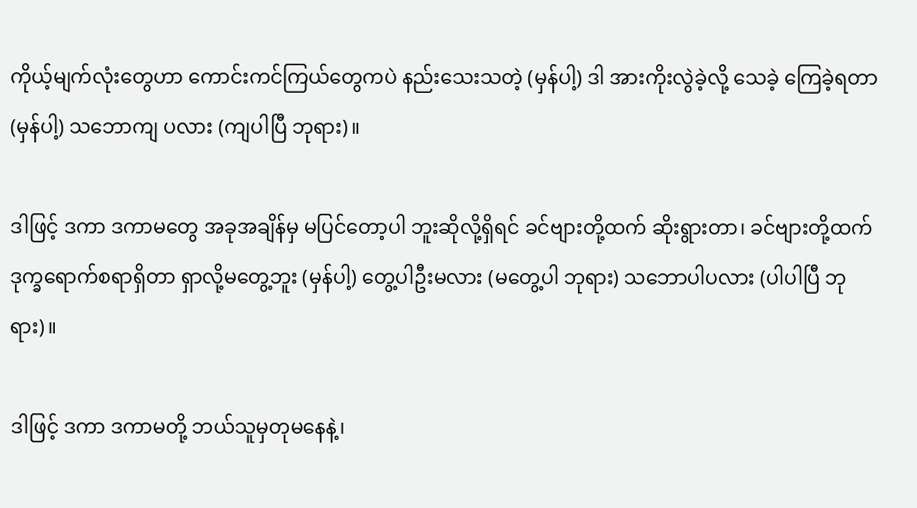ကိုယ့်မျက်လုံးတွေဟာ ကောင်းကင်ကြယ်တွေကပဲ နည်းသေးသတဲ့ (မှန်ပါ့) ဒါ အားကိုးလွဲခဲ့လို့ သေခဲ့ ကြေခဲ့ရတာ (မှန်ပါ့) သဘောကျ ပလား (ကျပါပြီ ဘုရား)။

ဒါဖြင့် ဒကာ ဒကာမတွေ အခုအချိန်မှ မပြင်တော့ပါ ဘူးဆိုလို့ရှိရင် ခင်ဗျားတို့ထက် ဆိုးရွားတာ၊ ခင်ဗျားတို့ထက် ဒုက္ခရောက်စရာရှိတာ ရှာလို့မတွေ့ဘူး (မှန်ပါ့) တွေ့ပါဦးမလား (မတွေ့ပါ ဘုရား) သဘောပါပလား (ပါပါပြီ ဘုရား)။

ဒါဖြင့် ဒကာ ဒကာမတို့ ဘယ်သူမှတုမနေနဲ့၊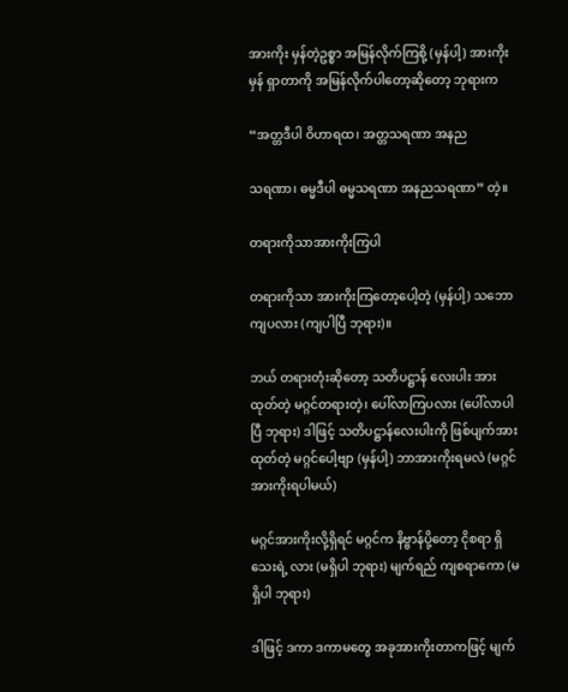အားကိုး မှန်တဲ့ဥစ္စာ အမြန်လိုက်ကြစို့ (မှန်ပါ့) အားကိုးမှန် ရှာတာကို အမြန်လိုက်ပါတော့ဆိုတော့ ဘုရားက

“အတ္တဒီပါ ဝိဟာရထ၊ အတ္တသရဏာ အနည

သရဏာ၊ ဓမ္မဒီပါ ဓမ္မသရဏာ အနညသရဏာ” တဲ့။

တရားကိုသာအားကိုးကြပါ

တရားကိုသာ အားကိုးကြတော့ပေါ့တဲ့ (မှန်ပါ့) သဘောကျပလား (ကျပါပြီ ဘုရား)။

ဘယ် တရားတုံးဆိုတော့ သတိပဋ္ဌာန် လေးပါး အားထုတ်တဲ့ မဂ္ဂင်တရားတဲ့၊ ပေါ်လာကြပလား (ပေါ်လာပါပြီ ဘုရား) ဒါဖြင့် သတိပဋ္ဌာန်လေးပါးကို ဖြစ်ပျက်အားထုတ်တဲ့ မဂ္ဂင်ပေါ့ဗျာ (မှန်ပါ့) ဘာအားကိုးရမလဲ (မဂ္ဂင်အားကိုးရပါမယ်)

မဂ္ဂင်အားကိုးလို့ရှိရင် မဂ္ဂင်က နိဗ္ဗာန်ပို့တော့ ငိုစရာ ရှိသေးရဲ့ လား (မရှိပါ ဘုရား) မျက်ရည် ကျစရာကော (မရှိပါ ဘုရား)

ဒါဖြင့် ဒကာ ဒကာမတွေ အခုအားကိုးတာကဖြင့် မျက်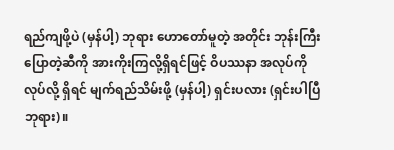ရည်ကျဖို့ပဲ (မှန်ပါ့) ဘုရား ဟောတော်မူတဲ့ အတိုင်း ဘုန်းကြီးပြောတဲ့ဆီကို အားကိုးကြလို့ရှိရင်ဖြင့် ဝိပဿနာ အလုပ်ကို လုပ်လို့ ရှိရင် မျက်ရည်သိမ်းဖို့ (မှန်ပါ့) ရှင်းပလား (ရှင်းပါပြီ ဘုရား)။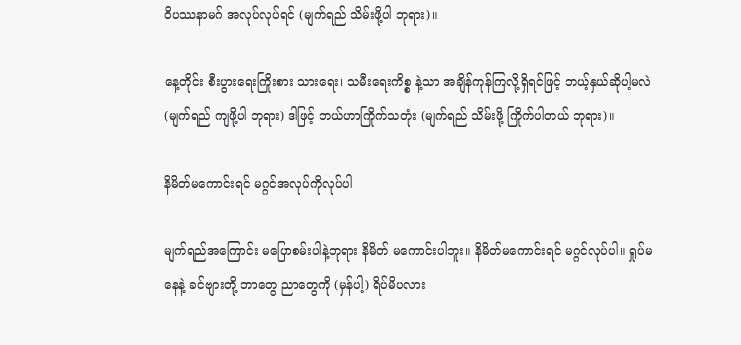ဝိပဿနာမဂ် အလုပ်လုပ်ရင် (မျက်ရည် သိမ်းဖို့ပါ ဘုရား)။

နေ့တိုင်း စီးပွားရေးကြိုးစား သားရေး၊ သမီးရေးကိစ္စ နဲ့သာ အချိန်ကုန်ကြလို့ရှိရင်ဖြင့် ဘယ့်နှယ်ဆိုပါ့မလဲ (မျက်ရည် ကျဖို့ပါ ဘုရား) ဒါဖြင့် ဘယ်ဟာကြိုက်သတုံး (မျက်ရည် သိမ်းဖို့ ကြိုက်ပါတယ် ဘုရား)။

နိမိတ်မကောင်းရင် မဂ္ဂင်အလုပ်ကိုလုပ်ပါ

မျက်ရည်အကြောင်း မပြောစမ်းပါနဲ့ဘုရား နိမိတ် မကောင်းပါဘူး။ နိမိတ်မကောင်းရင် မဂ္ဂင်လုပ်ပါ။ ရှုပ်မနေနဲ့ ခင်ဗျားတို့ ဘာတွေ ညာတွေကို (မှန်ပါ့) ရိပ်မိပလား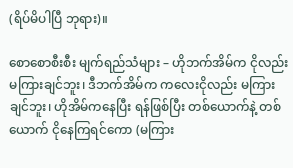(ရိပ်မိပါပြီ ဘုရား)။

စောစောစီးစီး မျက်ရည်သံများ – ဟိုဘက်အိမ်က ငိုလည်းမကြားချင်ဘူး၊ ဒီဘက်အိမ်က ကလေးငိုလည်း မကြားချင်ဘူး၊ ဟိုအိမ်ကနေပြီး ရန်ဖြစ်ပြီး တစ်ယောက်နဲ့ တစ်ယောက် ငိုနေကြရင်ကော (မကြား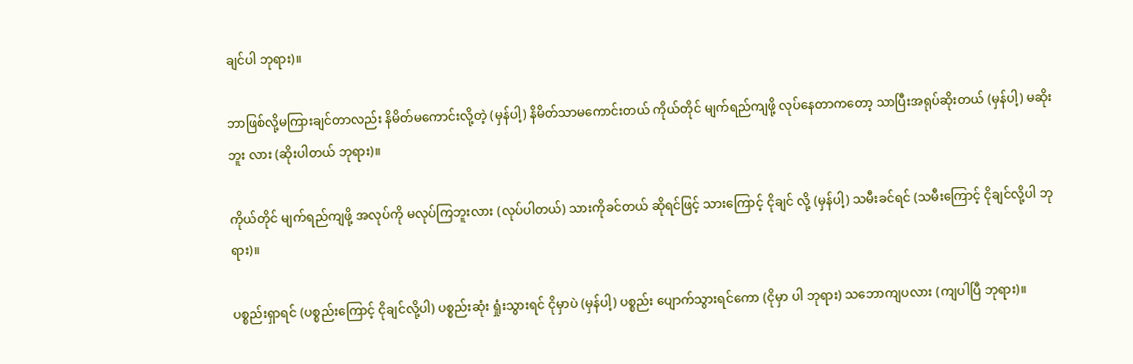ချင်ပါ ဘုရား)။

ဘာဖြစ်လို့မကြားချင်တာလည်း နိမိတ်မကောင်းလို့တဲ့ (မှန်ပါ့) နိမိတ်သာမကောင်းတယ် ကိုယ်တိုင် မျက်ရည်ကျဖို့ လုပ်နေတာကတော့ သာပြီးအရုပ်ဆိုးတယ် (မှန်ပါ့) မဆိုးဘူး လား (ဆိုးပါတယ် ဘုရား)။

ကိုယ်တိုင် မျက်ရည်ကျဖို့ အလုပ်ကို မလုပ်ကြဘူးလား (လုပ်ပါတယ်) သားကိုခင်တယ် ဆိုရင်ဖြင့် သားကြောင့် ငိုချင် လို့ (မှန်ပါ့) သမီးခင်ရင် (သမီးကြောင့် ငိုချင်လို့ပါ ဘုရား)။

ပစ္စည်းရှာရင် (ပစ္စည်းကြောင့် ငိုချင်လို့ပါ) ပစ္စည်းဆုံး ရှုံးသွားရင် ငိုမှာပဲ (မှန်ပါ့) ပစ္စည်း ပျောက်သွားရင်ကော (ငိုမှာ ပါ ဘုရား) သဘောကျပလား (ကျပါပြီ ဘုရား)။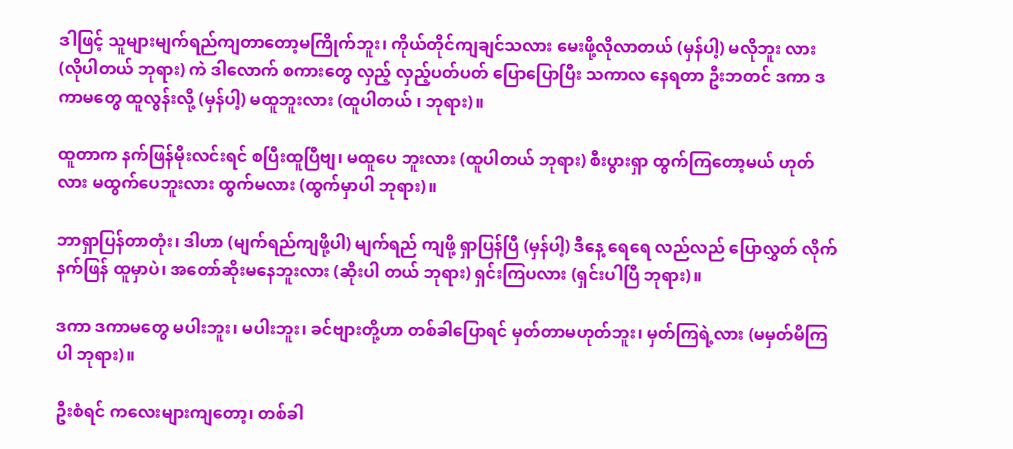ဒါဖြင့် သူများမျက်ရည်ကျတာတော့မကြိုက်ဘူး၊ ကိုယ်တိုင်ကျချင်သလား မေးဖို့လိုလာတယ် (မှန်ပါ့) မလိုဘူး လား (လိုပါတယ် ဘုရား) ကဲ ဒါလောက် စကားတွေ လှည့် လှည့်ပတ်ပတ် ပြောပြောပြီး သကာလ နေရတာ ဦးဘတင် ဒကာ ဒကာမတွေ ထူလွန်းလို့ (မှန်ပါ့) မထူဘူးလား (ထူပါတယ် ၊ ဘုရား)။

ထူတာက နက်ဖြန်မိုးလင်းရင် စပြီးထူပြီဗျ၊ မထူပေ ဘူးလား (ထူပါတယ် ဘုရား) စီးပွားရှာ ထွက်ကြတော့မယ် ဟုတ်လား မထွက်ပေဘူးလား ထွက်မလား (ထွက်မှာပါ ဘုရား)။

ဘာရှာပြန်တာတုံး၊ ဒါဟာ (မျက်ရည်ကျဖို့ပါ) မျက်ရည် ကျဖို့ ရှာပြန်ပြီ (မှန်ပါ့) ဒီနေ့ ရေရေ လည်လည် ပြောလွှတ် လိုက် နက်ဖြန် ထူမှာပဲ၊ အတော်ဆိုးမနေဘူးလား (ဆိုးပါ တယ် ဘုရား) ရှင်းကြပလား (ရှင်းပါပြီ ဘုရား)။

ဒကာ ဒကာမတွေ မပါးဘူး၊ မပါးဘူး၊ ခင်ဗျားတို့ဟာ တစ်ခါပြောရင် မှတ်တာမဟုတ်ဘူး၊ မှတ်ကြရဲ့လား (မမှတ်မိကြပါ ဘုရား)။

ဦးစံရင် ကလေးများကျတော့၊ တစ်ခါ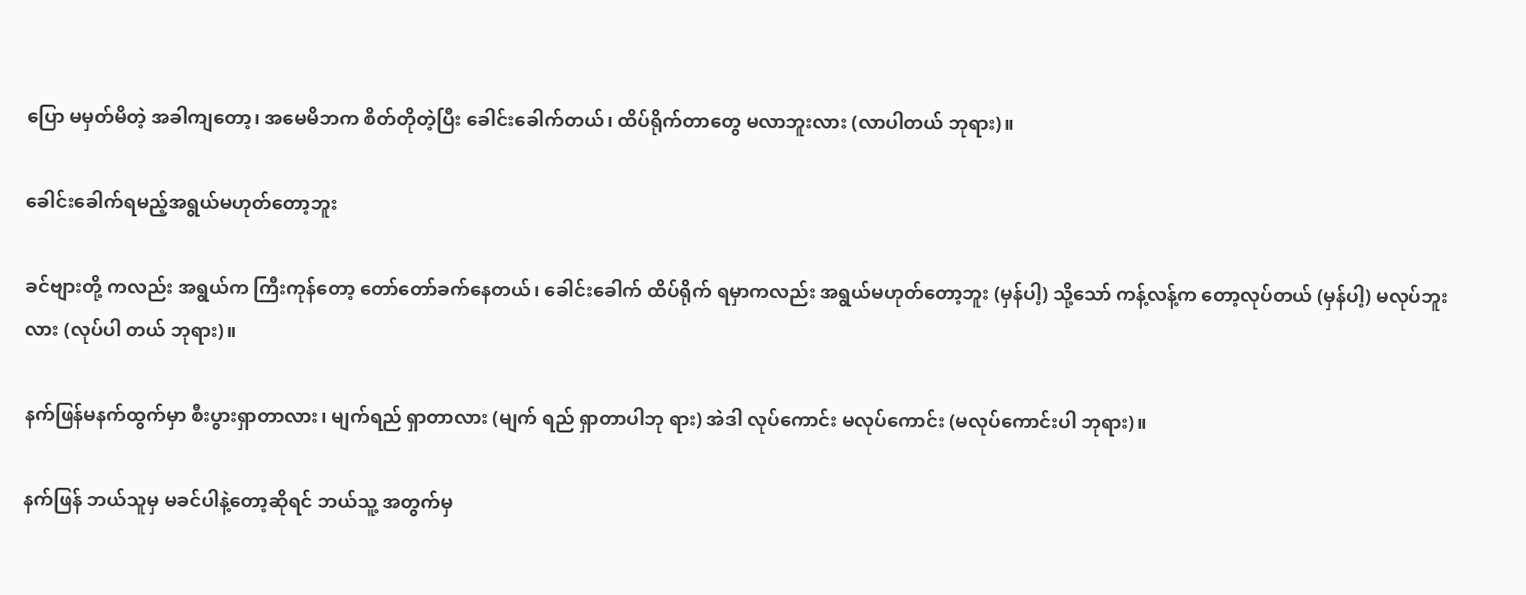ပြော မမှတ်မိတဲ့ အခါကျတော့၊ အမေမိဘက စိတ်တိုတဲ့ပြီး ခေါင်းခေါက်တယ်၊ ထိပ်ရိုက်တာတွေ မလာဘူးလား (လာပါတယ် ဘုရား)။

ခေါင်းခေါက်ရမည့်အရွယ်မဟုတ်တော့ဘူး

ခင်ဗျားတို့ ကလည်း အရွယ်က ကြီးကုန်တော့ တော်တော်ခက်နေတယ်၊ ခေါင်းခေါက် ထိပ်ရိုက် ရမှာကလည်း အရွယ်မဟုတ်တော့ဘူး (မှန်ပါ့) သို့သော် ကန့်လန့်က တော့လုပ်တယ် (မှန်ပါ့) မလုပ်ဘူးလား (လုပ်ပါ တယ် ဘုရား)။

နက်ဖြန်မနက်ထွက်မှာ စီးပွားရှာတာလား၊ မျက်ရည် ရှာတာလား (မျက် ရည် ရှာတာပါဘု ရား) အဲဒါ လုပ်ကောင်း မလုပ်ကောင်း (မလုပ်ကောင်းပါ ဘုရား)။

နက်ဖြန် ဘယ်သူမှ မခင်ပါနဲ့တော့ဆိုရင် ဘယ်သူ့ အတွက်မှ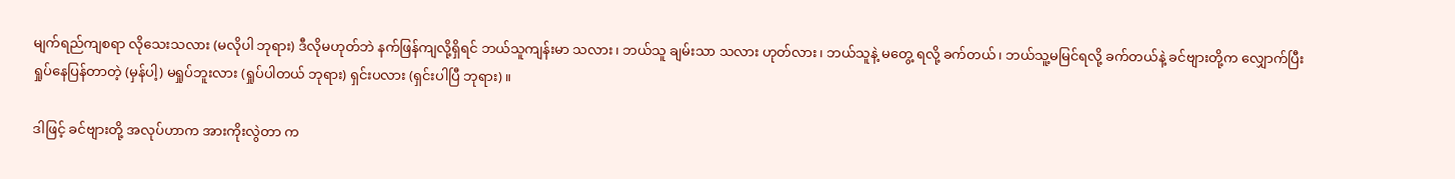မျက်ရည်ကျစရာ လိုသေးသလား (မလိုပါ ဘုရား) ဒီလိုမဟုတ်ဘဲ နက်ဖြန်ကျလို့ရှိရင် ဘယ်သူကျန်းမာ သလား၊ ဘယ်သူ ချမ်းသာ သလား ဟုတ်လား၊ ဘယ်သူနဲ့ မတွေ့ ရလို့ ခက်တယ်၊ ဘယ်သူ့မမြင်ရလို့ ခက်တယ်နဲ့ ခင်ဗျားတို့က လျှောက်ပြီး ရှုပ်နေပြန်တာတဲ့ (မှန်ပါ့) မရှုပ်ဘူးလား (ရှုပ်ပါတယ် ဘုရား) ရှင်းပလား (ရှင်းပါပြီ ဘုရား)။

ဒါဖြင့် ခင်ဗျားတို့ အလုပ်ဟာက အားကိုးလွဲတာ က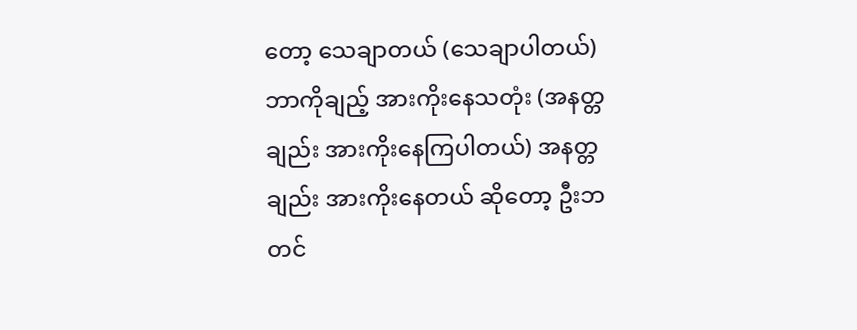တော့ သေချာတယ် (သေချာပါတယ်) ဘာကိုချည့် အားကိုးနေသတုံး (အနတ္တချည်း အားကိုးနေကြပါတယ်) အနတ္တချည်း အားကိုးနေတယ် ဆိုတော့ ဦးဘတင်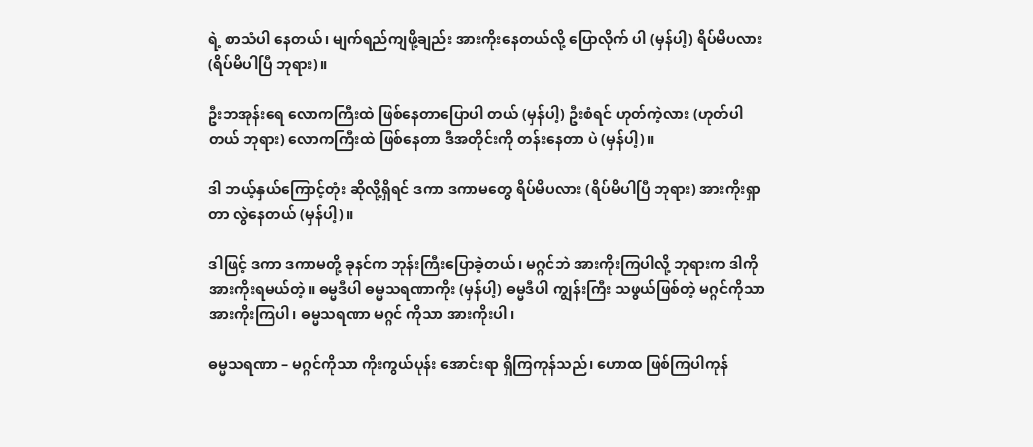ရဲ့ စာသံပါ နေတယ်၊ မျက်ရည်ကျဖို့ချည်း အားကိုးနေတယ်လို့ ပြောလိုက် ပါ (မှန်ပါ့) ရိပ်မိပလား (ရိပ်မိပါပြီ ဘုရား)။

ဦးဘအုန်းရေ လောကကြီးထဲ ဖြစ်နေတာပြောပါ တယ် (မှန်ပါ့) ဦးစံရင် ဟုတ်ကဲ့လား (ဟုတ်ပါတယ် ဘုရား) လောကကြီးထဲ ဖြစ်နေတာ ဒီအတိုင်းကို တန်းနေတာ ပဲ (မှန်ပါ့)။

ဒါ ဘယ့်နှယ်ကြောင့်တုံး ဆိုလို့ရှိရင် ဒကာ ဒကာမတွေ ရိပ်မိပလား (ရိပ်မိပါပြီ ဘုရား) အားကိုးရှာတာ လွဲနေတယ် (မှန်ပါ့)။

ဒါဖြင့် ဒကာ ဒကာမတို့ ခုနင်က ဘုန်းကြီးပြောခဲ့တယ်၊ မဂ္ဂင်ဘဲ အားကိုးကြပါလို့ ဘုရားက ဒါကို အားကိုးရမယ်တဲ့။ ဓမ္မဒီပါ ဓမ္မသရဏာကိုး (မှန်ပါ့) ဓမ္မဒီပါ ကျွန်းကြီး သဖွယ်ဖြစ်တဲ့ မဂ္ဂင်ကိုသာ အားကိုးကြပါ၊ ဓမ္မသရဏာ မဂ္ဂင် ကိုသာ အားကိုးပါ၊

ဓမ္မသရဏာ – မဂ္ဂင်ကိုသာ ကိုးကွယ်ပုန်း အောင်းရာ ရှိကြကုန်သည်၊ ဟောထ ဖြစ်ကြပါကုန်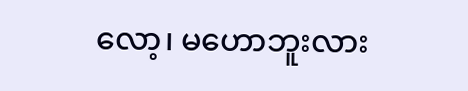လော့၊ မဟောဘူးလား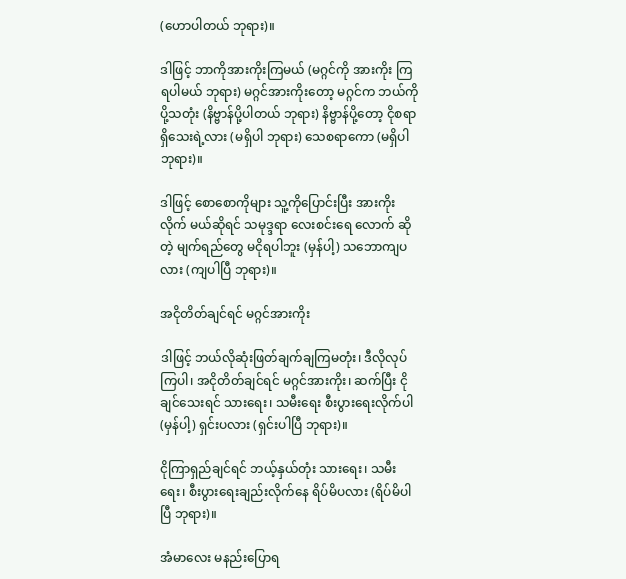(ဟောပါတယ် ဘုရား)။

ဒါဖြင့် ဘာကိုအားကိုးကြမယ် (မဂ္ဂင်ကို အားကိုး ကြရပါမယ် ဘုရား) မဂ္ဂင်အားကိုးတော့ မဂ္ဂင်က ဘယ်ကိုပို့သတုံး (နိဗ္ဗာန်ပို့ပါတယ် ဘုရား) နိဗ္ဗာန်ပို့တော့ ငိုစရာ ရှိသေးရဲ့လား (မရှိပါ ဘုရား) သေစရာကော (မရှိပါ ဘုရား)။

ဒါဖြင့် စောစောကိုများ သူ့ကိုပြောင်းပြီး အားကိုးလိုက် မယ်ဆိုရင် သမုဒ္ဒရာ လေးစင်းရေ လောက် ဆိုတဲ့ မျက်ရည်တွေ မငိုရပါဘူး (မှန်ပါ့) သဘောကျပလား (ကျပါပြီ ဘုရား)။

အငိုတိတ်ချင်ရင် မဂ္ဂင်အားကိုး

ဒါဖြင့် ဘယ်လိုဆုံးဖြတ်ချက်ချကြမတုံး၊ ဒီလိုလုပ်ကြပါ၊ အငိုတိတ်ချင်ရင် မဂ္ဂင်အားကိုး၊ ဆက်ပြီး ငိုချင်သေးရင် သားရေး၊ သမီးရေး စီးပွားရေးလိုက်ပါ (မှန်ပါ့) ရှင်းပလား (ရှင်းပါပြီ ဘုရား)။

ငိုကြာရှည်ချင်ရင် ဘယ့်နှယ်တုံး သားရေး၊ သမီးရေး၊ စီးပွားရေးချည်းလိုက်နေ ရိပ်မိပလား (ရိပ်မိပါပြီ ဘုရား)။

အံမာလေး မနည်းပြောရ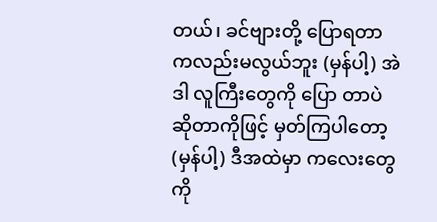တယ်၊ ခင်ဗျားတို့ ပြောရတာ ကလည်းမလွယ်ဘူး (မှန်ပါ့) အဲဒါ လူကြီးတွေကို ပြော တာပဲ ဆိုတာကိုဖြင့် မှတ်ကြပါတော့ (မှန်ပါ့) ဒီအထဲမှာ ကလေးတွေကို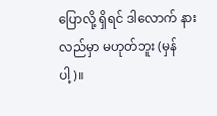ပြောလို့ ရှိရင် ဒါလောက် နားလည်မှာ မဟုတ်ဘူး (မှန်ပါ့)။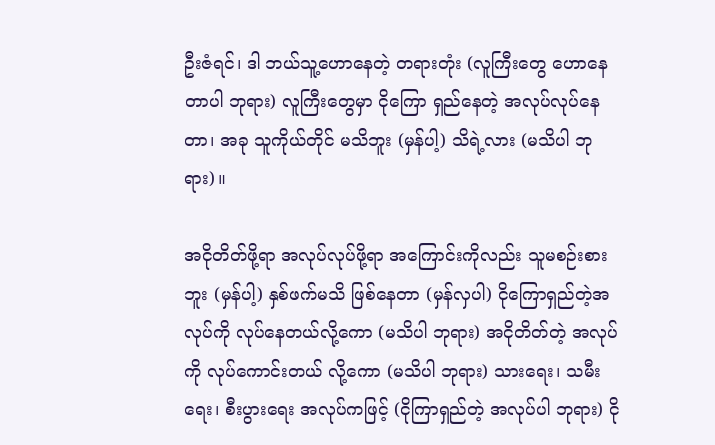ဦးဇံရင်၊ ဒါ ဘယ်သူ့ဟောနေတဲ့ တရားတုံး (လူကြီးတွေ ဟောနေတာပါ ဘုရား) လူကြီးတွေမှာ ငိုကြော ရှည်နေတဲ့ အလုပ်လုပ်နေတာ၊ အခု သူကိုယ်တိုင် မသိဘူး (မှန်ပါ့) သိရဲ့လား (မသိပါ ဘုရား)။

အငိုတိတ်ဖို့ရာ အလုပ်လုပ်ဖို့ရာ အကြောင်းကိုလည်း သူမစဉ်းစားဘူး (မှန်ပါ့) နှစ်ဖက်မသိ ဖြစ်နေတာ (မှန်လှပါ) ငိုကြောရှည်တဲ့အလုပ်ကို လုပ်နေတယ်လို့ကော (မသိပါ ဘုရား) အငိုတိတ်တဲ့ အလုပ်ကို လုပ်ကောင်းတယ် လို့ကော (မသိပါ ဘုရား) သားရေး၊ သမီးရေး၊ စီးပွားရေး အလုပ်ကဖြင့် (ငိုကြာရှည်တဲ့ အလုပ်ပါ ဘုရား) ငို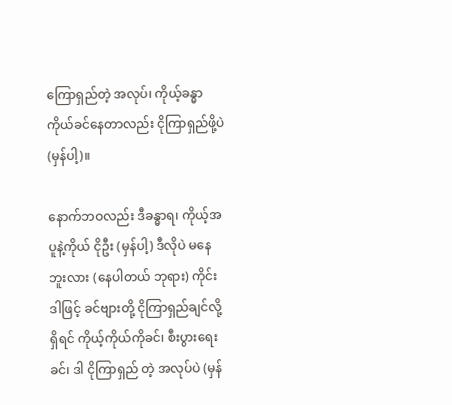ကြောရှည်တဲ့ အလုပ်၊ ကိုယ့်ခန္ဓာ ကိုယ်ခင်နေတာလည်း ငိုကြာရှည်ဖို့ပဲ (မှန်ပါ့)။

နောက်ဘဝလည်း ဒီခန္ဓာရ၊ ကိုယ့်အပူနဲ့ကိုယ် ငိုဦး (မှန်ပါ့) ဒီလိုပဲ မနေဘူးလား (နေပါတယ် ဘုရား) ကိုင်း ဒါဖြင့် ခင်ဗျားတို့ ငိုကြာရှည်ချင်လို့ရှိရင် ကိုယ့်ကိုယ်ကိုခင်၊ စီးပွားရေးခင်၊ ဒါ ငိုကြာရှည် တဲ့ အလုပ်ပဲ (မှန်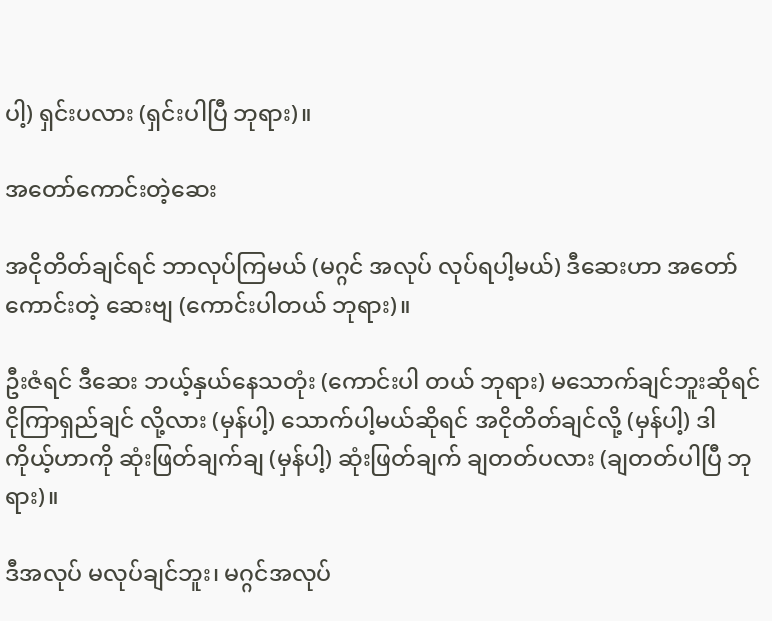ပါ့) ရှင်းပလား (ရှင်းပါပြီ ဘုရား)။

အတော်ကောင်းတဲ့ဆေး

အငိုတိတ်ချင်ရင် ဘာလုပ်ကြမယ် (မဂ္ဂင် အလုပ် လုပ်ရပါ့မယ်) ဒီဆေးဟာ အတော်ကောင်းတဲ့ ဆေးဗျ (ကောင်းပါတယ် ဘုရား)။

ဦးဇံရင် ဒီဆေး ဘယ့်နှယ်နေသတုံး (ကောင်းပါ တယ် ဘုရား) မသောက်ချင်ဘူးဆိုရင် ငိုကြာရှည်ချင် လို့လား (မှန်ပါ့) သောက်ပါ့မယ်ဆိုရင် အငိုတိတ်ချင်လို့ (မှန်ပါ့) ဒါ ကိုယ့်ဟာကို ဆုံးဖြတ်ချက်ချ (မှန်ပါ့) ဆုံးဖြတ်ချက် ချတတ်ပလား (ချတတ်ပါပြီ ဘုရား)။

ဒီအလုပ် မလုပ်ချင်ဘူး၊ မဂ္ဂင်အလုပ်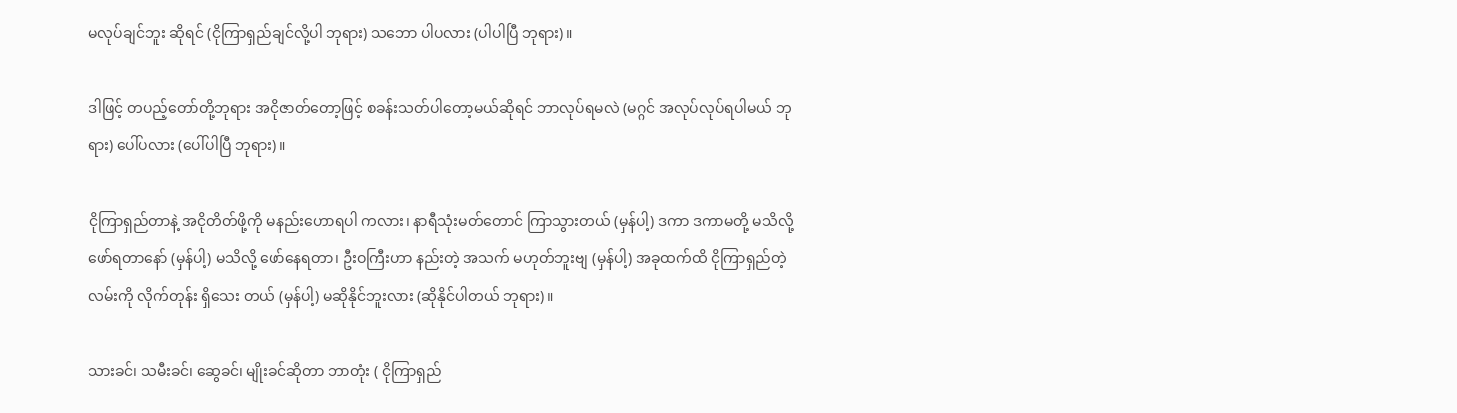မလုပ်ချင်ဘူး ဆိုရင် (ငိုကြာရှည်ချင်လို့ပါ ဘုရား) သဘော ပါပလား (ပါပါပြီ ဘုရား)။

ဒါဖြင့် တပည့်တော်တို့ဘုရား အငိုဇာတ်တော့ဖြင့် စခန်းသတ်ပါတော့မယ်ဆိုရင် ဘာလုပ်ရမလဲ (မဂ္ဂင် အလုပ်လုပ်ရပါမယ် ဘုရား) ပေါ်ပလား (ပေါ်ပါပြီ ဘုရား)။

ငိုကြာရှည်တာနဲ့ အငိုတိတ်ဖို့ကို မနည်းဟောရပါ ကလား၊ နာရီသုံးမတ်တောင် ကြာသွားတယ် (မှန်ပါ့) ဒကာ ဒကာမတို့ မသိလို့ ဖော်ရတာနော် (မှန်ပါ့) မသိလို့ ဖော်နေရတာ၊ ဦးဝကြီးဟာ နည်းတဲ့ အသက် မဟုတ်ဘူးဗျ (မှန်ပါ့) အခုထက်ထိ ငိုကြာရှည်တဲ့လမ်းကို လိုက်တုန်း ရှိသေး တယ် (မှန်ပါ့) မဆိုနိုင်ဘူးလား (ဆိုနိုင်ပါတယ် ဘုရား)။

သားခင်၊ သမီးခင်၊ ဆွေခင်၊ မျိုးခင်ဆိုတာ ဘာတုံး ( ငိုကြာရှည်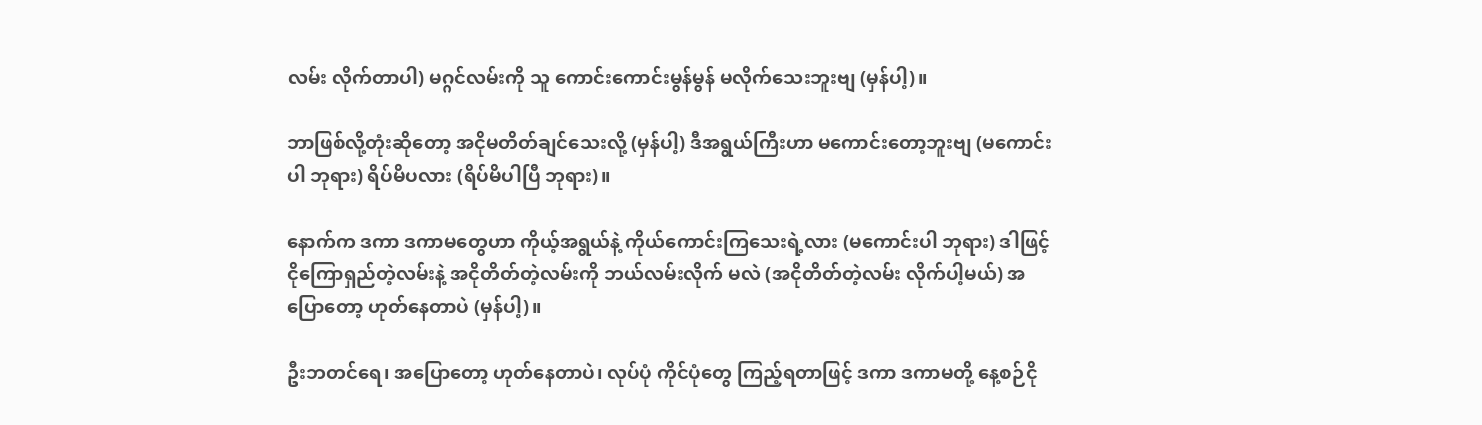လမ်း လိုက်တာပါ) မဂ္ဂင်လမ်းကို သူ ကောင်းကောင်းမွန်မွန် မလိုက်သေးဘူးဗျ (မှန်ပါ့)။

ဘာဖြစ်လို့တုံးဆိုတော့ အငိုမတိတ်ချင်သေးလို့ (မှန်ပါ့) ဒီအရွယ်ကြီးဟာ မကောင်းတော့ဘူးဗျ (မကောင်း ပါ ဘုရား) ရိပ်မိပလား (ရိပ်မိပါပြီ ဘုရား)။

နောက်က ဒကာ ဒကာမတွေဟာ ကိုယ့်အရွယ်နဲ့ ကိုယ်ကောင်းကြသေးရဲ့လား (မကောင်းပါ ဘုရား) ဒါဖြင့် ငိုကြောရှည်တဲ့လမ်းနဲ့ အငိုတိတ်တဲ့လမ်းကို ဘယ်လမ်းလိုက် မလဲ (အငိုတိတ်တဲ့လမ်း လိုက်ပါ့မယ်) အပြောတော့ ဟုတ်နေတာပဲ (မှန်ပါ့)။

ဦးဘတင်ရေ၊ အပြောတော့ ဟုတ်နေတာပဲ၊ လုပ်ပုံ ကိုင်ပုံတွေ ကြည့်ရတာဖြင့် ဒကာ ဒကာမတို့ နေ့စဉ်ငို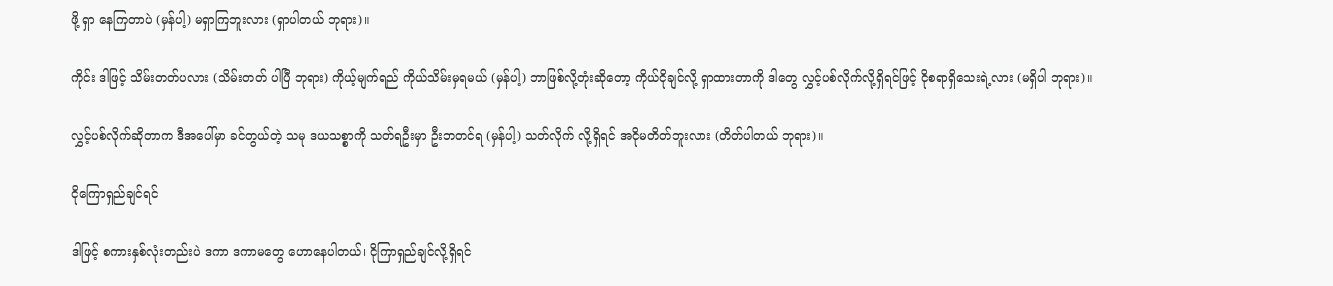ဖို့ ရှာ နေကြတာပဲ (မှန်ပါ့) မရှာကြဘူးလား (ရှာပါတယ် ဘုရား)။

ကိုင်း ဒါဖြင့် သိမ်းတတ်ပလား (သိမ်းတတ် ပါပြီ ဘုရား) ကိုယ့်မျက်ရည် ကိုယ်သိမ်းမှရမယ် (မှန်ပါ့) ဘာဖြစ်လို့တုံးဆိုတော့ ကိုယ်ငိုချင်လို့ ရှာထားတာကို ဒါတွေ လွှင့်ပစ်လိုက်လို့ရှိရင်ဖြင့် ငိုစရာရှိသေးရဲ့လား (မရှိပါ ဘုရား)။

လွှင့်ပစ်လိုက်ဆိုတာက ဒီအပေါ်မှာ ခင်တွယ်တဲ့ သမု ဒယသစ္စာကို သတ်ရဦးမှာ ဦးဘတင်ရ (မှန်ပါ့) သတ်လိုက် လို့ရှိရင် အငိုမတိတ်ဘူးလား (တိတ်ပါတယ် ဘုရား)။

ငိုကြောရှည်ချင်ရင်

ဒါဖြင့် စကားနှစ်လုံးတည်းပဲ ဒကာ ဒကာမတွေ ဟောနေပါတယ်၊ ငိုကြာရှည်ချင်လို့ရှိရင်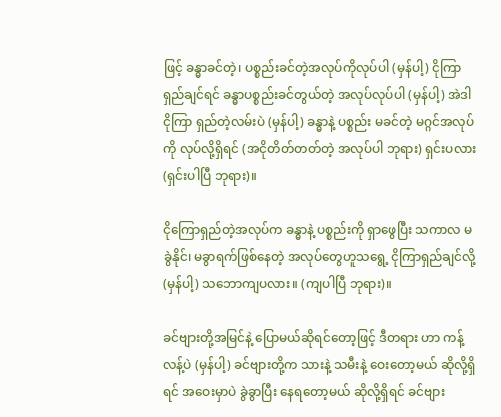ဖြင့် ခန္ဓာခင်တဲ့၊ ပစ္စည်းခင်တဲ့အလုပ်ကိုလုပ်ပါ (မှန်ပါ့) ငိုကြာရှည်ချင်ရင် ခန္ဓာပစ္စည်းခင်တွယ်တဲ့ အလုပ်လုပ်ပါ (မှန်ပါ့) အဲဒါ ငိုကြာ ရှည်တဲ့လမ်းပဲ (မှန်ပါ့) ခန္ဓာနဲ့ ပစ္စည်း မခင်တဲ့ မဂ္ဂင်အလုပ်ကို လုပ်လို့ရှိရင် (အငိုတိတ်တတ်တဲ့ အလုပ်ပါ ဘုရား) ရှင်းပလား (ရှင်းပါပြီ ဘုရား)။

ငိုကြောရှည်တဲ့အလုပ်က ခန္ဓာနဲ့ ပစ္စည်းကို ရှာဖွေပြီး သကာလ မခွဲနိုင်၊ မခွာရက်ဖြစ်နေတဲ့ အလုပ်တွေဟူသရွေ့ ငိုကြာရှည်ချင်လို့ (မှန်ပါ့) သဘောကျပလား။ (ကျပါပြီ ဘုရား)။

ခင်ဗျားတို့အမြင်နဲ့ ပြောမယ်ဆိုရင်တော့ဖြင့် ဒီတရား ဟာ ကန့်လန့်ပဲ (မှန်ပါ့) ခင်ဗျားတို့က သားနဲ့ သမီးနဲ့ ဝေးတော့မယ် ဆိုလို့ရှိရင် အဝေးမှာပဲ ခွဲခွာပြီး နေရတော့မယ် ဆိုလို့ရှိရင် ခင်ဗျား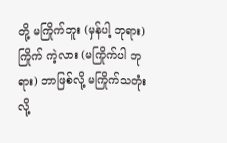တို့ မကြိုက်ဘူး (မှန်ပါ့ ဘုရား) ကြိုက် ကဲ့လား (မကြိုက်ပါ ဘုရား) ဘာဖြစ်လို့ မကြိုက်သတုံးလို့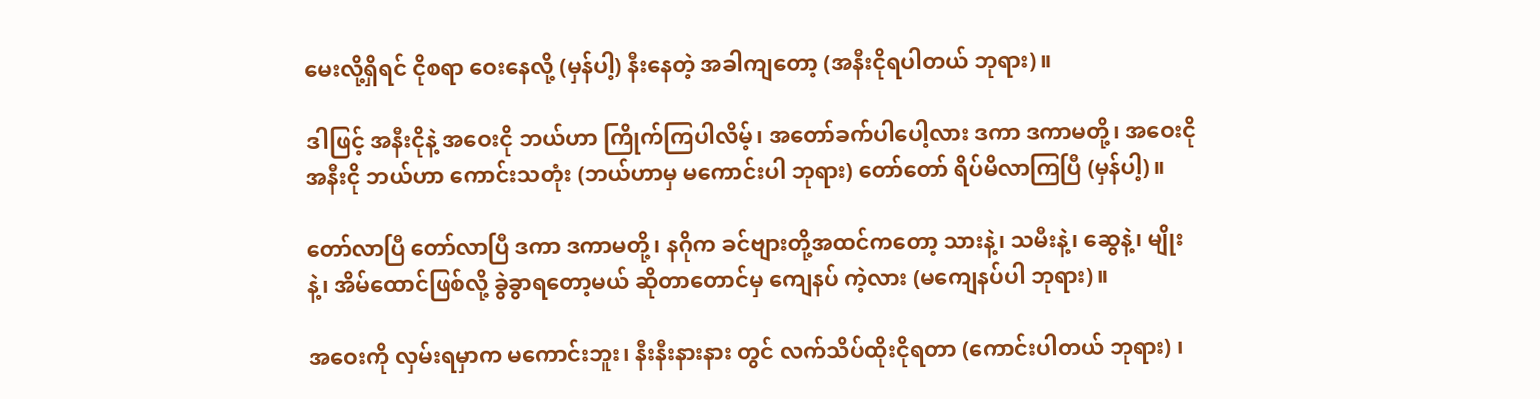မေးလို့ရှိရင် ငိုစရာ ဝေးနေလို့ (မှန်ပါ့) နီးနေတဲ့ အခါကျတော့ (အနီးငိုရပါတယ် ဘုရား)။

ဒါဖြင့် အနီးငိုနဲ့ အဝေးငို ဘယ်ဟာ ကြိုက်ကြပါလိမ့်၊ အတော်ခက်ပါပေါ့လား ဒကာ ဒကာမတို့၊ အဝေးငို အနီးငို ဘယ်ဟာ ကောင်းသတုံး (ဘယ်ဟာမှ မကောင်းပါ ဘုရား) တော်တော် ရိပ်မိလာကြပြီ (မှန်ပါ့)။

တော်လာပြီ တော်လာပြီ ဒကာ ဒကာမတို့၊ နဂိုက ခင်ဗျားတို့အထင်ကတော့ သားနဲ့၊ သမီးနဲ့၊ ဆွေနဲ့၊ မျိုးနဲ့၊ အိမ်ထောင်ဖြစ်လို့ ခွဲခွာရတော့မယ် ဆိုတာတောင်မှ ကျေနပ် ကဲ့လား (မကျေနပ်ပါ ဘုရား)။

အဝေးကို လှမ်းရမှာက မကောင်းဘူး၊ နီးနီးနားနား တွင် လက်သိပ်ထိုးငိုရတာ (ကောင်းပါတယ် ဘုရား) ၊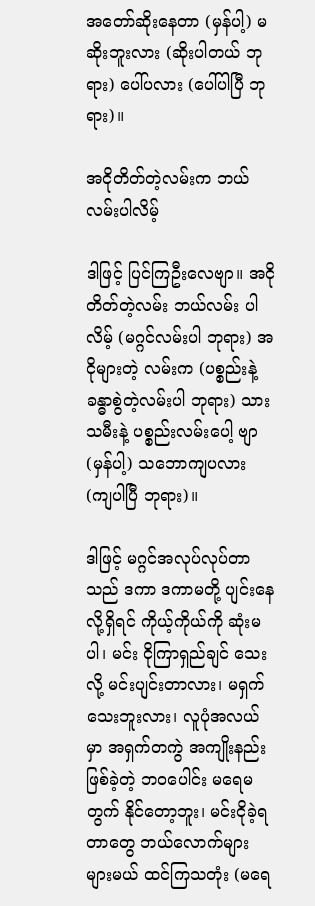အတော်ဆိုးနေတာ (မှန်ပါ့) မဆိုးဘူးလား (ဆိုးပါတယ် ဘုရား) ပေါ်ပလား (ပေါ်ပါပြီ ဘုရား)။

အငိုတိတ်တဲ့လမ်းက ဘယ်လမ်းပါလိမ့်

ဒါဖြင့် ပြင်ကြဦးလေဗျာ။ အငိုတိတ်တဲ့လမ်း ဘယ်လမ်း ပါလိမ့် (မဂ္ဂင်လမ်းပါ ဘုရား) အငိုများတဲ့ လမ်းက (ပစ္စည်းနဲ့ခန္ဓာစွဲတဲ့လမ်းပါ ဘုရား) သားသမီးနဲ့ ပစ္စည်းလမ်းပေါ့ ဗျာ (မှန်ပါ့) သဘောကျပလား (ကျပါပြီ ဘုရား)။

ဒါဖြင့် မဂ္ဂင်အလုပ်လုပ်တာသည် ဒကာ ဒကာမတို့ ပျင်းနေလို့ရှိရင် ကိုယ့်ကိုယ်ကို ဆုံးမပါ၊ မင်း ငိုကြာရှည်ချင် သေးလို့ မင်းပျင်းတာလား၊ မရှက်သေးဘူးလား၊ လူပုံအလယ် မှာ အရှက်တကွဲ အကျိုးနည်း ဖြစ်ခဲ့တဲ့ ဘဝပေါင်း မရေမတွက် နိုင်တော့ဘူး၊ မင်းငိုခဲ့ရတာတွေ ဘယ်လောက်များ များမယ် ထင်ကြသတုံး (မရေ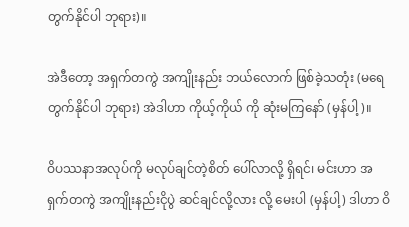တွက်နိုင်ပါ ဘုရား)။

အဲဒီတော့ အရှက်တကွဲ အကျိုးနည်း ဘယ်လောက် ဖြစ်ခဲ့သတုံး (မရေတွက်နိုင်ပါ ဘုရား) အဲဒါဟာ ကိုယ့်ကိုယ် ကို ဆုံးမကြနော် (မှန်ပါ့)။

ဝိပဿနာအလုပ်ကို မလုပ်ချင်တဲ့စိတ် ပေါ်လာလို့ ရှိရင်၊ မင်းဟာ အရှက်တကွဲ အကျိုးနည်းငိုပွဲ ဆင်ချင်လို့လား လို့ မေးပါ (မှန်ပါ့) ဒါဟာ ဝိ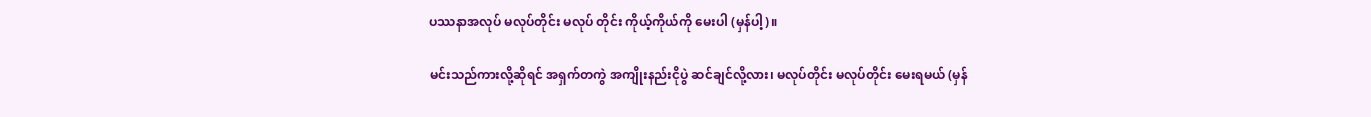ပဿနာအလုပ် မလုပ်တိုင်း မလုပ် တိုင်း ကိုယ့်ကိုယ်ကို မေးပါ (မှန်ပါ့)။

မင်းသည်ကားလို့ဆိုရင် အရှက်တကွဲ အကျိုးနည်းငိုပွဲ ဆင်ချင်လို့လား၊ မလုပ်တိုင်း မလုပ်တိုင်း မေးရမယ် (မှန်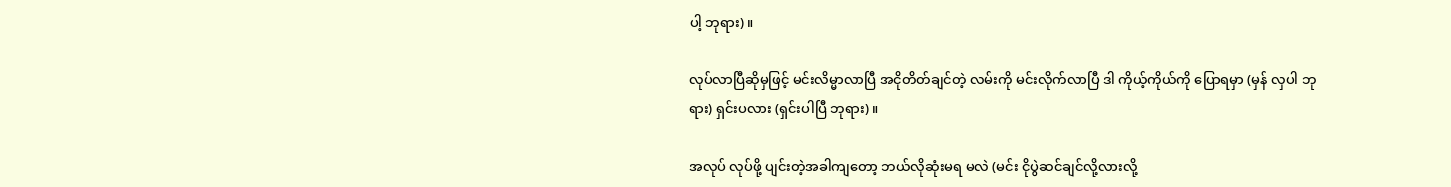ပါ့ ဘုရား)။

လုပ်လာပြီဆိုမှဖြင့် မင်းလိမ္မာလာပြီ အငိုတိတ်ချင်တဲ့ လမ်းကို မင်းလိုက်လာပြီ ဒါ ကိုယ့်ကိုယ်ကို ပြောရမှာ (မှန် လှပါ ဘုရား) ရှင်းပလား (ရှင်းပါပြီ ဘုရား)။

အလုပ် လုပ်ဖို့ ပျင်းတဲ့အခါကျတော့ ဘယ်လိုဆုံးမရ မလဲ (မင်း ငိုပွဲဆင်ချင်လို့လားလို့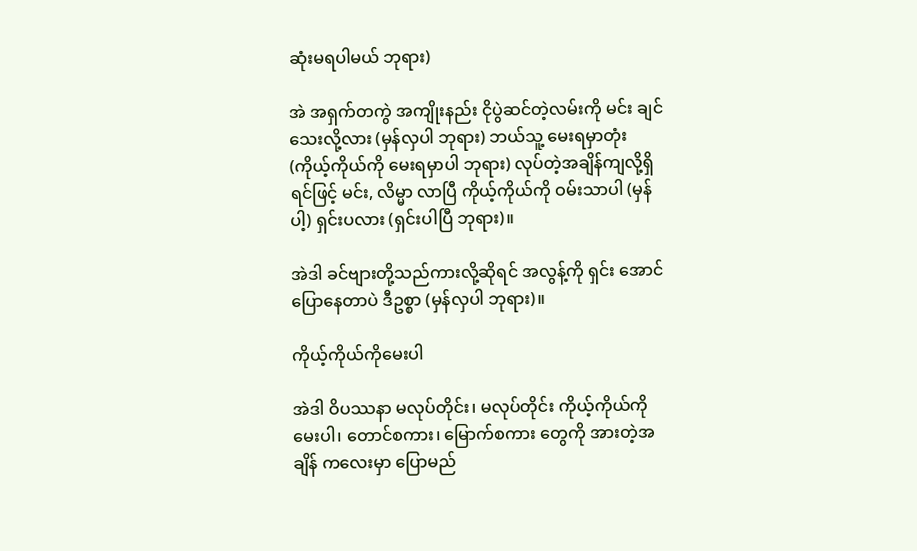ဆုံးမရပါမယ် ဘုရား)

အဲ အရှက်တကွဲ အကျိုးနည်း ငိုပွဲဆင်တဲ့လမ်းကို မင်း ချင်သေးလို့လား (မှန်လှပါ ဘုရား) ဘယ်သူ့ မေးရမှာတုံး (ကိုယ့်ကိုယ်ကို မေးရမှာပါ ဘုရား) လုပ်တဲ့အချိန်ကျလို့ရှိရင်ဖြင့် မင်း, လိမ္မာ လာပြီ ကိုယ့်ကိုယ်ကို ဝမ်းသာပါ (မှန်ပါ့) ရှင်းပလား (ရှင်းပါပြီ ဘုရား)။

အဲဒါ ခင်ဗျားတို့သည်ကားလို့ဆိုရင် အလွန့်ကို ရှင်း အောင် ပြောနေတာပဲ ဒီဥစ္စာ (မှန်လှပါ ဘုရား)။

ကိုယ့်ကိုယ်ကိုမေးပါ

အဲဒါ ဝိပဿနာ မလုပ်တိုင်း၊ မလုပ်တိုင်း ကိုယ့်ကိုယ်ကို မေးပါ၊ တောင်စကား၊ မြောက်စကား တွေကို အားတဲ့အချိန် ကလေးမှာ ပြောမည်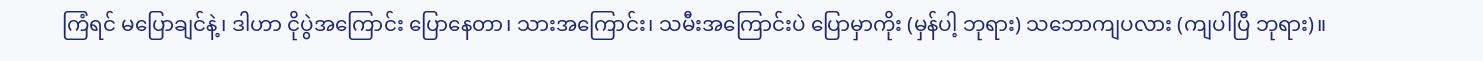ကြံရင် မပြောချင်နဲ့၊ ဒါဟာ ငိုပွဲအကြောင်း ပြောနေတာ၊ သားအကြောင်း၊ သမီးအကြောင်းပဲ ပြောမှာကိုး (မှန်ပါ့ ဘုရား) သဘောကျပလား (ကျပါပြီ ဘုရား)။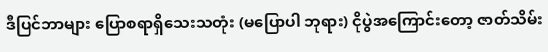ဒီပြင်ဘာများ ပြောစရာရှိသေးသတုံး (မပြောပါ ဘုရား) ငိုပွဲအကြောင်းတော့ ဇာတ်သိမ်း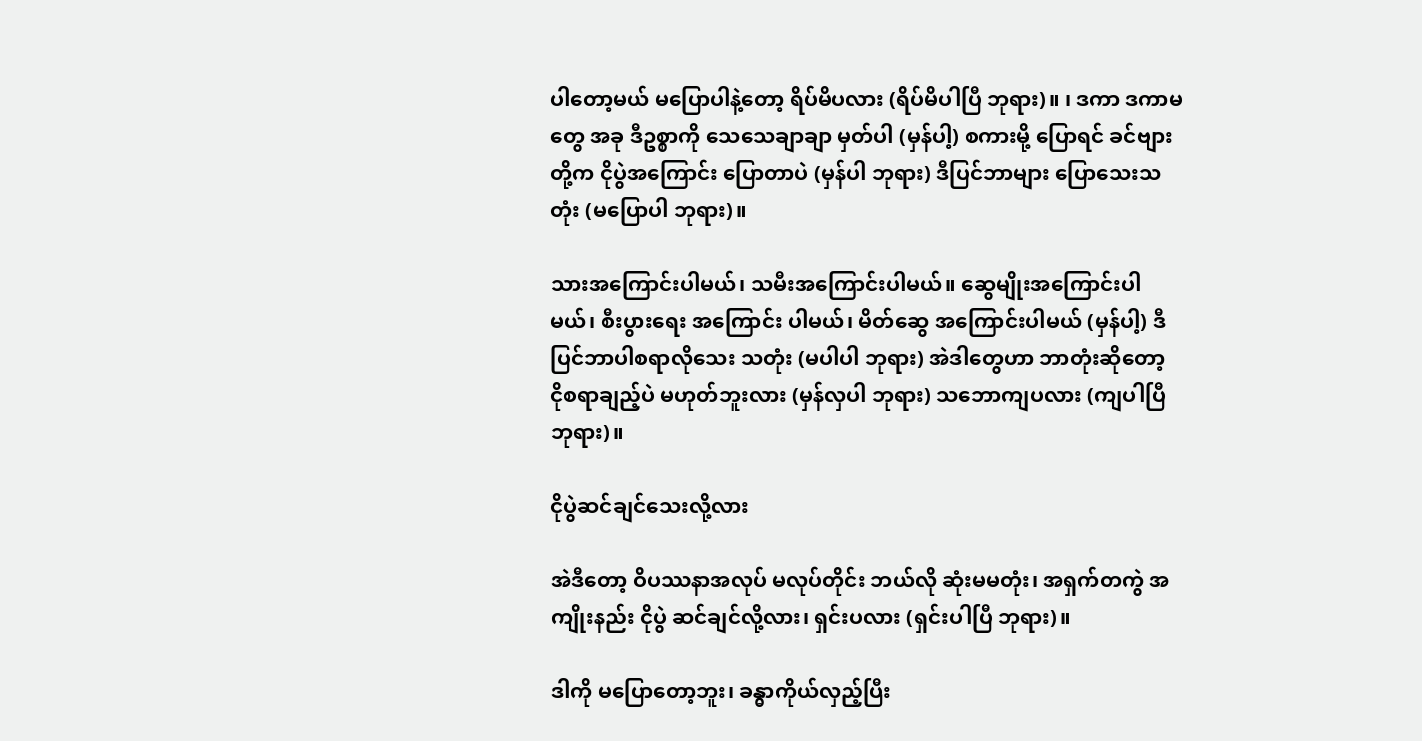ပါတော့မယ် မပြောပါနဲ့တော့ ရိပ်မိပလား (ရိပ်မိပါပြီ ဘုရား)။ ၊ ဒကာ ဒကာမတွေ အခု ဒီဥစ္စာကို သေသေချာချာ မှတ်ပါ (မှန်ပါ့) စကားမို့ ပြောရင် ခင်ဗျားတို့က ငိုပွဲအကြောင်း ပြောတာပဲ (မှန်ပါ ဘုရား) ဒီပြင်ဘာများ ပြောသေးသတုံး (မပြောပါ ဘုရား)။

သားအကြောင်းပါမယ်၊ သမီးအကြောင်းပါမယ်။ ဆွေမျိုးအကြောင်းပါမယ်၊ စီးပွားရေး အကြောင်း ပါမယ်၊ မိတ်ဆွေ အကြောင်းပါမယ် (မှန်ပါ့) ဒီပြင်ဘာပါစရာလိုသေး သတုံး (မပါပါ ဘုရား) အဲဒါတွေဟာ ဘာတုံးဆိုတော့ ငိုစရာချည့်ပဲ မဟုတ်ဘူးလား (မှန်လှပါ ဘုရား) သဘောကျပလား (ကျပါပြီ ဘုရား)။

ငိုပွဲဆင်ချင်သေးလို့လား

အဲဒီတော့ ဝိပဿနာအလုပ် မလုပ်တိုင်း ဘယ်လို ဆုံးမမတုံး၊ အရှက်တကွဲ အကျိုးနည်း ငိုပွဲ ဆင်ချင်လို့လား၊ ရှင်းပလား (ရှင်းပါပြီ ဘုရား)။

ဒါကို မပြောတော့ဘူး၊ ခန္ဓာကိုယ်လှည့်ပြီး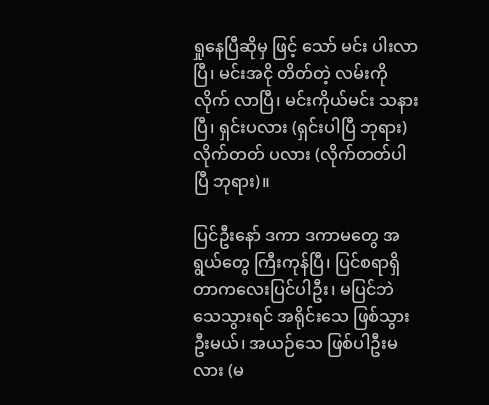ရှုနေပြီဆိုမှ ဖြင့် သော် မင်း ပါးလာပြီ၊ မင်းအငို တိတ်တဲ့ လမ်းကို လိုက် လာပြီ၊ မင်းကိုယ်မင်း သနားပြီ၊ ရှင်းပလား (ရှင်းပါပြီ ဘုရား) လိုက်တတ် ပလား (လိုက်တတ်ပါပြီ ဘုရား)။

ပြင်ဦးနော် ဒကာ ဒကာမတွေ အရွယ်တွေ ကြီးကုန်ပြီ၊ ပြင်စရာရှိတာကလေးပြင်ပါဦး၊ မပြင်ဘဲ သေသွားရင် အရိုင်းသေ ဖြစ်သွားဦးမယ်၊ အယဉ်သေ ဖြစ်ပါဦးမလား (မ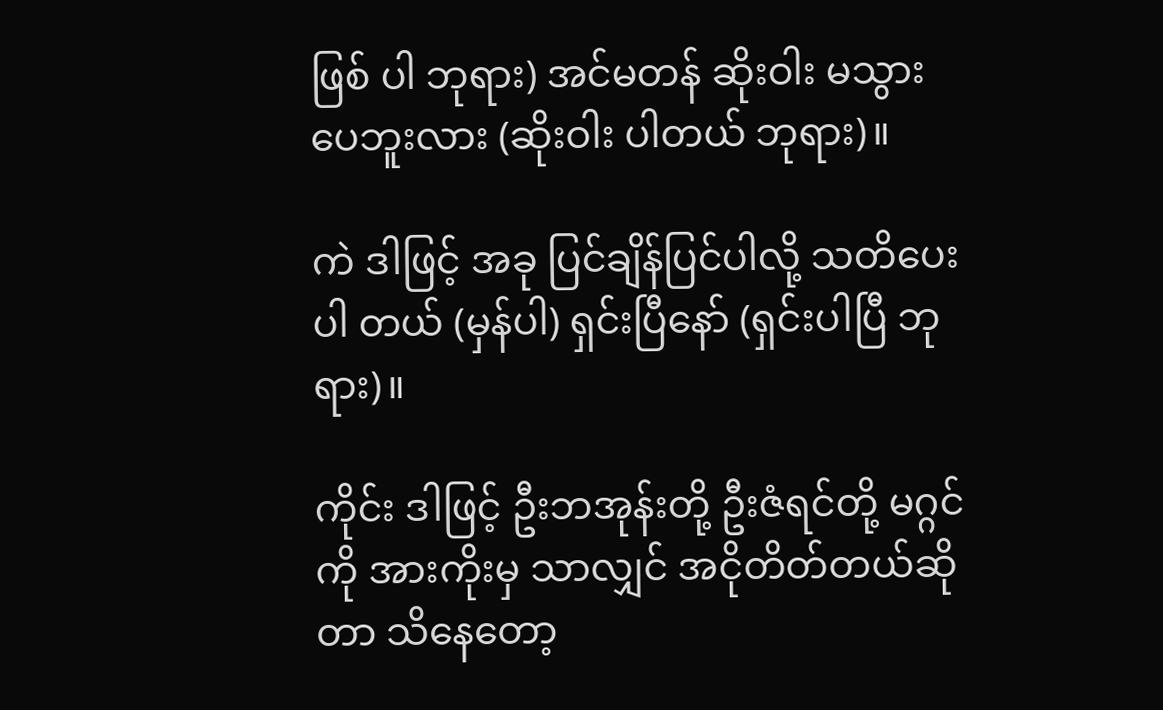ဖြစ် ပါ ဘုရား) အင်မတန် ဆိုးဝါး မသွားပေဘူးလား (ဆိုးဝါး ပါတယ် ဘုရား)။

ကဲ ဒါဖြင့် အခု ပြင်ချိန်ပြင်ပါလို့ သတိပေးပါ တယ် (မှန်ပါ) ရှင်းပြီနော် (ရှင်းပါပြီ ဘုရား)။

ကိုင်း ဒါဖြင့် ဦးဘအုန်းတို့ ဦးဇံရင်တို့ မဂ္ဂင်ကို အားကိုးမှ သာလျှင် အငိုတိတ်တယ်ဆိုတာ သိနေတော့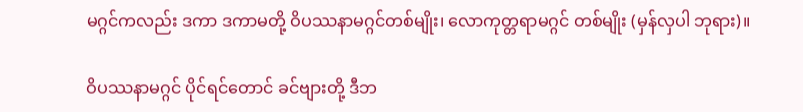မဂ္ဂင်ကလည်း ဒကာ ဒကာမတို့ ဝိပဿနာမဂ္ဂင်တစ်မျိုး၊ လောကုတ္တရာမဂ္ဂင် တစ်မျိုး (မှန်လှပါ ဘုရား)။

ဝိပဿနာမဂ္ဂင် ပိုင်ရင်တောင် ခင်ဗျားတို့ ဒီဘ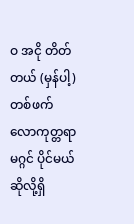ဝ အငို တိတ်တယ် (မှန်ပါ့) တစ်ဖက် လောကုတ္တရာ မဂ္ဂင် ပိုင်မယ် ဆိုလို့ရှိ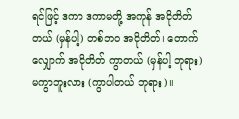ရင်ဖြင့် ဒကာ ဒကာမတို့ အကုန် အငိုတိတ်တယ် (မှန်ပါ့) တစ်ဘဝ အငိုတိတ်၊ တောက်လျှောက် အငိုတိတ် ကွာတယ် (မှန်ပါ့ ဘုရား) မကွာဘူးလား (ကွာပါတယ် ဘုရား)။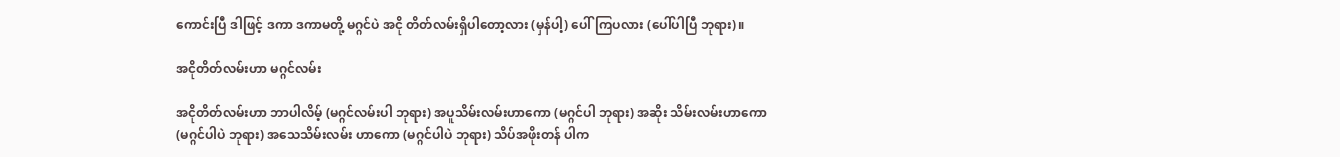ကောင်းပြီ ဒါဖြင့် ဒကာ ဒကာမတို့ မဂ္ဂင်ပဲ အငို တိတ်လမ်းရှိပါတော့လား (မှန်ပါ့) ပေါ်ကြပလား (ပေါ်ပါပြီ ဘုရား)။

အငိုတိတ်လမ်းဟာ မဂ္ဂင်လမ်း

အငိုတိတ်လမ်းဟာ ဘာပါလိမ့် (မဂ္ဂင်လမ်းပါ ဘုရား) အပူသိမ်းလမ်းဟာကော (မဂ္ဂင်ပါ ဘုရား) အဆိုး သိမ်းလမ်းဟာကော (မဂ္ဂင်ပါပဲ ဘုရား) အသေသိမ်းလမ်း ဟာကော (မဂ္ဂင်ပါပဲ ဘုရား) သိပ်အဖိုးတန် ပါက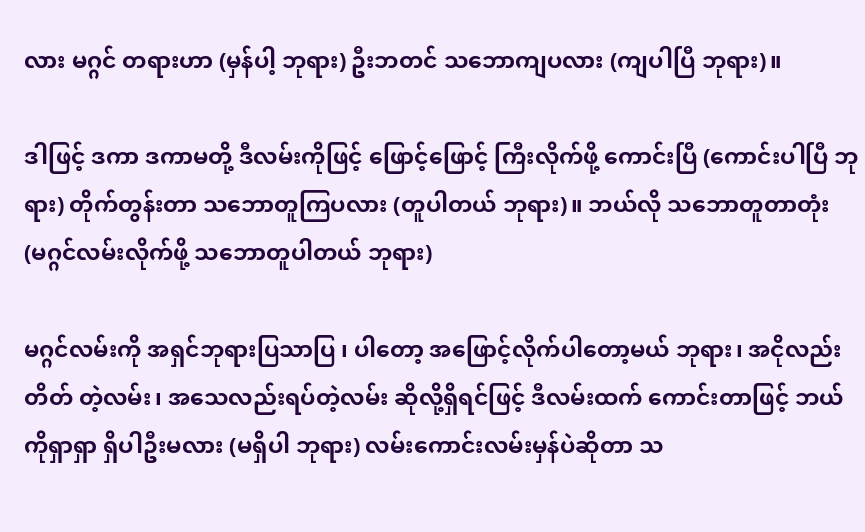လား မဂ္ဂင် တရားဟာ (မှန်ပါ့ ဘုရား) ဦးဘတင် သဘောကျပလား (ကျပါပြီ ဘုရား)။

ဒါဖြင့် ဒကာ ဒကာမတို့ ဒီလမ်းကိုဖြင့် ဖြောင့်ဖြောင့် ကြီးလိုက်ဖို့ ကောင်းပြီ (ကောင်းပါပြီ ဘုရား) တိုက်တွန်းတာ သဘောတူကြပလား (တူပါတယ် ဘုရား)။ ဘယ်လို သဘောတူတာတုံး (မဂ္ဂင်လမ်းလိုက်ဖို့ သဘောတူပါတယ် ဘုရား)

မဂ္ဂင်လမ်းကို အရှင်ဘုရားပြသာပြ ၊ ပါတော့ အဖြောင့်လိုက်ပါတော့မယ် ဘုရား၊ အငိုလည်း တိတ် တဲ့လမ်း၊ အသေလည်းရပ်တဲ့လမ်း ဆိုလို့ရှိရင်ဖြင့် ဒီလမ်းထက် ကောင်းတာဖြင့် ဘယ်ကိုရှာရှာ ရှိပါဦးမလား (မရှိပါ ဘုရား) လမ်းကောင်းလမ်းမှန်ပဲဆိုတာ သ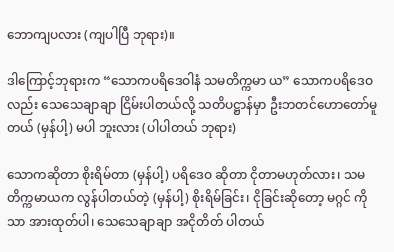ဘောကျပလား (ကျပါပြီ ဘုရား)။

ဒါကြောင့်ဘုရားက “သောကပရိဒေဝါနံ သမတိက္ကမာ ယ” သောကပရိဒေဝလည်း သေသေချာချာ ငြိမ်းပါတယ်လို့ သတိပဋ္ဌာန်မှာ ဦးဘတင်ဟောတော်မူတယ် (မှန်ပါ့) မပါ ဘူးလား (ပါပါတယ် ဘုရား)

သောကဆိုတာ စိုးရိမ်တာ (မှန်ပါ့) ပရိဒေဝ ဆိုတာ ငိုတာမဟုတ်လား၊ သမတိက္ကမာယက လွန်ပါတယ်တဲ့ (မှန်ပါ့) စိုးရိမ်ခြင်း၊ ငိုခြင်းဆိုတော့ မဂ္ဂင် ကိုသာ အားထုတ်ပါ၊ သေသေချာချာ အငိုတိတ် ပါတယ်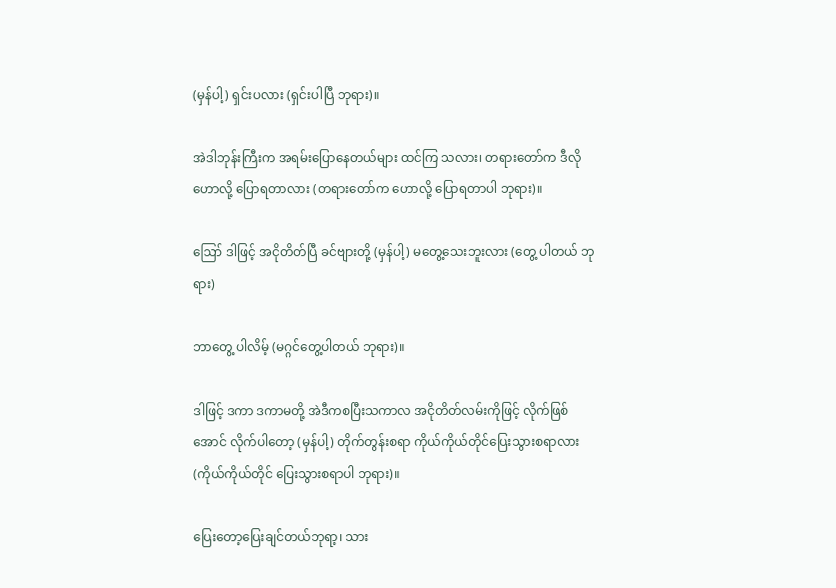(မှန်ပါ့) ရှင်းပလား (ရှင်းပါပြီ ဘုရား)။

အဲဒါဘုန်းကြီးက အရမ်းပြောနေတယ်များ ထင်ကြ သလား၊ တရားတော်က ဒီလိုဟောလို့ ပြောရတာလား (တရားတော်က ဟောလို့ ပြောရတာပါ ဘုရား)။

ဪ ဒါဖြင့် အငိုတိတ်ပြီ ခင်ဗျားတို့ (မှန်ပါ့) မတွေ့သေးဘူးလား (တွေ့ ပါတယ် ဘုရား)

ဘာတွေ့ ပါလိမ့် (မဂ္ဂင်တွေ့ပါတယ် ဘုရား)။

ဒါဖြင့် ဒကာ ဒကာမတို့ အဲဒီကစပြီးသကာလ အငိုတိတ်လမ်းကိုဖြင့် လိုက်ဖြစ်အောင် လိုက်ပါတော့ (မှန်ပါ့) တိုက်တွန်းစရာ ကိုယ်ကိုယ်တိုင်ပြေးသွားစရာလား (ကိုယ်ကိုယ်တိုင် ပြေးသွားစရာပါ ဘုရား)။

ပြေးတော့ပြေးချင်တယ်ဘုရာ့၊ သား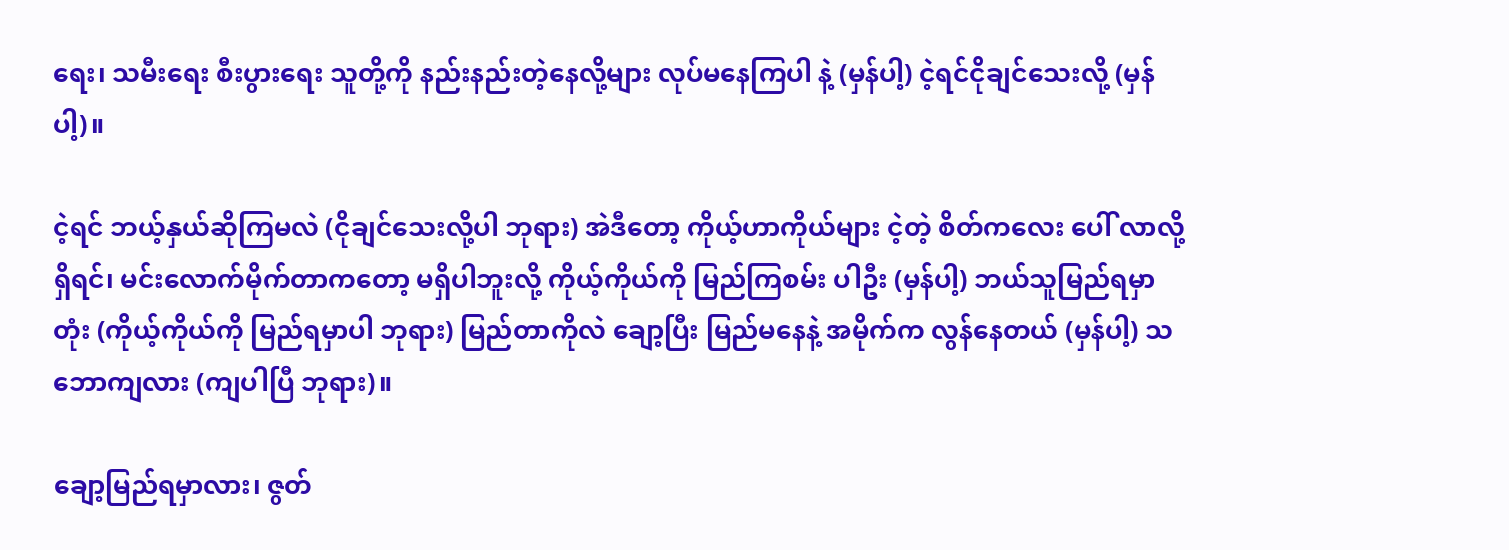ရေး၊ သမီးရေး စီးပွားရေး သူတို့ကို နည်းနည်းတဲ့နေလို့များ လုပ်မနေကြပါ နဲ့ (မှန်ပါ့) ငဲ့ရင်ငိုချင်သေးလို့ (မှန်ပါ့)။

ငဲ့ရင် ဘယ့်နှယ်ဆိုကြမလဲ (ငိုချင်သေးလို့ပါ ဘုရား) အဲဒီတော့ ကိုယ့်ဟာကိုယ်များ ငဲ့တဲ့ စိတ်ကလေး ပေါ် လာလို့ရှိရင်၊ မင်းလောက်မိုက်တာကတော့ မရှိပါဘူးလို့ ကိုယ့်ကိုယ်ကို မြည်ကြစမ်း ပါဦး (မှန်ပါ့) ဘယ်သူမြည်ရမှာတုံး (ကိုယ့်ကိုယ်ကို မြည်ရမှာပါ ဘုရား) မြည်တာကိုလဲ ချော့ပြီး မြည်မနေနဲ့ အမိုက်က လွန်နေတယ် (မှန်ပါ့) သဘောကျလား (ကျပါပြီ ဘုရား)။

ချော့မြည်ရမှာလား၊ ဇွတ်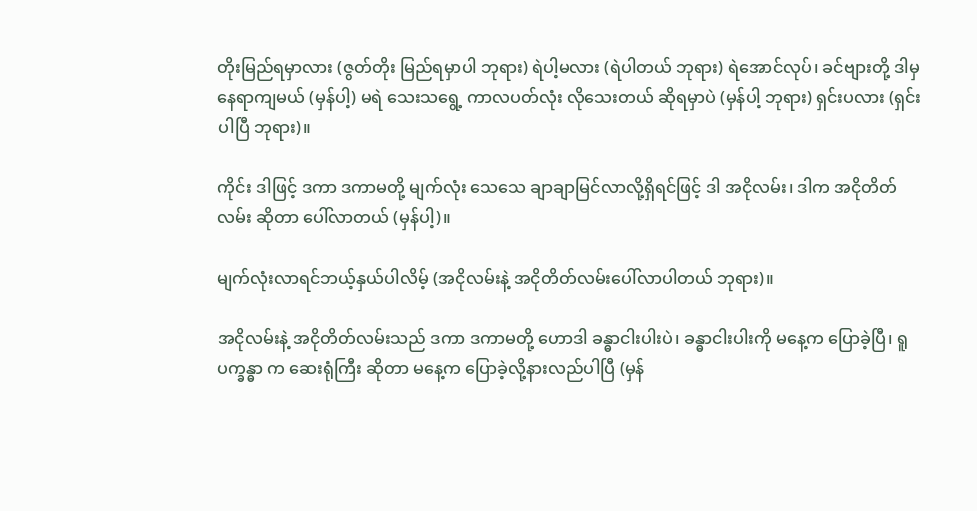တိုးမြည်ရမှာလား (ဇွတ်တိုး မြည်ရမှာပါ ဘုရား) ရဲပါ့မလား (ရဲပါတယ် ဘုရား) ရဲအောင်လုပ်၊ ခင်ဗျားတို့ ဒါမှနေရာကျမယ် (မှန်ပါ့) မရဲ သေးသရွေ့ ကာလပတ်လုံး လိုသေးတယ် ဆိုရမှာပဲ (မှန်ပါ့ ဘုရား) ရှင်းပလား (ရှင်းပါပြီ ဘုရား)။

ကိုင်း ဒါဖြင့် ဒကာ ဒကာမတို့ မျက်လုံး သေသေ ချာချာမြင်လာလို့ရှိရင်ဖြင့် ဒါ အငိုလမ်း၊ ဒါက အငိုတိတ်လမ်း ဆိုတာ ပေါ်လာတယ် (မှန်ပါ့)။

မျက်လုံးလာရင်ဘယ့်နှယ်ပါလိမ့် (အငိုလမ်းနဲ့ အငိုတိတ်လမ်းပေါ်လာပါတယ် ဘုရား)။

အငိုလမ်းနဲ့ အငိုတိတ်လမ်းသည် ဒကာ ဒကာမတို့ ဟောဒါ ခန္ဓာငါးပါးပဲ၊ ခန္ဓာငါးပါးကို မနေ့က ပြောခဲ့ပြီ၊ ရူပက္ခန္ဓာ က ဆေးရုံကြီး ဆိုတာ မနေ့က ပြောခဲ့လို့နားလည်ပါပြီ (မှန်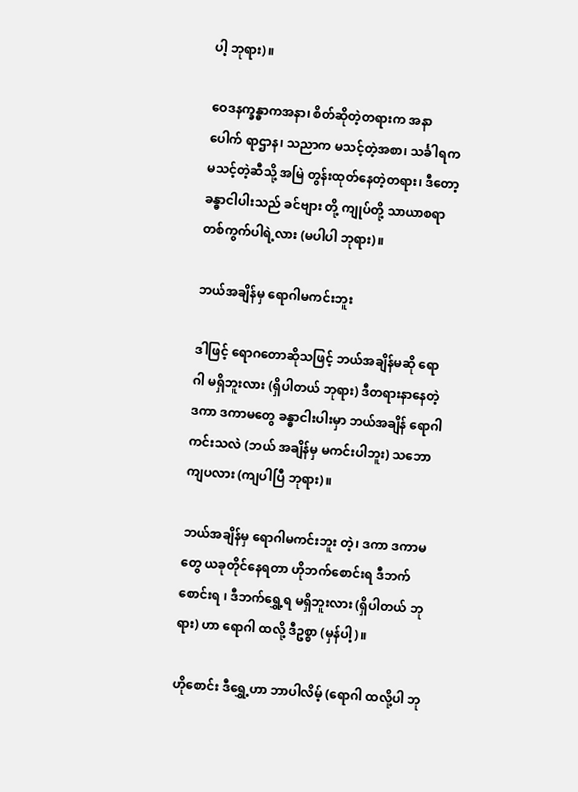ပါ့ ဘုရား)။

ဝေဒနက္ခန္ဓာကအနာ၊ စိတ်ဆိုတဲ့တရားက အနာပေါက် ရာဌာန၊ သညာက မသင့်တဲ့အစာ၊ သင်္ခါရက မသင့်တဲ့ဆီသို့ အမြဲ တွန်းထုတ်နေတဲ့တရား၊ ဒီတော့ ခန္ဓာငါပါးသည် ခင်ဗျား တို့ ကျုပ်တို့ သာယာစရာ တစ်ကွက်ပါရဲ့လား (မပါပါ ဘုရား)။

ဘယ်အချိန်မှ ရောဂါမကင်းဘူး

ဒါဖြင့် ရောဂတောဆိုသဖြင့် ဘယ်အချိန်မဆို ရောဂါ မရှိဘူးလား (ရှိပါတယ် ဘုရား) ဒီတရားနာနေတဲ့ ဒကာ ဒကာမတွေ ခန္ဓာငါးပါးမှာ ဘယ်အချိန် ရောဂါကင်းသလဲ (ဘယ် အချိန်မှ မကင်းပါဘူး) သဘောကျပလား (ကျပါပြီ ဘုရား)။

ဘယ်အချိန်မှ ရောဂါမကင်းဘူး တဲ့၊ ဒကာ ဒကာမ တွေ ယခုတိုင်နေရတာ ဟိုဘက်စောင်းရ ဒီဘက်စောင်းရ ၊ ဒီဘက်ရွှေ့ရ မရှိဘူးလား (ရှိပါတယ် ဘုရား) ဟာ ရောဂါ ထလို့ ဒီဥစ္စာ (မှန်ပါ့)။

ဟိုစောင်း ဒီရွှေ့ဟာ ဘာပါလိမ့် (ရောဂါ ထလို့ပါ ဘု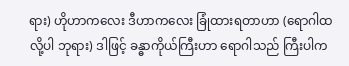ရား) ဟိုဟာကလေး ဒီဟာကလေး ခြုံထားရတာဟာ (ရောဂါထလို့ပါ ဘုရား) ဒါဖြင့် ခန္ဓာကိုယ်ကြီးဟာ ရောဂါသည် ကြီးပါက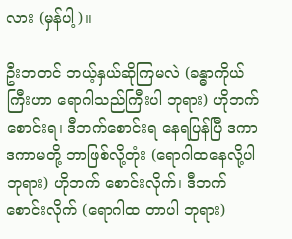လား (မှန်ပါ့)။

ဦးဘတင် ဘယ့်နှယ်ဆိုကြမလဲ (ခန္ဓာကိုယ်ကြီးဟာ ရောဂါသည်ကြီးပါ ဘုရား) ဟိုဘက် စောင်းရ၊ ဒီဘက်စောင်းရ နေရပြန်ပြီ ဒကာ ဒကာမတို့ ဘာဖြစ်လို့တုံး (ရောဂါထနေလို့ပါ ဘုရား) ဟိုဘက် စောင်းလိုက်၊ ဒီဘက်စောင်းလိုက် (ရောဂါထ တာပါ ဘုရား)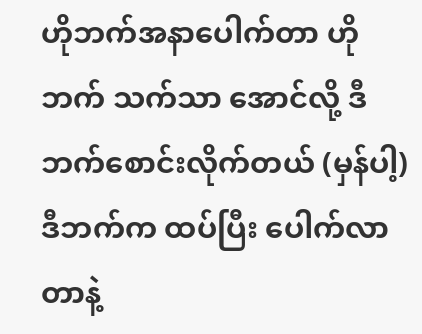ဟိုဘက်အနာပေါက်တာ ဟိုဘက် သက်သာ အောင်လို့ ဒီဘက်စောင်းလိုက်တယ် (မှန်ပါ့) ဒီဘက်က ထပ်ပြီး ပေါက်လာတာနဲ့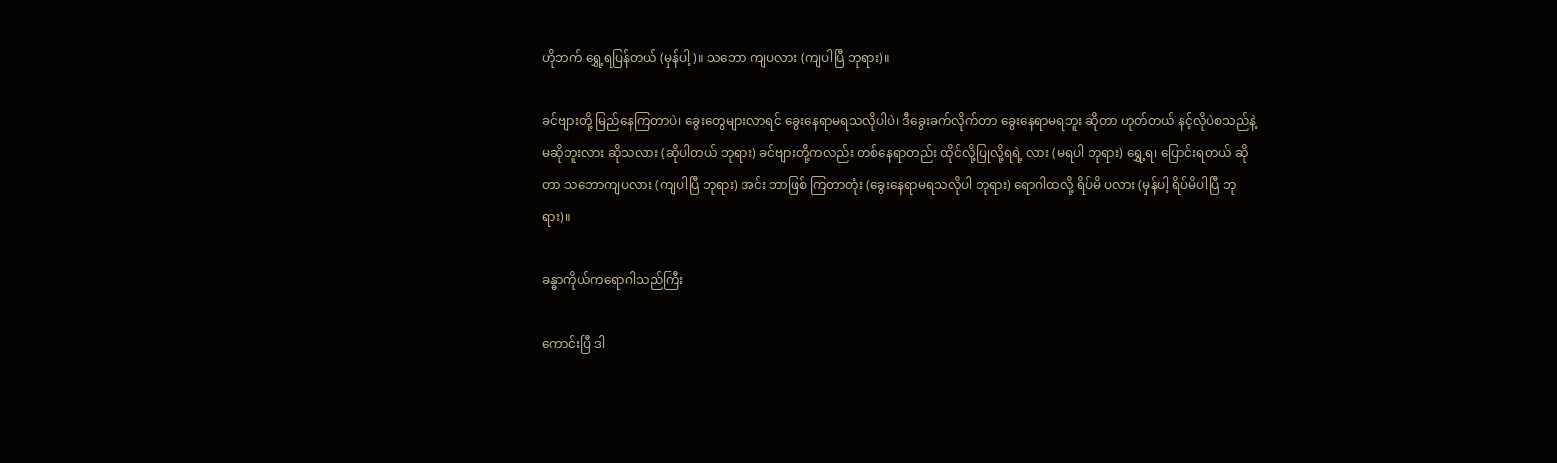ဟိုဘက် ရွှေ့ရပြန်တယ် (မှန်ပါ့)။ သဘော ကျပလား (ကျပါပြီ ဘုရား)။

ခင်ဗျားတို့ မြည်နေကြတာပဲ၊ ခွေးတွေများလာရင် ခွေးနေရာမရသလိုပါပဲ၊ ဒီခွေးခက်လိုက်တာ ခွေးနေရာမရဘူး ဆိုတာ ဟုတ်တယ် နင့်လိုပဲစသည်နဲ့ မဆိုဘူးလား ဆိုသလား (ဆိုပါတယ် ဘုရား) ခင်ဗျားတို့ကလည်း တစ်နေရာတည်း ထိုင်လို့ပြုလို့ရရဲ့ လား (မရပါ ဘုရား) ရွှေ့ရ၊ ပြောင်းရတယ် ဆိုတာ သဘောကျပလား (ကျပါပြီ ဘုရား) အင်း ဘာဖြစ် ကြတာတုံး (ခွေးနေရာမရသလိုပါ ဘုရား) ရောဂါထလို့ ရိပ်မိ ပလား (မှန်ပါ့ ရိပ်မိပါပြီ ဘုရား)။

ခန္ဓာကိုယ်ကရောဂါသည်ကြီး

ကောင်းပြီ ဒါ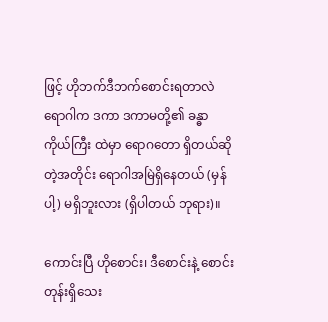ဖြင့် ဟိုဘက်ဒီဘက်စောင်းရတာလဲ ရောဂါက ဒကာ ဒကာမတို့၏ ခန္ဓာကိုယ်ကြီး ထဲမှာ ရောဂတော ရှိတယ်ဆိုတဲ့အတိုင်း ရောဂါအမြဲရှိနေတယ် (မှန်ပါ့) မရှိဘူးလား (ရှိပါတယ် ဘုရား)။

ကောင်းပြီ ဟိုစောင်း၊ ဒီစောင်းနဲ့ စောင်းတုန်းရှိသေး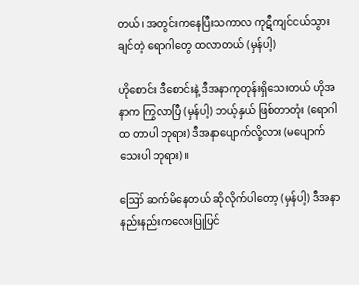တယ်၊ အတွင်းကနေပြီးသကာလ ကုဋီကျင်ငယ်သွားချင်တဲ့ ရောဂါတွေ ထလာတယ် (မှန်ပါ့)

ဟိုစောင်း ဒီစောင်းနဲ့ ဒီအနာကုတုန်းရှိသေးတယ် ဟိုအနာက ကြွလာပြီ (မှန်ပါ့) ဘယ့်နှယ် ဖြစ်တာတုံး (ရောဂါထ တာပါ ဘုရား) ဒီအနာပျောက်လို့လား (မပျောက်သေးပါ ဘုရား)။

ဪ ဆက်မိနေတယ် ဆိုလိုက်ပါတော့ (မှန်ပါ့) ဒီအနာ နည်းနည်းကလေးပြုပြင်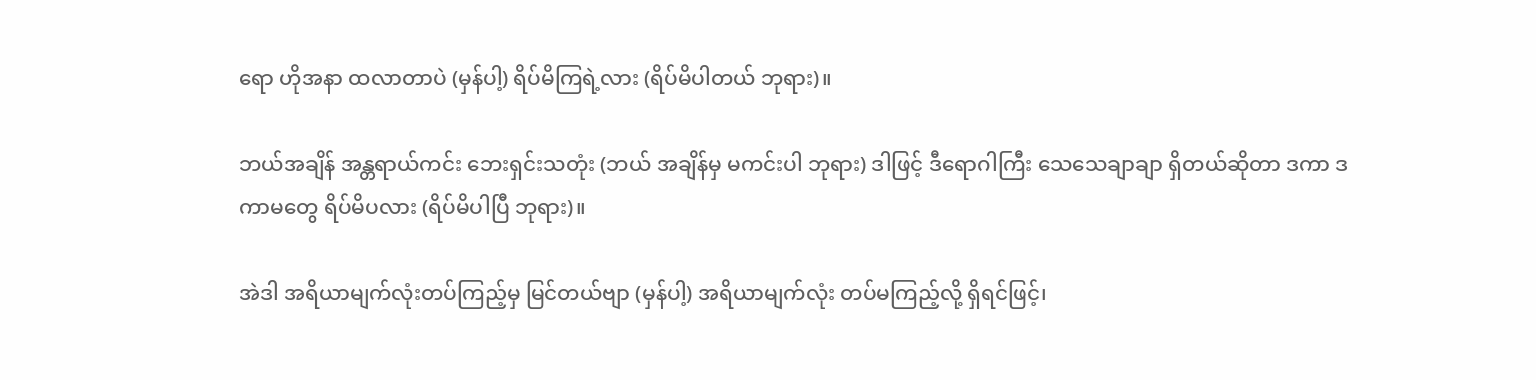ရော ဟိုအနာ ထလာတာပဲ (မှန်ပါ့) ရိပ်မိကြရဲ့လား (ရိပ်မိပါတယ် ဘုရား)။

ဘယ်အချိန် အန္တရာယ်ကင်း ဘေးရှင်းသတုံး (ဘယ် အချိန်မှ မကင်းပါ ဘုရား) ဒါဖြင့် ဒီရောဂါကြီး သေသေချာချာ ရှိတယ်ဆိုတာ ဒကာ ဒကာမတွေ ရိပ်မိပလား (ရိပ်မိပါပြီ ဘုရား)။

အဲဒါ အရိယာမျက်လုံးတပ်ကြည့်မှ မြင်တယ်ဗျာ (မှန်ပါ့) အရိယာမျက်လုံး တပ်မကြည့်လို့ ရှိရင်ဖြင့်၊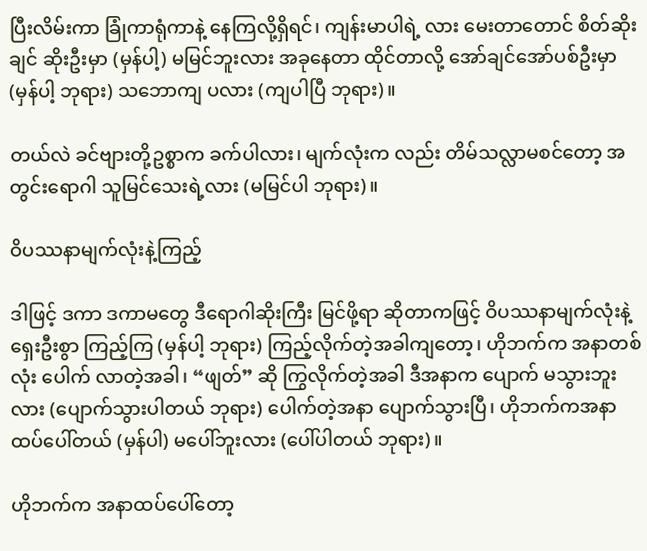ပြီးလိမ်းကာ ခြုံကာရုံကာနဲ့ နေကြလို့ရှိရင်၊ ကျန်းမာပါရဲ့ လား မေးတာတောင် စိတ်ဆိုးချင် ဆိုးဦးမှာ (မှန်ပါ့) မမြင်ဘူးလား အခုနေတာ ထိုင်တာလို့ အော်ချင်အော်ပစ်ဦးမှာ (မှန်ပါ့ ဘုရား) သဘောကျ ပလား (ကျပါပြီ ဘုရား)။

တယ်လဲ ခင်ဗျားတို့ဥစ္စာက ခက်ပါလား၊ မျက်လုံးက လည်း တိမ်သလ္လာမစင်တော့ အတွင်းရောဂါ သူမြင်သေးရဲ့လား (မမြင်ပါ ဘုရား)။

ဝိပဿနာမျက်လုံးနဲ့ကြည့်

ဒါဖြင့် ဒကာ ဒကာမတွေ ဒီရောဂါဆိုးကြီး မြင်ဖို့ရာ ဆိုတာကဖြင့် ဝိပဿနာမျက်လုံးနဲ့ ရှေးဦးစွာ ကြည့်ကြ (မှန်ပါ့ ဘုရား) ကြည့်လိုက်တဲ့အခါကျတော့၊ ဟိုဘက်က အနာတစ်လုံး ပေါက် လာတဲ့အခါ၊ “ဖျတ်” ဆို ကြွလိုက်တဲ့အခါ ဒီအနာက ပျောက် မသွားဘူးလား (ပျောက်သွားပါတယ် ဘုရား) ပေါက်တဲ့အနာ ပျောက်သွားပြီ၊ ဟိုဘက်ကအနာထပ်ပေါ်တယ် (မှန်ပါ) မပေါ်ဘူးလား (ပေါ်ပါတယ် ဘုရား)။

ဟိုဘက်က အနာထပ်ပေါ်တော့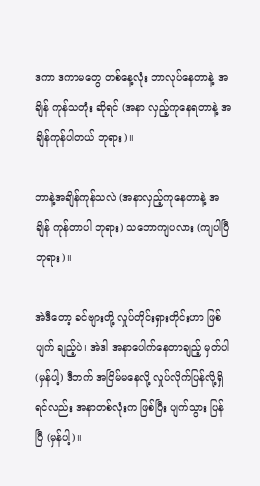ဒကာ ဒကာမတွေ တစ်နေ့လုံး ဘာလုပ်နေတာနဲ့ အချိန် ကုန်သတုံး ဆိုရင် (အနာ လှည့်ကုနေရတာနဲ့ အချိန်ကုန်ပါတယ် ဘုရား)။

ဘာနဲ့အချိန်ကုန်သလဲ (အနာလှည့်ကုနေတာနဲ့ အချိန် ကုန်တာပါ ဘုရား) သဘောကျပလား (ကျပါပြီ ဘုရား)။

အဲဒီတော့ ခင်ဗျားတို့ လှုပ်တိုင်းရှားတိုင်းဟာ ဖြစ်ပျက် ချည့်ပဲ၊ အဲဒါ အနာပေါက်နေတာချည့် မှတ်ပါ (မှန်ပါ့) ဒီဘက် အငြိမ်မနေလို့ လှုပ်လိုက်ပြန်လို့ရှိရင်လည်း အနာတစ်လုံးက ဖြစ်ပြီး ပျက်သွား ပြန်ပြီ (မှန်ပါ့)။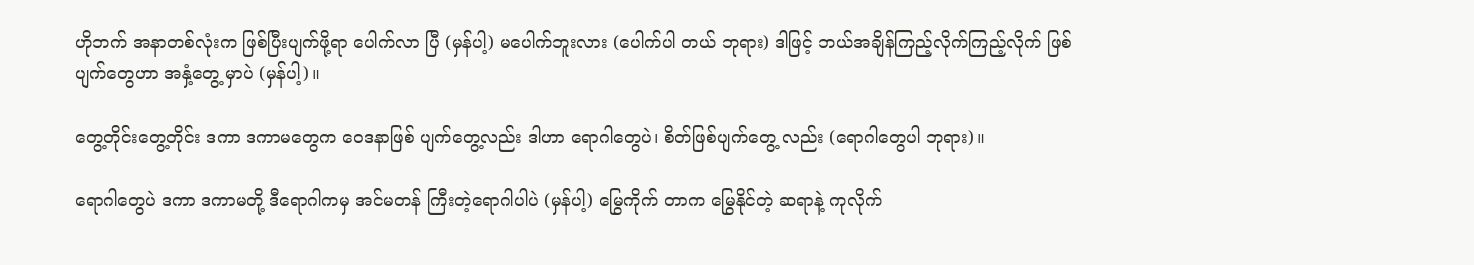ဟိုဘက် အနာတစ်လုံးက ဖြစ်ပြီးပျက်ဖို့ရာ ပေါက်လာ ပြီ (မှန်ပါ့) မပေါက်ဘူးလား (ပေါက်ပါ တယ် ဘုရား) ဒါဖြင့် ဘယ်အချိန်ကြည့်လိုက်ကြည့်လိုက် ဖြစ်ပျက်တွေဟာ အနှံ့တွေ့ မှာပဲ (မှန်ပါ့)။

တွေ့တိုင်းတွေ့တိုင်း ဒကာ ဒကာမတွေက ဝေဒနာဖြစ် ပျက်တွေ့လည်း ဒါဟာ ရောဂါတွေပဲ၊ စိတ်ဖြစ်ပျက်တွေ့ လည်း (ရောဂါတွေပါ ဘုရား)။

ရောဂါတွေပဲ ဒကာ ဒကာမတို့ ဒီရောဂါကမှ အင်မတန် ကြီးတဲ့ရောဂါပါပဲ (မှန်ပါ့) မြွေကိုက် တာက မြွေနိုင်တဲ့ ဆရာနဲ့ ကုလိုက်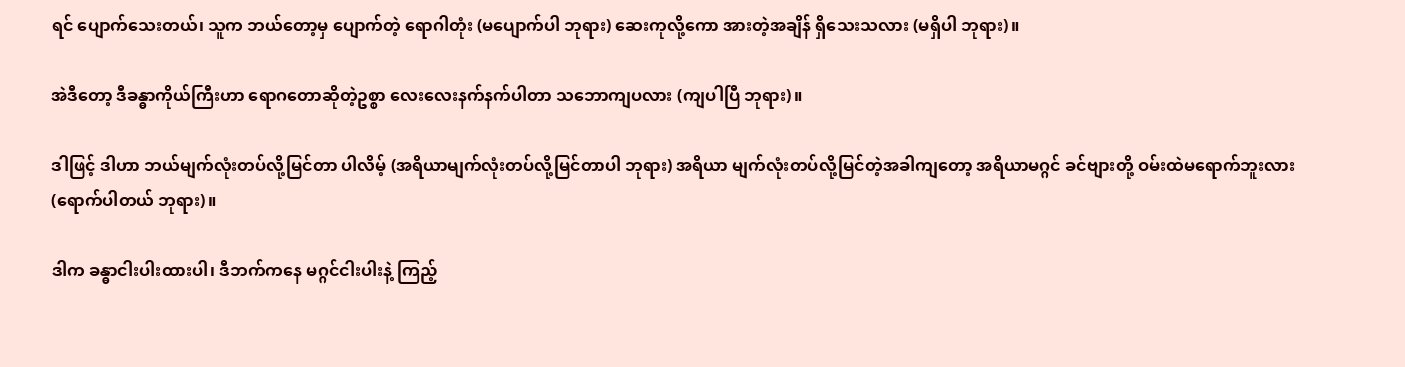ရင် ပျောက်သေးတယ်၊ သူက ဘယ်တော့မှ ပျောက်တဲ့ ရောဂါတုံး (မပျောက်ပါ ဘုရား) ဆေးကုလို့ကော အားတဲ့အချိန် ရှိသေးသလား (မရှိပါ ဘုရား)။

အဲဒီတော့ ဒီခန္ဓာကိုယ်ကြီးဟာ ရောဂတောဆိုတဲ့ဥစ္စာ လေးလေးနက်နက်ပါတာ သဘောကျပလား (ကျပါပြီ ဘုရား)။

ဒါဖြင့် ဒါဟာ ဘယ်မျက်လုံးတပ်လို့မြင်တာ ပါလိမ့် (အရိယာမျက်လုံးတပ်လို့မြင်တာပါ ဘုရား) အရိယာ မျက်လုံးတပ်လို့မြင်တဲ့အခါကျတော့ အရိယာမဂ္ဂင် ခင်ဗျားတို့ ဝမ်းထဲမရောက်ဘူးလား (ရောက်ပါတယ် ဘုရား)။

ဒါက ခန္ဓာငါးပါးထားပါ၊ ဒီဘက်ကနေ မဂ္ဂင်ငါးပါးနဲ့ ကြည့်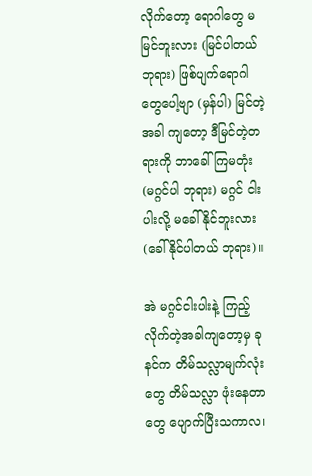လိုက်တော့ ရောဂါတွေ မမြင်ဘူးလား (မြင်ပါတယ် ဘုရား) ဖြစ်ပျက်ရောဂါတွေပေါ့ဗျာ (မှန်ပါ) မြင်တဲ့အခါ ကျတော့ ဒီမြင်တဲ့တရားကို ဘာခေါ်ကြမတုံး (မဂ္ဂင်ပါ ဘုရား) မဂ္ဂင် ငါးပါးလို့ မခေါ်နိုင်ဘူးလား (ခေါ်နိုင်ပါတယ် ဘုရား)။

အဲ မဂ္ဂင်ငါးပါးနဲ့ ကြည့်လိုက်တဲ့အခါကျတော့မှ ခုနင်က တိမ်သလ္လာမျက်လုံးတွေ တိမ်သလ္လာ ဖုံးနေတာတွေ ပျောက်ပြီးသကာလ၊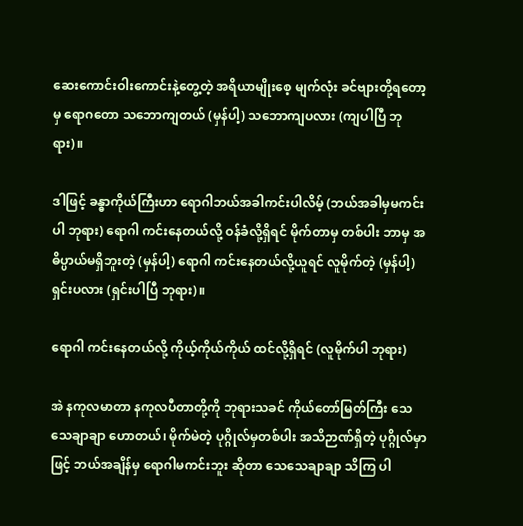ဆေးကောင်းဝါးကောင်းနဲ့တွေ့တဲ့ အရိယာမျိုးစေ့ မျက်လုံး ခင်ဗျားတို့ရတော့မှ ရောဂတော သဘောကျတယ် (မှန်ပါ့) သဘောကျပလား (ကျပါပြီ ဘုရား)။

ဒါဖြင့် ခန္ဓာကိုယ်ကြီးဟာ ရောဂါဘယ်အခါကင်းပါလိမ့် (ဘယ်အခါမှမကင်းပါ ဘုရား) ရောဂါ ကင်းနေတယ်လို့ ဝန်ခံလို့ရှိရင် မိုက်တာမှ တစ်ပါး ဘာမှ အဓိပ္ပာယ်မရှိဘူးတဲ့ (မှန်ပါ့) ရောဂါ ကင်းနေတယ်လို့ယူရင် လူမိုက်တဲ့ (မှန်ပါ့) ရှင်းပလား (ရှင်းပါပြီ ဘုရား)။

ရောဂါ ကင်းနေတယ်လို့ ကိုယ့်ကိုယ်ကိုယ် ထင်လို့ရှိရင် (လူမိုက်ပါ ဘုရား)

အဲ နကုလမာတာ နကုလပီတာတို့ကို ဘုရားသခင် ကိုယ်တော်မြတ်ကြီး သေသေချာချာ ဟောတယ်၊ မိုက်မဲတဲ့ ပုဂ္ဂိုလ်မှတစ်ပါး အသိဉာဏ်ရှိတဲ့ ပုဂ္ဂိုလ်မှာဖြင့် ဘယ်အချိန်မှ ရောဂါမကင်းဘူး ဆိုတာ သေသေချာချာ သိကြ ပါ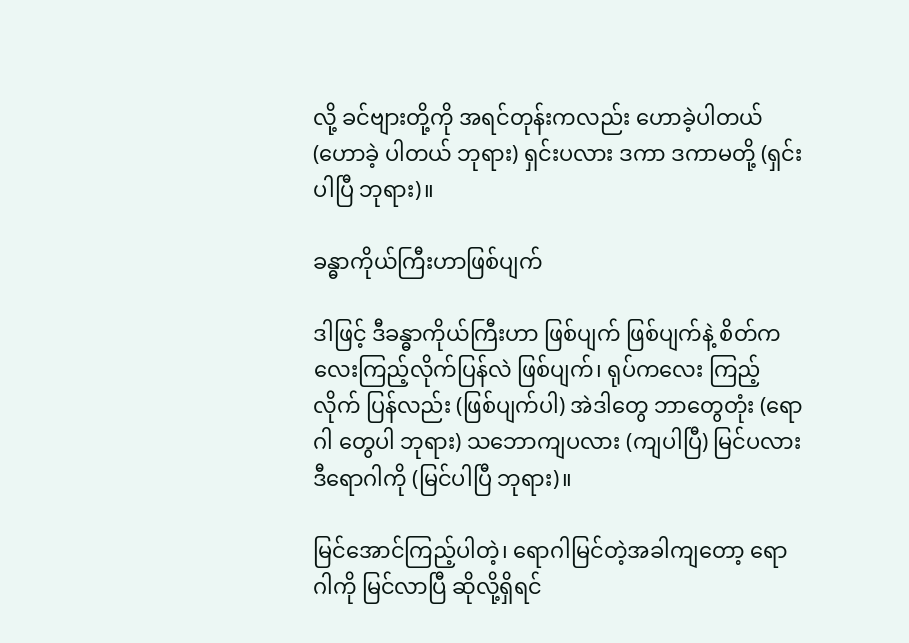လို့ ခင်ဗျားတို့ကို အရင်တုန်းကလည်း ဟောခဲ့ပါတယ် (ဟောခဲ့ ပါတယ် ဘုရား) ရှင်းပလား ဒကာ ဒကာမတို့ (ရှင်းပါပြီ ဘုရား)။

ခန္ဓာကိုယ်ကြီးဟာဖြစ်ပျက်

ဒါဖြင့် ဒီခန္ဓာကိုယ်ကြီးဟာ ဖြစ်ပျက် ဖြစ်ပျက်နဲ့ စိတ်ကလေးကြည့်လိုက်ပြန်လဲ ဖြစ်ပျက်၊ ရုပ်ကလေး ကြည့်လိုက် ပြန်လည်း (ဖြစ်ပျက်ပါ) အဲဒါတွေ ဘာတွေတုံး (ရောဂါ တွေပါ ဘုရား) သဘောကျပလား (ကျပါပြီ) မြင်ပလား ဒီရောဂါကို (မြင်ပါပြီ ဘုရား)။

မြင်အောင်ကြည့်ပါတဲ့၊ ရောဂါမြင်တဲ့အခါကျတော့ ရောဂါကို မြင်လာပြီ ဆိုလို့ရှိရင်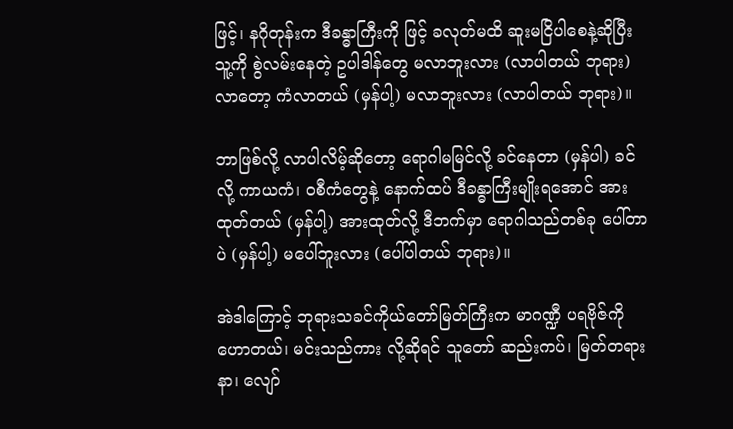ဖြင့်၊ နဂိုတုန်းက ဒီခန္ဓာကြီးကို ဖြင့် ခလုတ်မထိ ဆူးမငြိပါစေနဲ့ဆိုပြီး သူ့ကို စွဲလမ်းနေတဲ့ ဥပါဒါန်တွေ မလာဘူးလား (လာပါတယ် ဘုရား) လာတော့ ကံလာတယ် (မှန်ပါ့) မလာဘူးလား (လာပါတယ် ဘုရား)။

ဘာဖြစ်လို့ လာပါလိမ့်ဆိုတော့ ရောဂါမမြင်လို့ ခင်နေတာ (မှန်ပါ) ခင်လို့ ကာယကံ၊ ဝစီကံတွေနဲ့ နောက်ထပ် ဒီခန္ဓာကြီးမျိုးရအောင် အားထုတ်တယ် (မှန်ပါ့) အားထုတ်လို့ ဒီဘက်မှာ ရောဂါသည်တစ်ခု ပေါ်တာ ပဲ (မှန်ပါ့) မပေါ်ဘူးလား (ပေါ်ပါတယ် ဘုရား)။

အဲဒါကြောင့် ဘုရားသခင်ကိုယ်တော်မြတ်ကြီးက မာဂဏ္ဍီ ပရဗိုဇ်ကို ဟောတယ်၊ မင်းသည်ကား လို့ဆိုရင် သူတော် ဆည်းကပ်၊ မြတ်တရားနာ၊ လျော်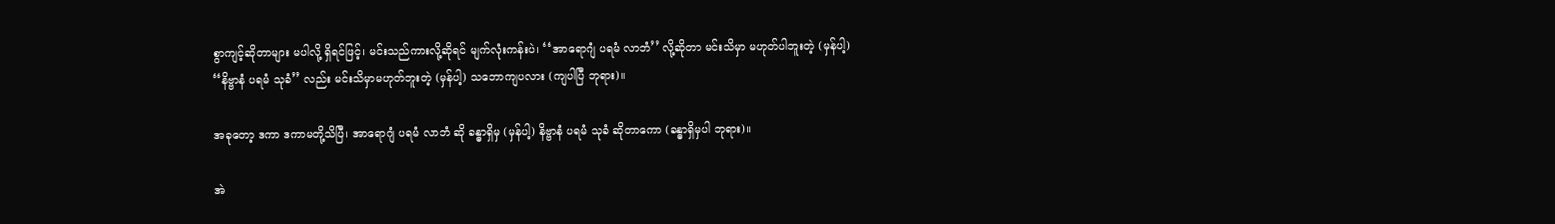စွာကျင့်ဆိုတာများ မပါလို့ ရှိရင်ဖြင့်၊ မင်းသည်ကားလို့ဆိုရင် မျက်လုံးကန်းပဲ၊ ‘‘အာရောဂျံ ပရမံ လာဘံ’’ လို့ဆိုတာ မင်းသိမှာ မဟုတ်ပါဘူးတဲ့ (မှန်ပါ့) ‘‘နိဗ္ဗာနံ ပရမံ သုခံ’’ လည်း မင်းသိမှာမဟုတ်ဘူးတဲ့ (မှန်ပါ့) သဘောကျပလား (ကျပါပြီ ဘုရား)။

အခုတော့ ဒကာ ဒကာမတို့သိပြီ၊ အာရောဂျံ ပရမံ လာဘံ ဆို ခန္ဓာရှိမှ (မှန်ပါ့) နိဗ္ဗာနံ ပရမံ သုခံ ဆိုတာကော (ခန္ဓာရှိမှပါ ဘုရား)။

အဲ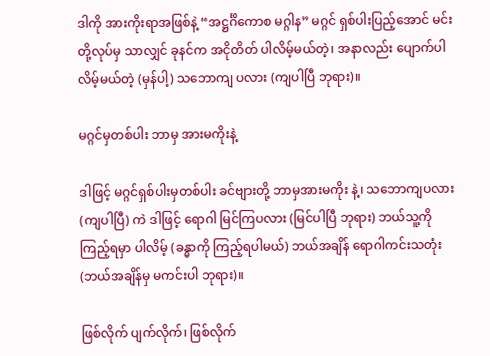ဒါကို အားကိုးရာအဖြစ်နဲ့ “အဋ္ဌင်္ဂိကောစ မဂ္ဂါန” မဂ္ဂင် ရှစ်ပါးပြည့်အောင် မင်းတို့လုပ်မှ သာလျှင် ခုနင်က အငိုတိတ် ပါလိမ့်မယ်တဲ့၊ အနာလည်း ပျောက်ပါလိမ့်မယ်တဲ့ (မှန်ပါ့) သဘောကျ ပလား (ကျပါပြီ ဘုရား)။

မဂ္ဂင်မှတစ်ပါး ဘာမှ အားမကိုးနဲ့

ဒါဖြင့် မဂ္ဂင်ရှစ်ပါးမှတစ်ပါး ခင်ဗျားတို့ ဘာမှအားမကိုး နဲ့၊ သဘောကျပလား (ကျပါပြီ) ကဲ ဒါဖြင့် ရောဂါ မြင်ကြပလား (မြင်ပါပြီ ဘုရား) ဘယ်သူ့ကို ကြည့်ရမှာ ပါလိမ့် (ခန္ဓာကို ကြည့်ရပါမယ်) ဘယ်အချိန် ရောဂါကင်းသတုံး (ဘယ်အချိန်မှ မကင်းပါ ဘုရား)။

ဖြစ်လိုက် ပျက်လိုက်၊ ဖြစ်လိုက်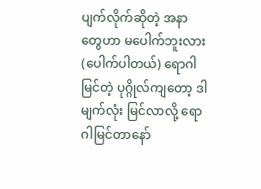ပျက်လိုက်ဆိုတဲ့ အနာ တွေဟာ မပေါက်ဘူးလား (ပေါက်ပါတယ်) ရောဂါမြင်တဲ့ ပုဂ္ဂိုလ်ကျတော့ ဒါမျက်လုံး မြင်လာလို့ ရောဂါမြင်တာနော်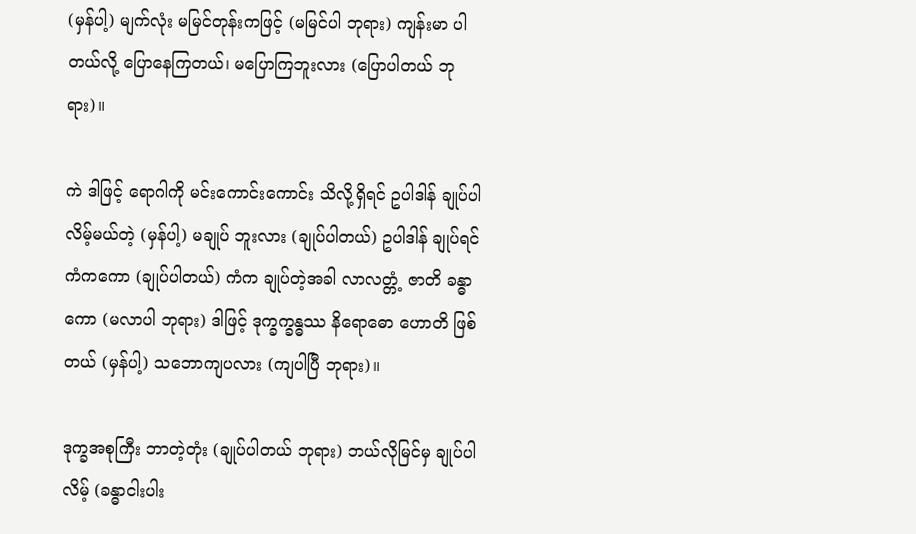(မှန်ပါ့) မျက်လုံး မမြင်တုန်းကဖြင့် (မမြင်ပါ ဘုရား) ကျန်းမာ ပါတယ်လို့ ပြောနေကြတယ်၊ မပြောကြဘူးလား (ပြောပါတယ် ဘုရား)။

ကဲ ဒါဖြင့် ရောဂါကို မင်းကောင်းကောင်း သိလို့ရှိရင် ဥပါဒါန် ချုပ်ပါလိမ့်မယ်တဲ့ (မှန်ပါ့) မချုပ် ဘူးလား (ချုပ်ပါတယ်) ဥပါဒါန် ချုပ်ရင် ကံကကော (ချုပ်ပါတယ်) ကံက ချုပ်တဲ့အခါ လာလတ္တံ့ ဇာတိ ခန္ဓာကော (မလာပါ ဘုရား) ဒါဖြင့် ဒုက္ခက္ခန္ဓဿ နိရောဓော ဟောတိ ဖြစ်တယ် (မှန်ပါ့) သဘောကျပလား (ကျပါပြီ ဘုရား)။

ဒုက္ခအစုကြီး ဘာတဲ့တုံး (ချုပ်ပါတယ် ဘုရား) ဘယ်လိုမြင်မှ ချုပ်ပါလိမ့် (ခန္ဓာငါးပါး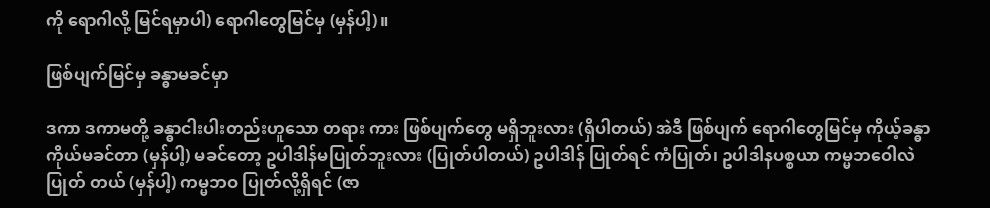ကို ရောဂါလို့ မြင်ရမှာပါ) ရောဂါတွေမြင်မှ (မှန်ပါ့)။

ဖြစ်ပျက်မြင်မှ ခန္ဓာမခင်မှာ

ဒကာ ဒကာမတို့ ခန္ဓာငါးပါးတည်းဟူသော တရား ကား ဖြစ်ပျက်တွေ မရှိဘူးလား (ရှိပါတယ်) အဲဒီ ဖြစ်ပျက် ရောဂါတွေမြင်မှ ကိုယ့်ခန္ဓာ ကိုယ်မခင်တာ (မှန်ပါ့) မခင်တော့ ဥပါဒါန်မပြုတ်ဘူးလား (ပြုတ်ပါတယ်) ဥပါဒါန် ပြုတ်ရင် ကံပြုတ်၊ ဥပါဒါနပစ္စယာ ကမ္မဘဝေါလဲပြုတ် တယ် (မှန်ပါ့) ကမ္မဘဝ ပြုတ်လို့ရှိရင် (ဇာ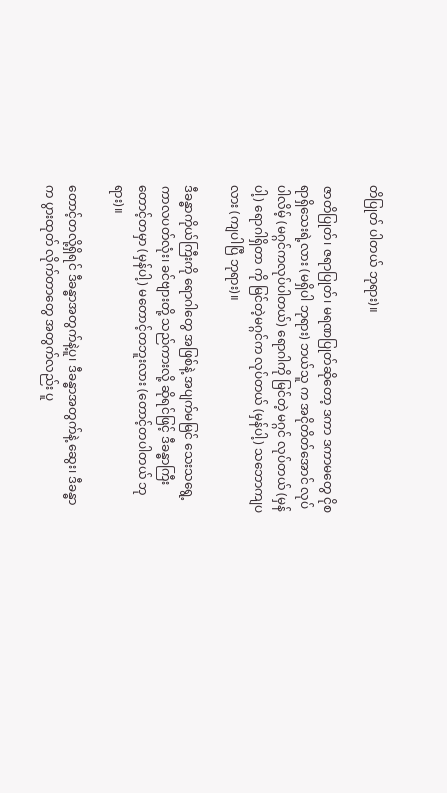တိပြုတ် ပါတယ် ဘုရား)။

ဇာတိပြုတ်၊ ဇရာပြုတ်၊ မရဏပြုတ်ဆိုတော့ ဒကာ ဒကာမတွေ ငိုစရာရှိသေးရဲ့လား (မရှိပါ ဘုရား) ဘယ်သူ က အငိုတိတ်အောင် လုပ်ပါလိမ့် (မဂ္ဂင်ကလုပ်ပါတယ်) ရောဂါကို မြင်တဲ့ မဂ္ဂင် လုပ်တယ် (မှန်ပါ့) ရောဂါရှိတာ ကို မြင်တဲ့မဂ္ဂင်က လုပ်တယ် (မှန်ပါ့) သဘောကျပလား (ကျပါပြီ ဘုရား)။

ဒီခန္ဓာကိုယ်ကြီးကို ရောဂါတွေ အဖြစ်နဲ့ အပျက်မမြင် သေးသရွေ့ ကာလပတ်လုံး၊ ခင်ဗျားတို့ သည်ကားလို့ ဆိုရင်ဖြင့် ဒီခန္ဓာကြီး တောင့်တမှာ (မှန်ပါ့) မတောင့်တဘူးလား (တောင့်တပါတယ် ဘုရား)။

တောင့်တလို့ရှိရင် ဒီခန္ဓာအတွက်နဲ့ပူ၊ ဒီခန္ဓာအတွက်နဲ့ ဆွေး၊ ဒီခန္ဓာက ပွားထုတ် လိုက်တာတွေ အတွက်လည်း ပူ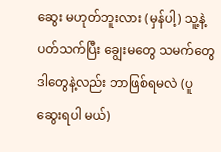ဆွေး မဟုတ်ဘူးလား (မှန်ပါ့) သူ့နဲ့ပတ်သက်ပြီး ချွေးမတွေ သမက်တွေ ဒါတွေနဲ့လည်း ဘာဖြစ်ရမလဲ (ပူဆွေးရပါ မယ်)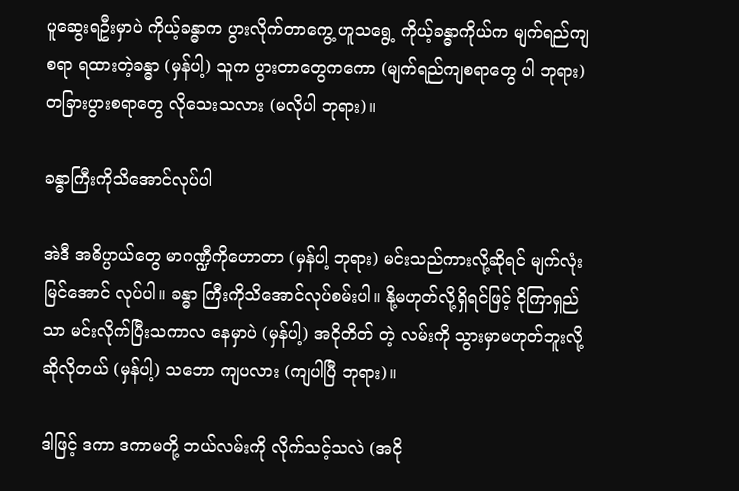ပူဆွေးရဦးမှာပဲ ကိုယ့်ခန္ဓာက ပွားလိုက်တာကွေ့ ဟူသရွေ့ ကိုယ့်ခန္ဓာကိုယ်က မျက်ရည်ကျ စရာ ရထားတဲ့ခန္ဓာ (မှန်ပါ့) သူက ပွားတာတွေကကော (မျက်ရည်ကျစရာတွေ ပါ ဘုရား) တခြားပွားစရာတွေ လိုသေးသလား (မလိုပါ ဘုရား)။

ခန္ဓာကြီးကိုသိအောင်လုပ်ပါ

အဲဒီ အဓိပ္ပာယ်တွေ မာဂဏ္ဍီကိုဟောတာ (မှန်ပါ့ ဘုရား) မင်းသည်ကားလို့ဆိုရင် မျက်လုံး မြင်အောင် လုပ်ပါ။ ခန္ဓာ ကြီးကိုသိအောင်လုပ်စမ်းပါ။ နို့မဟုတ်လို့ရှိရင်ဖြင့် ငိုကြာရှည် သာ မင်းလိုက်ပြီးသကာလ နေမှာပဲ (မှန်ပါ့) အငိုတိတ် တဲ့ လမ်းကို သွားမှာမဟုတ်ဘူးလို့ ဆိုလိုတယ် (မှန်ပါ့) သဘော ကျပလား (ကျပါပြီ ဘုရား)။

ဒါဖြင့် ဒကာ ဒကာမတို့ ဘယ်လမ်းကို လိုက်သင့်သလဲ (အငို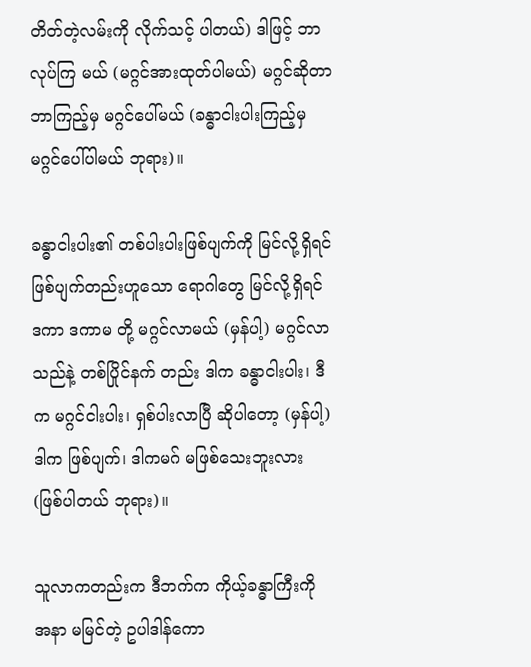တိတ်တဲ့လမ်းကို လိုက်သင့် ပါတယ်) ဒါဖြင့် ဘာလုပ်ကြ မယ် (မဂ္ဂင်အားထုတ်ပါမယ်) မဂ္ဂင်ဆိုတာ ဘာကြည့်မှ မဂ္ဂင်ပေါ်မယ် (ခန္ဓာငါးပါးကြည့်မှ မဂ္ဂင်ပေါ်ပါမယ် ဘုရား)။

ခန္ဓာငါးပါး၏ တစ်ပါးပါးဖြစ်ပျက်ကို မြင်လို့ရှိရင် ဖြစ်ပျက်တည်းဟူသော ရောဂါတွေ မြင်လို့ရှိရင် ဒကာ ဒကာမ တို့ မဂ္ဂင်လာမယ် (မှန်ပါ့) မဂ္ဂင်လာသည်နဲ့ တစ်ပြိုင်နက် တည်း ဒါက ခန္ဓာငါးပါး၊ ဒီက မဂ္ဂင်ငါးပါး၊ ရှစ်ပါးလာပြီ ဆိုပါတော့ (မှန်ပါ့) ဒါက ဖြစ်ပျက်၊ ဒါကမဂ် မဖြစ်သေးဘူးလား (ဖြစ်ပါတယ် ဘုရား)။

သူလာကတည်းက ဒီဘက်က ကိုယ့်ခန္ဓာကြီးကို အနာ မမြင်တဲ့ ဥပါဒါန်ကော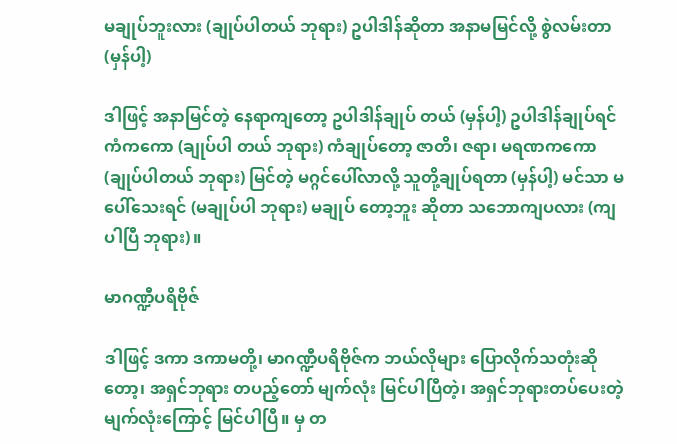မချုပ်ဘူးလား (ချုပ်ပါတယ် ဘုရား) ဥပါဒါန်ဆိုတာ အနာမမြင်လို့ စွဲလမ်းတာ (မှန်ပါ့)

ဒါဖြင့် အနာမြင်တဲ့ နေရာကျတော့ ဥပါဒါန်ချုပ် တယ် (မှန်ပါ့) ဥပါဒါန်ချုပ်ရင် ကံကကော (ချုပ်ပါ တယ် ဘုရား) ကံချုပ်တော့ ဇာတိ၊ ဇရာ၊ မရဏကကော (ချုပ်ပါတယ် ဘုရား) မြင်တဲ့ မဂ္ဂင်ပေါ်လာလို့ သူတို့ချုပ်ရတာ (မှန်ပါ့) မင်သာ မပေါ်သေးရင် (မချုပ်ပါ ဘုရား) မချုပ် တော့ဘူး ဆိုတာ သဘောကျပလား (ကျပါပြီ ဘုရား)။

မာဂဏ္ဍီပရိဗိုဇ်

ဒါဖြင့် ဒကာ ဒကာမတို့၊ မာဂဏ္ဍီပရိဗိုဇ်က ဘယ်လိုများ ပြောလိုက်သတုံးဆိုတော့၊ အရှင်ဘုရား တပည့်တော် မျက်လုံး မြင်ပါပြီတဲ့၊ အရှင်ဘုရားတပ်ပေးတဲ့ မျက်လုံးကြောင့် မြင်ပါပြီ။ မှ တ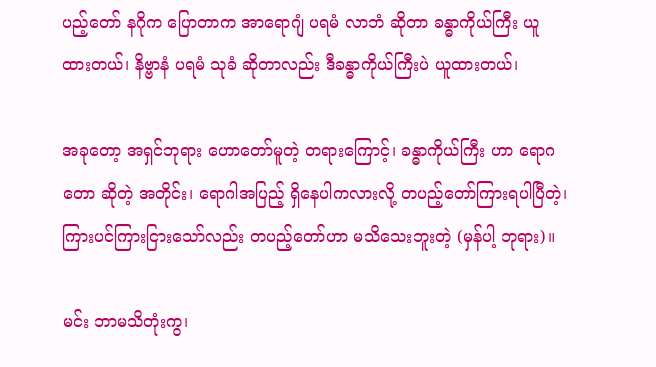ပည့်တော် နဂိုက ပြောတာက အာရောဂျံ ပရမံ လာဘံ ဆိုတာ ခန္ဓာကိုယ်ကြီး ယူထားတယ်၊ နိဗ္ဗာနံ ပရမံ သုခံ ဆိုတာလည်း ဒီခန္ဓာကိုယ်ကြီးပဲ ယူထားတယ်၊

အခုတော့ အရှင်ဘုရား ဟောတော်မူတဲ့ တရားကြောင့်၊ ခန္ဓာကိုယ်ကြီး ဟာ ရောဂတော ဆိုတဲ့ အတိုင်း၊ ရောဂါအပြည့် ရှိနေပါကလားလို့ တပည့်တော်ကြားရပါပြီတဲ့၊ ကြားပင်ကြားငြားသော်လည်း တပည့်တော်ဟာ မသိသေးဘူးတဲ့ (မှန်ပါ့ ဘုရား)။

မင်း ဘာမသိတုံးကွ၊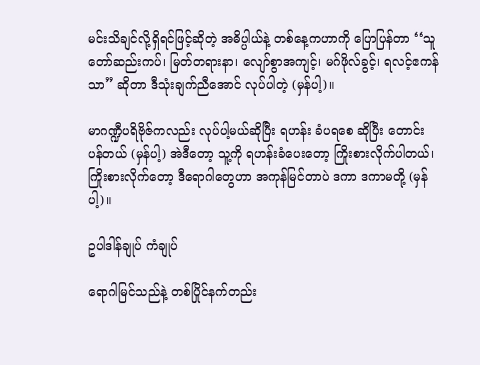မင်းသိချင်လို့ရှိရင်ဖြင့်ဆိုတဲ့ အဓိပ္ပါယ်နဲ့ တစ်နေ့ကဟာကို ပြောပြန်တာ ‘‘သူတော်ဆည်းကပ်၊ မြတ်တရားနာ၊ လျော်စွာအကျင့်၊ မဂ်ဖိုလ်ခွင့်၊ ရလင့်ဧကန် သာ” ဆိုတာ ဒီသုံးချက်ညီအောင် လုပ်ပါတဲ့ (မှန်ပါ့)။

မာဂဏ္ဍီပရိဗိုဇ်ကလည်း လုပ်ပါ့မယ်ဆိုပြီး ရဟန်း ခံပရစေ ဆိုပြီး တောင်းပန်တယ် (မှန်ပါ့) အဲဒီတော့ သူ့ကို ရဟန်းခံပေးတော့ ကြိုးစားလိုက်ပါတယ်၊ ကြိုးစားလိုက်တော့ ဒီရောဂါတွေဟာ အကုန်မြင်တာပဲ ဒကာ ဒကာမတို့ (မှန်ပါ့)။

ဥပါဒါန်ချုပ် ကံချုပ်

ရောဂါမြင်သည်နဲ့ တစ်ပြိုင်နက်တည်း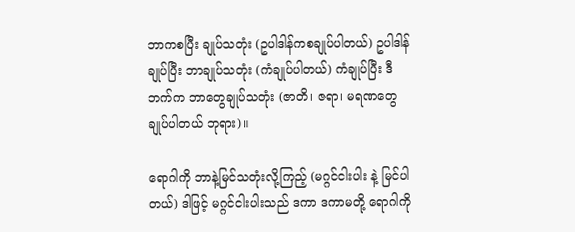ဘာကစပြီး ချုပ်သတုံး (ဥပါဒါန်ကစချုပ်ပါတယ်) ဥပါဒါန် ချုပ်ပြီး ဘာချုပ်သတုံး (ကံချုပ်ပါတယ်) ကံချုပ်ပြီး ဒီဘက်က ဘာတွေချုပ်သတုံး (ဇာတိ၊ ဇရာ၊ မရဏတွေ ချုပ်ပါတယ် ဘုရား)။

ရောဂါကို ဘာနဲ့မြင်သတုံးလို့ကြည့် (မဂ္ဂင်ငါးပါး နဲ့ မြင်ပါတယ်) ဒါဖြင့် မဂ္ဂင်ငါးပါးသည် ဒကာ ဒကာမတို့ ရောဂါကို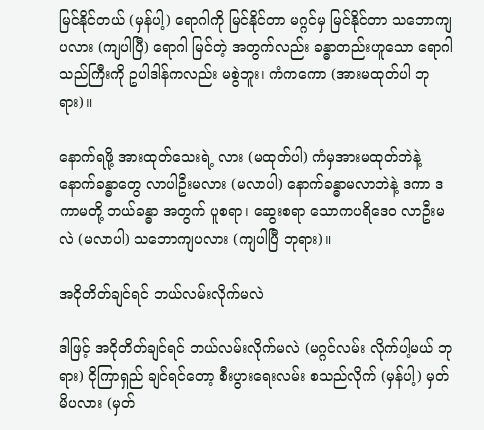မြင်နိုင်တယ် (မှန်ပါ့) ရောဂါကို မြင်နိုင်တာ မဂ္ဂင်မှ မြင်နိုင်တာ သဘောကျပလား (ကျပါပြီ) ရောဂါ မြင်တဲ့ အတွက်လည်း ခန္ဓာတည်းဟူသော ရောဂါသည်ကြီးကို ဥပါဒါန်ကလည်း မစွဲဘူး၊ ကံကကော (အားမထုတ်ပါ ဘုရား)။

နောက်ရဖို့ အားထုတ်သေးရဲ့ လား (မထုတ်ပါ) ကံမှအားမထုတ်ဘဲနဲ့ နောက်ခန္ဓာတွေ လာပါဦးမလား (မလာပါ) နောက်ခန္ဓာမလာဘဲနဲ့ ဒကာ ဒကာမတို့ ဘယ်ခန္ဓာ အတွက် ပူစရာ၊ ဆွေးစရာ သောကပရိဒေဝ လာဦးမလဲ (မလာပါ) သဘောကျပလား (ကျပါပြီ ဘုရား)။

အငိုတိတ်ချင်ရင် ဘယ်လမ်းလိုက်မလဲ

ဒါဖြင့် အငိုတိတ်ချင်ရင် ဘယ်လမ်းလိုက်မလဲ (မဂ္ဂင်လမ်း လိုက်ပါ့မယ် ဘုရား) ငိုကြာရှည် ချင်ရင်တော့ စီးပွားရေးလမ်း စသည်လိုက် (မှန်ပါ့) မှတ်မိပလား (မှတ်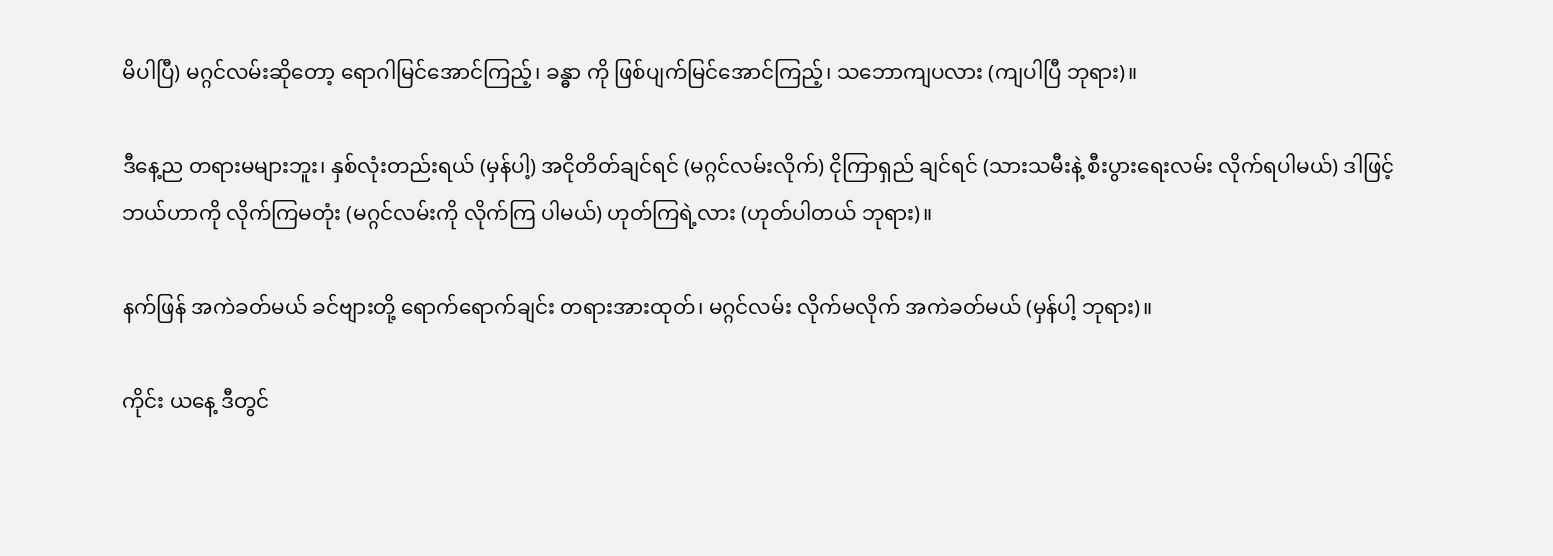မိပါပြီ) မဂ္ဂင်လမ်းဆိုတော့ ရောဂါမြင်အောင်ကြည့်၊ ခန္ဓာ ကို ဖြစ်ပျက်မြင်အောင်ကြည့်၊ သဘောကျပလား (ကျပါပြီ ဘုရား)။

ဒီနေ့ည တရားမများဘူး၊ နှစ်လုံးတည်းရယ် (မှန်ပါ့) အငိုတိတ်ချင်ရင် (မဂ္ဂင်လမ်းလိုက်) ငိုကြာရှည် ချင်ရင် (သားသမီးနဲ့ စီးပွားရေးလမ်း လိုက်ရပါမယ်) ဒါဖြင့် ဘယ်ဟာကို လိုက်ကြမတုံး (မဂ္ဂင်လမ်းကို လိုက်ကြ ပါမယ်) ဟုတ်ကြရဲ့လား (ဟုတ်ပါတယ် ဘုရား)။

နက်ဖြန် အကဲခတ်မယ် ခင်ဗျားတို့ ရောက်ရောက်ချင်း တရားအားထုတ်၊ မဂ္ဂင်လမ်း လိုက်မလိုက် အကဲခတ်မယ် (မှန်ပါ့ ဘုရား)။

ကိုင်း ယနေ့ ဒီတွင်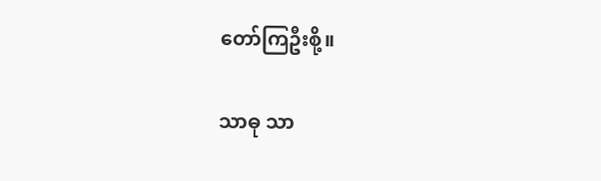တော်ကြဦးစို့။

သာဓု သာ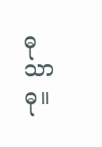ဓု သာဓု။